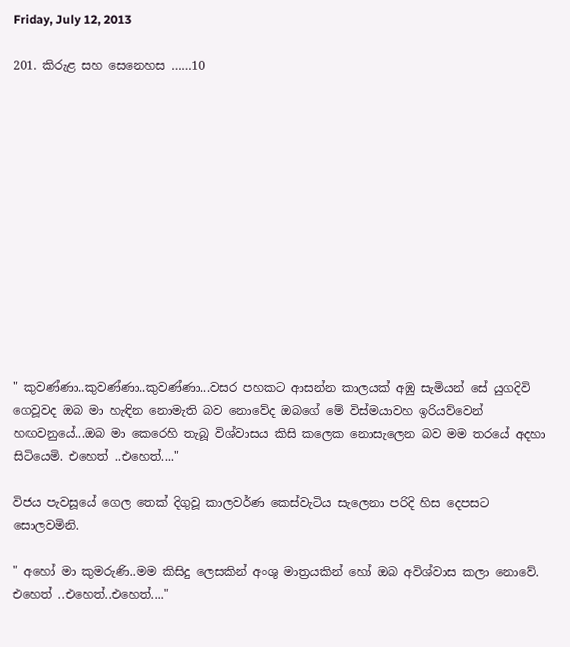Friday, July 12, 2013

201. කිරුළ සහ සෙනෙහස ……10













" කුවණ්ණා..කුවණ්ණා..කුවණ්ණා...වසර පහකට ආසන්න කාලයක් අඹු සැමියන් සේ යුගදිවි ගෙවූවද ඔබ මා හැඳින නොමැති බව නොවේද ඔබගේ මේ විස්මයාවහ ඉරියව්වෙන් හඟවනුයේ...ඔබ මා කෙරෙහි තැබූ විශ්වාසය කිසි කලෙක නොසැලෙන බව මම තරයේ අදහා සිටියෙමි. එහෙත් ..එහෙත්...."

විජය පැවසූයේ ගෙල තෙක් දිගුවූ කාලවර්ණ කෙස්වැටිය සැලෙනා පරිදි හිස දෙපසට සොලවමිනි.

" අහෝ මා කුමරුණි..මම කිසිදු ලෙසකින් අංශු මාත්‍රයකින් හෝ ඔබ අවිශ්වාස කලා නොවේ. එහෙත් ..එහෙත්..එහෙත්...."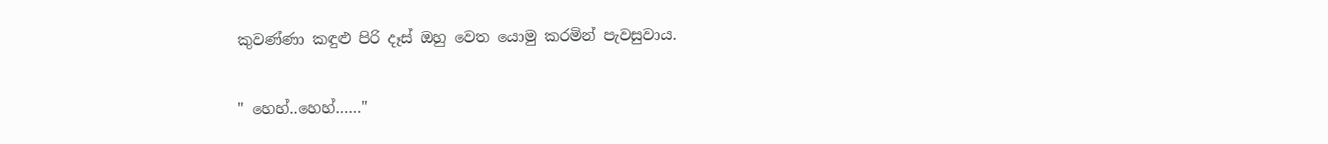කුවණ්ණා කඳුළු පිරි දෑස් ඔහු වෙත යොමු කරමින් පැවසුවාය.

" හෙහ්..හෙහ්……"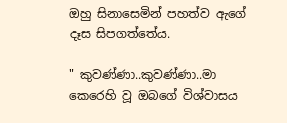ඔහු සිනාසෙමින් පහත්ව ඇගේ දෑස සිපගත්තේය.

" කුවණ්ණා..කුවණ්ණා..මා කෙරෙහි වූ ඔබගේ විශ්වාසය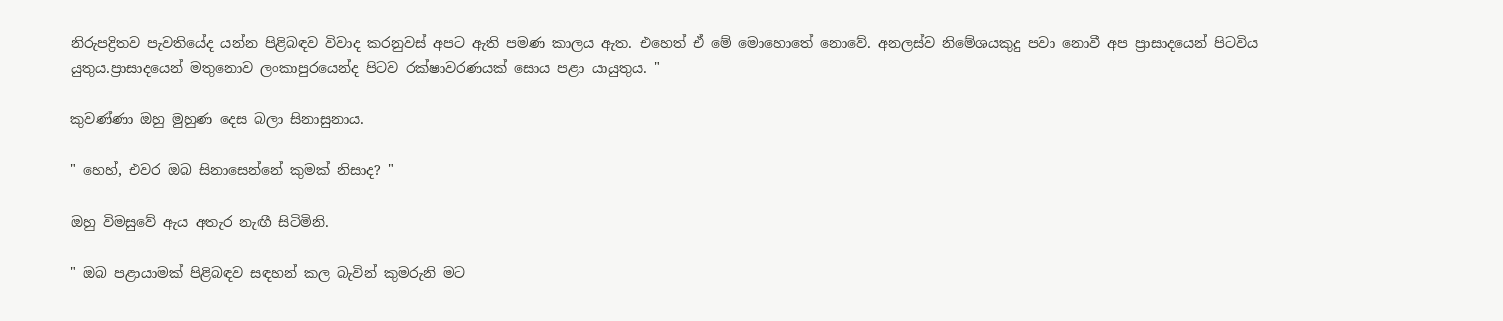නිරුපද්‍රිතව පැවතියේද යන්න පිළිබඳව විවාද කරනුවස් අපට ඇති පමණ කාලය ඇත. එහෙත් ඒ මේ මොහොතේ නොවේ. අනලස්ව නිමේශයකුදු පවා නොවී අප ප්‍රාසාදයෙන් පිටවිය යුතුය.ප්‍රාසාදයෙන් මතුනොව ලංකාපුරයෙන්ද පිටව රක්ෂාවරණයක් සොය පළා යායුතුය. "

කුවණ්ණා ඔහු මුහුණ දෙස බලා සිනාසුනාය.

" හෙහ්, එවර ඔබ සිනාසෙන්නේ කුමක් නිසාද? "

ඔහු විමසුවේ ඇය අතැර නැඟී සිටිමිනි.

" ඔබ පළායාමක් පිළිබඳව සඳහන් කල බැවින් කුමරුනි මට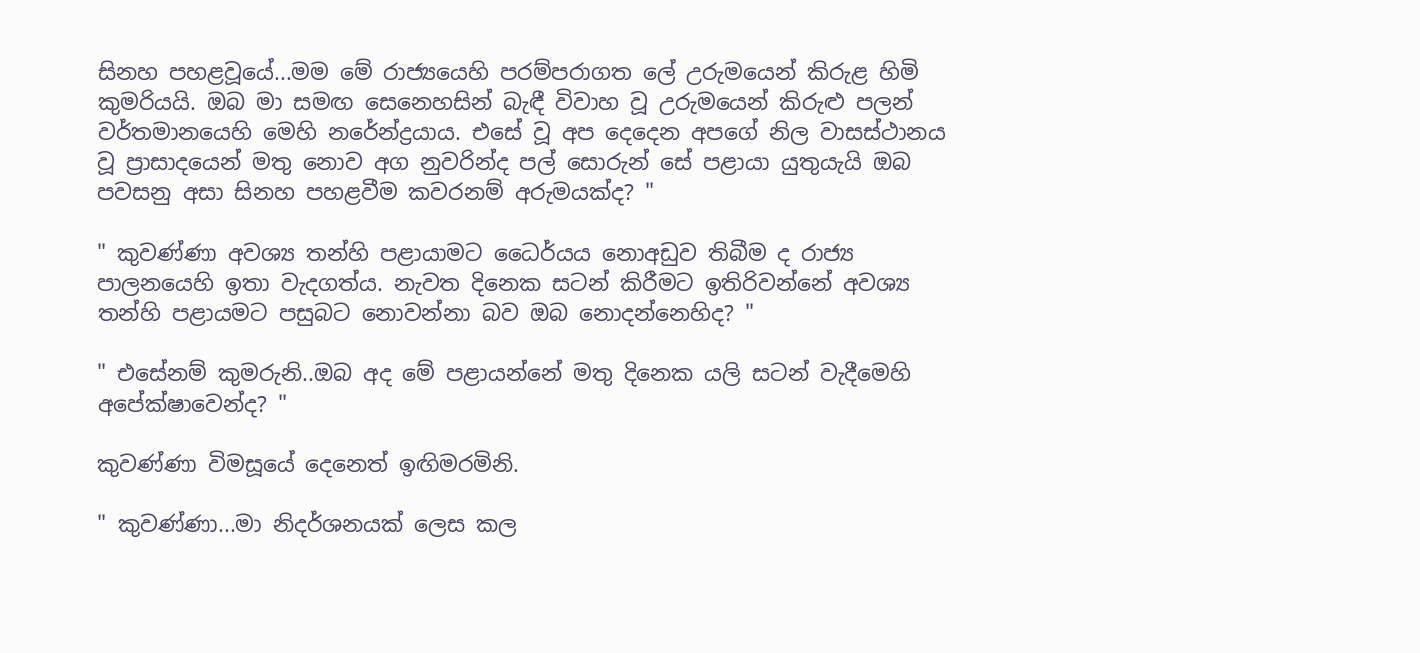සිනහ පහළවූයේ...මම මේ රාජ්‍යයෙහි පරම්පරාගත ලේ උරුමයෙන් කිරුළ හිමි කුමරියයි. ඔබ මා සමඟ සෙනෙහසින් බැඳී විවාහ වූ උරුමයෙන් කිරුළු පලන් වර්තමානයෙහි මෙහි නරේන්ද්‍රයාය. එසේ වූ අප දෙදෙන අපගේ නිල වාසස්ථානය වූ ප්‍රාසාදයෙන් මතු නොව අග නුවරින්ද පල් සොරුන් සේ පළායා යුතුයැයි ඔබ පවසනු අසා සිනහ පහළවීම කවරනම් අරුමයක්ද? "

" කුවණ්ණා අවශ්‍ය තන්හි පළායාමට ධෛර්යය නොඅඩුව තිබීම ද රාජ්‍ය පාලනයෙහි ඉතා වැදගත්ය. නැවත දිනෙක සටන් කිරීමට ඉතිරිවන්නේ අවශ්‍ය තන්හි පළායමට පසුබට නොවන්නා බව ඔබ නොදන්නෙහිද? "

" එසේනම් කුමරුනි..ඔබ අද මේ පළායන්නේ මතු දිනෙක යලි සටන් වැදීමෙහි අපේක්ෂාවෙන්ද? "

කුවණ්ණා විමසූයේ දෙනෙත් ඉඟිමරමිනි.

" කුවණ්ණා...මා නිදර්ශනයක් ලෙස කල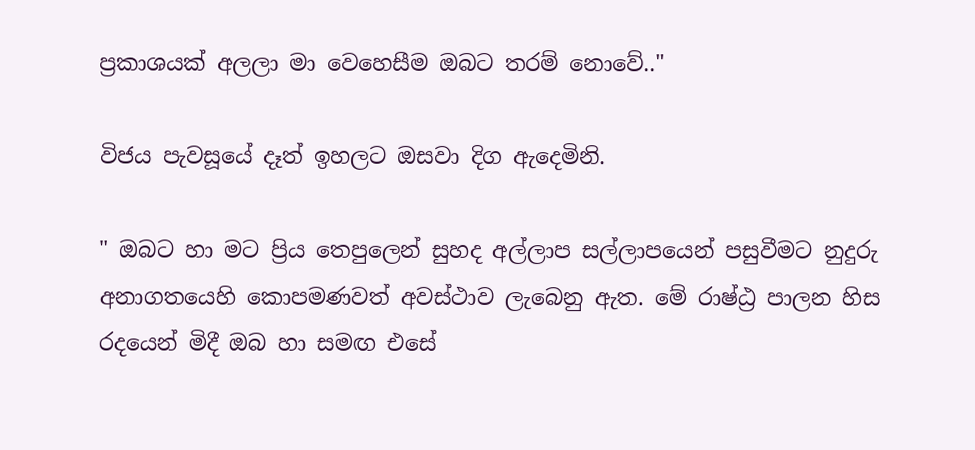ප්‍රකාශයක් අලලා මා වෙහෙසීම ඔබට තරම් නොවේ.."

විජය පැවසූයේ දෑත් ඉහලට ඔසවා දිග ඇදෙමිනි.

" ඔබට හා මට ප්‍රිය තෙපුලෙන් සුහද අල්ලාප සල්ලාපයෙන් පසුවීමට නුදුරු අනාගතයෙහි කොපමණවත් අවස්ථාව ලැබෙනු ඇත. මේ රාෂ්ඨ්‍ර පාලන හිස රදයෙන් මිදී ඔබ හා සමඟ එසේ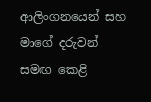ආලිංගනයෙන් සහ මාගේ දරුවන් සමඟ කෙළි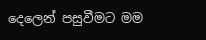දෙලෙන් පසුවීමට මම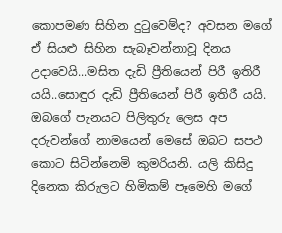කොපමණ සිහින දුටුවෙම්ද? අවසන මගේ ඒ සියළු සිහින සැබෑවන්නාවූ දිනය උදාවෙයි...මසිත දැඩි ප්‍රීතියෙන් පිරී ඉතිරී යයි..සොඳුර දැඩි ප්‍රීතියෙන් පිරී ඉතිරී යයි. ඔබගේ පැනයට පිලිතුරු ලෙස අප දරුවන්ගේ නාමයෙන් මෙසේ ඔබට සපථ කොට සිටින්නෙමි කුමරියනි. යලි කිසිදු දිනෙක කිරුලට හිමිකම් පෑමෙහි මගේ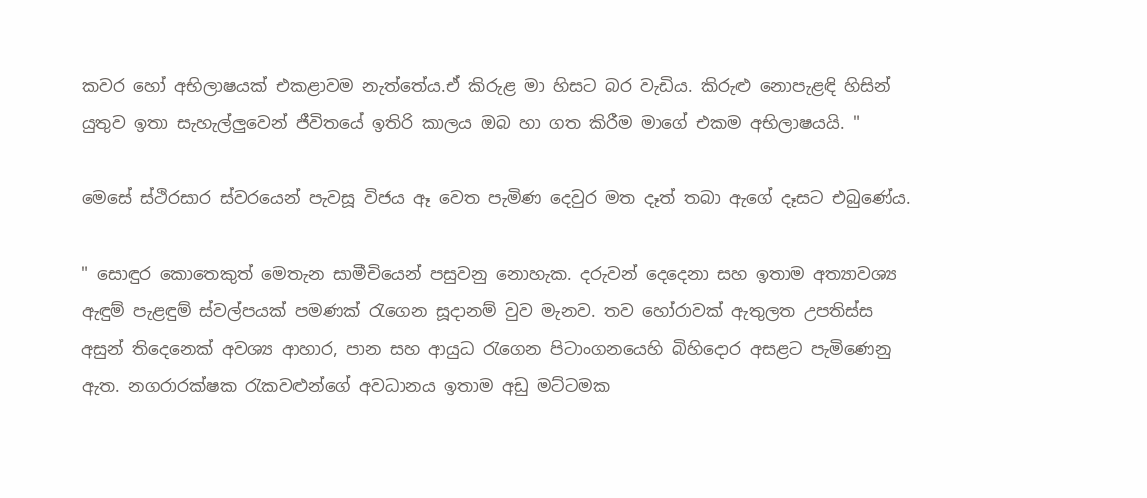කවර හෝ අභිලාෂයක් එකළාවම නැත්තේය.ඒ කිරුළ මා හිසට බර වැඩිය. කිරුළු නොපැළඳි හිසින් යුතුව ඉතා සැහැල්ලුවෙන් ජීවිතයේ ඉතිරි කාලය ඔබ හා ගත කිරීම මාගේ එකම අභිලාෂයයි. "

මෙසේ ස්ථිරසාර ස්වරයෙන් පැවසූ විජය ඈ වෙත පැමිණ දෙවුර මත දෑත් තබා ඇගේ දෑසට එබුණේය.

" සොඳුර කොතෙකුත් මෙතැන සාමීචියෙන් පසුවනු නොහැක. දරුවන් දෙදෙනා සහ ඉතාම අත්‍යාවශ්‍ය ඇඳුම් පැළඳුම් ස්වල්පයක් පමණක් රැගෙන සූදානම් වුව මැනව. තව හෝරාවක් ඇතුලත උපතිස්ස අසුන් තිදෙනෙක් අවශ්‍ය ආහාර, පාන සහ ආයුධ රැගෙන පිටාංගනයෙහි බිහිදොර අසළට පැමිණෙනු ඇත. නගරාරක්ෂක රැකවළුන්ගේ අවධානය ඉතාම අඩු මට්ටමක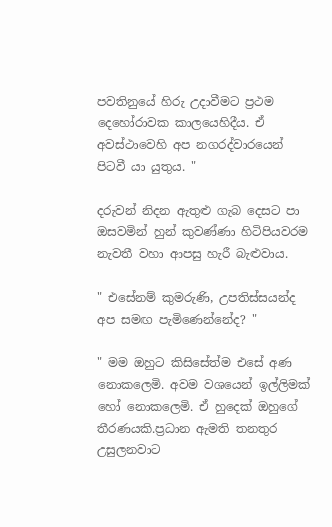පවතිනුයේ හිරු උදාවීමට ප්‍රථම දෙහෝරාවක කාලයෙහිදීය. ඒ අවස්ථාවෙහි අප නගරද්වාරයෙන් පිටවී යා යුතුය. "

දරුවන් නිදන ඇතුළු ගැබ දෙසට පා ඔසවමින් හුන් කුවණ්ණා හිටිපියවරම නැවතී වහා ආපසු හැරී බැළුවාය.

" එසේනම් කුමරුණි, උපතිස්සයන්ද අප සමඟ පැමිණෙන්නේද? "

" මම ඔහුට කිසිසේත්ම එසේ අණ නොකලෙමි. අවම වශයෙන් ඉල්ලිමක් හෝ නොකලෙමි. ඒ හුදෙක් ඔහුගේ තීරණයකි.ප්‍රධාන ඇමති තනතුර උසුලනවාට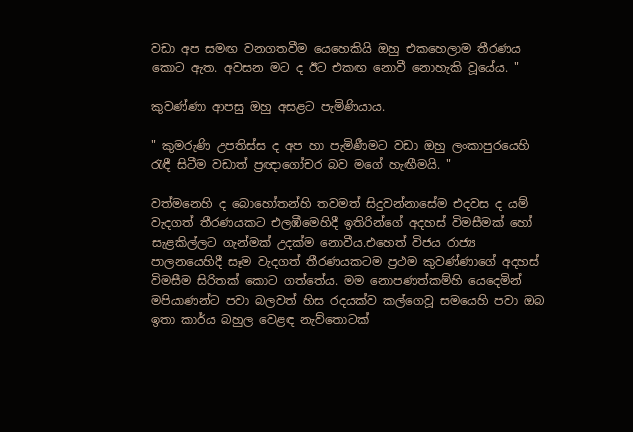වඩා අප සමඟ වනගතවීම යෙහෙකියි ඔහු එකහෙලාම තීරණය කොට ඇත. අවසන මට ද ඊට එකඟ නොවී නොහැකි වූයේය. "

කුවණ්ණා ආපසු ඔහු අසළට පැමිණියාය.

" කුමරුණි උපතිස්ස ද අප හා පැමිණීමට වඩා ඔහු ලංකාපුරයෙහි රැඳී සිටීම වඩාත් ප්‍රඥාගෝචර බව මගේ හැඟීමයි. "

වත්මනෙහි ද බොහෝතන්හි තවමත් සිදුවන්නාසේම එදවස ද යම් වැදගත් තීරණයකට එලඹීමෙහිදී ඉතිරින්ගේ අදහස් විමසීමක් හෝ සැළකිල්ලට ගැන්මක් උදක්ම නොවීය.එහෙත් විජය රාජ්‍ය පාලනයෙහිදී සෑම වැදගත් තීරණයකටම ප්‍රථම කුවණ්ණාගේ අදහස් විමසීම සිරිතක් කොට ගත්තේය. මම නොපණත්කම්හි යෙදෙමින් මපියාණන්ට පවා බලවත් හිස රදයක්ව කල්ගෙවූ සමයෙහි පවා ඔබ ඉතා කාර්ය බහුල වෙළඳ නැව්තොටක්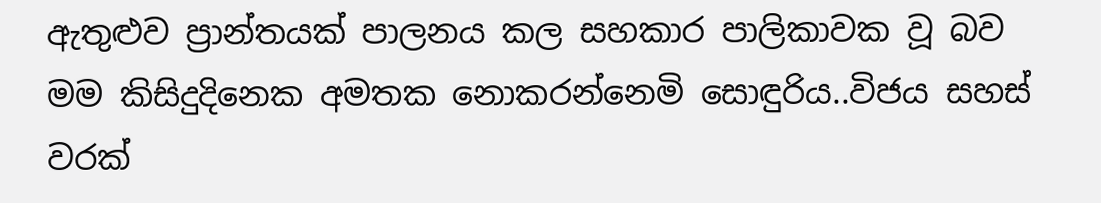ඇතුළුව ප්‍රාන්තයක් පාලනය කල සහකාර පාලිකාවක වූ බව මම කිසිදුදිනෙක අමතක නොකරන්නෙමි සොඳුරිය..විජය සහස් වරක්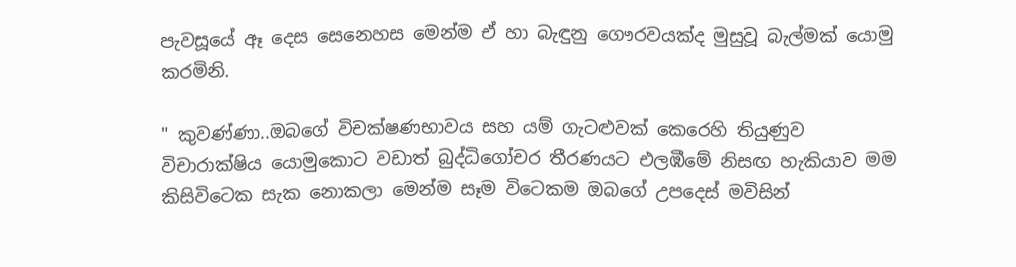පැවසූයේ ඈ දෙස සෙනෙහස මෙන්ම ඒ හා බැඳුනු ගෞරවයක්ද මුසුවූ බැල්මක් යොමු කරමිනි.

" කුවණ්ණා..ඔබගේ විචක්ෂණභාවය සහ යම් ගැටළුවක් කෙරෙහි තියුණුව විචාරාක්ෂිය යොමුකොට වඩාත් බුද්ධිගෝචර තීරණයට එලඹීමේ නිසඟ හැකියාව මම කිසිවිටෙක සැක නොකලා මෙන්ම සෑම විටෙකම ඔබගේ උපදෙස් මවිසින්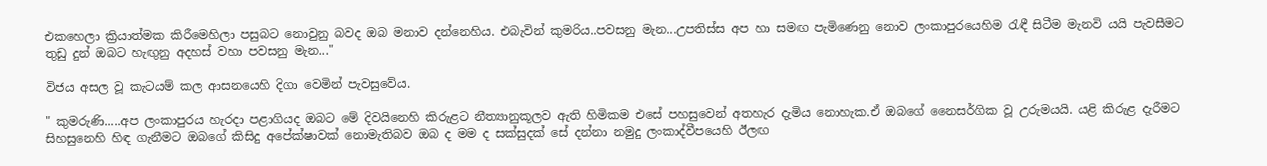එකහෙලා ක්‍රියාත්මක කිරීමෙහිලා පසුබට නොවුනු බවද ඔබ මනාව දන්නෙහිය. එබැවින් කුමරිය..පවසනු මැන...උපතිස්ස අප හා සමඟ පැමිණෙනු නොව ලංකාපුරයෙහිම රැඳී සිටීම මැනවි යයි පැවසීමට තුඩු දුන් ඔබට හැඟුනු අදහස් වහා පවසනු මැන..."

විජය අසල වූ කැටයම් කල ආසනයෙහි දිගා වෙමින් පැවසුවේය.

" කුමරුණි.....අප ලංකාපුරය හැරදා පළාගියද ඔබට මේ දිවයිනෙහි කිරුළට නීත්‍යානුකූලව ඇති හිමිකම එසේ පහසුවෙන් අතහැර දැමිය නොහැක.ඒ ඔබගේ නෛසර්ගික වූ උරුමයයි. යළි කිරුළ දැරීමට සිහසුනෙහි හිඳ ගැනීමට ඔබගේ කිසිදු අපේක්ෂාවක් නොමැතිබව ඔබ ද මම ද සක්සුදක් සේ දන්නා නමුදු ලංකාද්වීපයෙහි ඊලඟ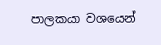පාලකයා වශයෙන්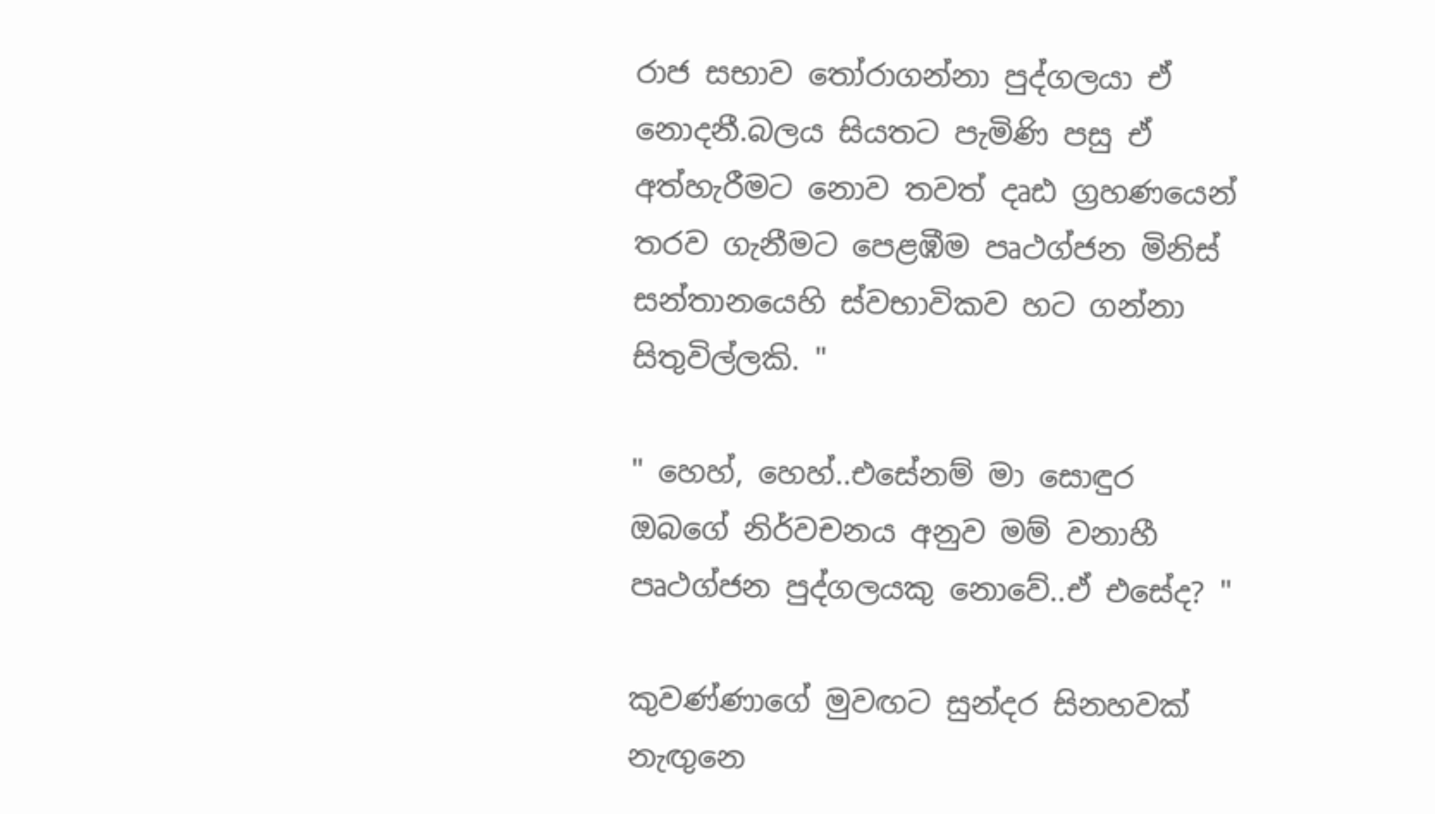රාජ සභාව තෝරාගන්නා පුද්ගලයා ඒ නොදනී.බලය සියතට පැමිණි පසු ඒ අත්හැරීමට නොව තවත් දෘඪ ග්‍රහණයෙන් තරව ගැනීමට පෙළඹීම පෘථග්ජන මිනිස් සන්තානයෙහි ස්වභාවිකව හට ගන්නා සිතුවිල්ලකි. "

" හෙහ්, හෙහ්..එසේනම් මා සොඳුර ඔබගේ නිර්වචනය අනුව මම් වනාහී පෘථග්ජන පුද්ගලයකු නොවේ..ඒ එසේද? "

කුවණ්ණාගේ මුවඟට සුන්දර සිනහවක් නැඟුනෙ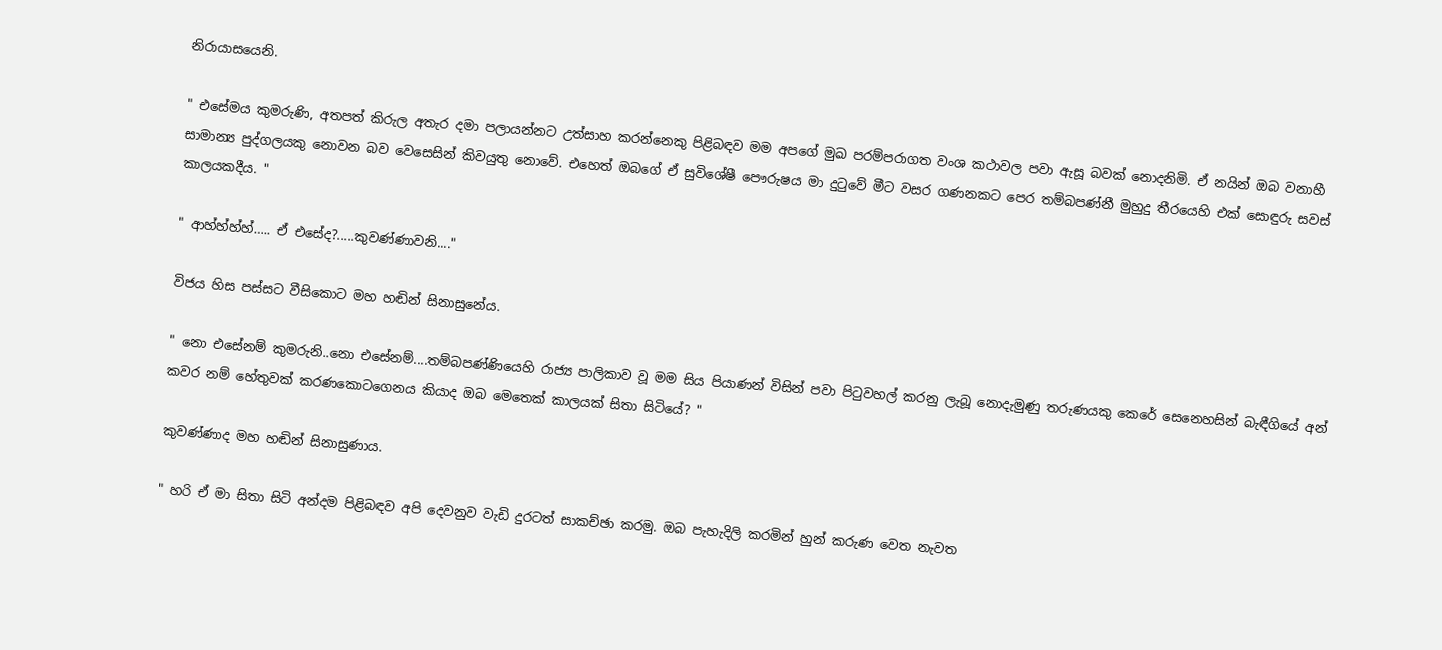නිරායාසයෙනි.

" එසේමය කුමරුණි, අතපත් කිරුල අතැර දමා පලායන්නට උත්සාහ කරන්නෙකු පිළිබඳව මම අපගේ මුඛ පරම්පරාගත වංශ කථාවල පවා ඇසූ බවක් නොදනිමි. ඒ නයින් ඔබ වනාහී සාමාන්‍ය පුද්ගලයකු නොවන බව වෙසෙසින් කිවයුතු නොවේ. එහෙත් ඔබගේ ඒ සුවිශේෂී පෞරුෂය මා දුටුවේ මීට වසර ගණනකට පෙර තම්බපණ්නී මුහුදු තීරයෙහි එක් සොඳුරු සවස් කාලයකදීය. "

" ආහ්හ්හ්හ්….. ඒ එසේද?.....කුවණ්ණාවනි...."

විජය හිස පස්සට වීසිකොට මහ හඬින් සිනාසුනේය.

" නො එසේනම් කුමරුනි..නො එසේනම්....තම්බපණ්ණියෙහි රාජ්‍ය පාලිකාව වූ මම සිය පියාණන් විසින් පවා පිටුවහල් කරනු ලැබූ නොදැමුණු තරුණයකු කෙරේ සෙනෙහසින් බැඳීගියේ අන් කවර නම් හේතුවක් කරණකොටගෙනය කියාද ඔබ මෙතෙක් කාලයක් සිතා සිටියේ? "

කුවණ්ණාද මහ හඬින් සිනාසුණාය.

" හරි ඒ මා සිතා සිටි අන්දම පිළිබඳව අපි දෙවනුව වැඩි දුරටත් සාකච්ඡා කරමු. ඔබ පැහැදිලි කරමින් හුන් කරුණ වෙත නැවත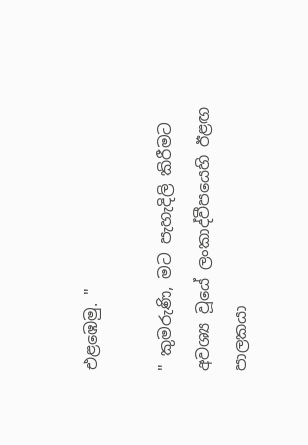එළඹෙමු. "

" කුමරුණි, මට පැහැදිලි කිරීමට අවශ්‍ය වූයේ ලංකාද්වීපයෙහි ඊළඟ පාලකයා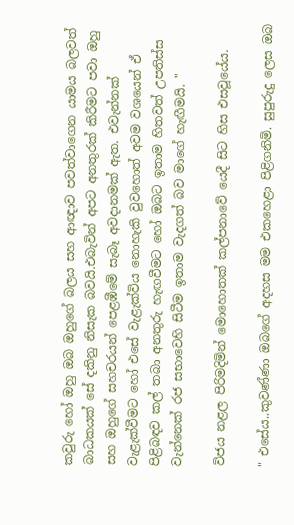කවුරු හෝ ඔහු ඔබ ඔහුගේ බලය සහ ආඥාව පවත්වාගෙන යාමය බලවත් බාධකයක් සේ දකිනු නිසැක බවයි.එබැවින් අපට අනතුරක් කිරීමට පවා ඔහු සහ ඔහුගේ සහචරයන් පෙළඹීමේ සැබෑ අවදානමක් ඇත. එවැන්නක් වැළැක්වීමට හෝ එසේ වැළැක්විය නොහැකි වුවහොත් අවම වශයෙන් ඒ පිළිබඳව කල් තබා අනතුරු හැඟවීමට හෝ ඔබට ඉතාම හිතවත් උපතිස්ස වැන්නෙක් රජ සභාවෙහි සිටීම ඉතාම වැදගත් බව මාගේ හැඟීමයි. "

විජය නළල පිරිමදිමින් මොහොතක් කල්පනාවේ යෙදී සිට හිස එසවූයේය.

" එසේය..කුවණ්ණා ඔබගේ අදහස මම එකහෙළා පිළිගනිමි. සුපුරුදු ලෙස ඔබ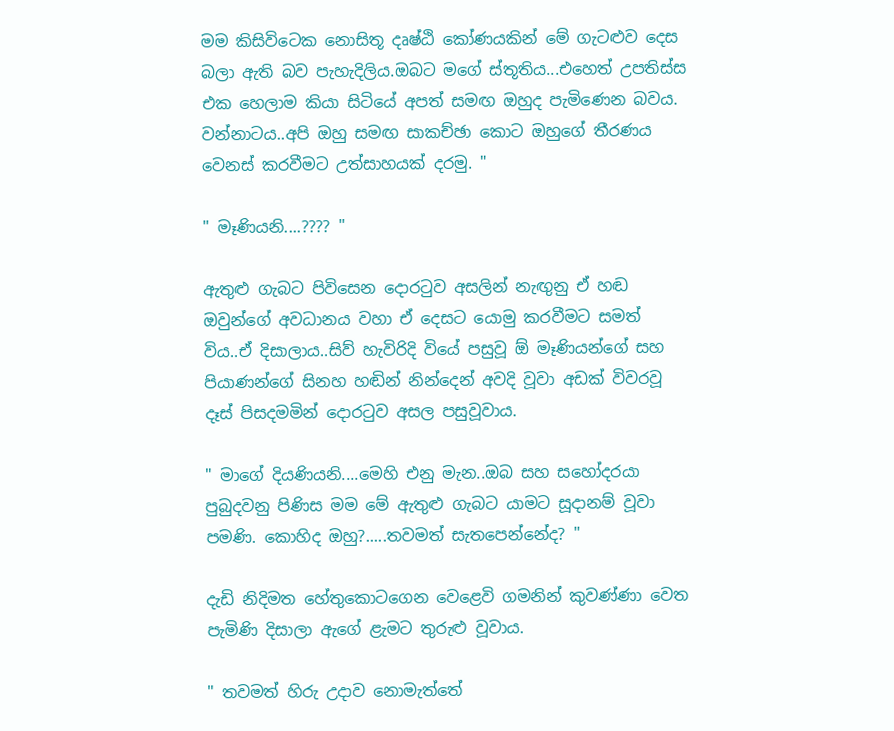මම කිසිවිටෙක නොසිතූ දෘෂ්ඨි කෝණයකින් මේ ගැටළුව දෙස බලා ඇති බව පැහැදිලිය.ඔබට මගේ ස්තූතිය...එහෙත් උපතිස්ස එක හෙලාම කියා සිටියේ අපත් සමඟ ඔහුද පැමිණෙන බවය. වන්නාටය..අපි ඔහු සමඟ සාකච්ඡා කොට ඔහුගේ තීරණය වෙනස් කරවීමට උත්සාහයක් දරමු. "

" මෑණියනි....???? "

ඇතුළු ගැබට පිවිසෙන දොරටුව අසලින් නැඟුනු ඒ හඬ ඔවුන්ගේ අවධානය වහා ඒ දෙසට යොමු කරවීමට සමත් විය..ඒ දිසාලාය..සිව් හැවිරිදි වියේ පසුවූ ඕ මෑණියන්ගේ සහ පියාණන්ගේ සිනහ හඬින් නින්දෙන් අවදි වූවා අඩක් විවරවූ දෑස් පිසදමමින් දොරටුව අසල පසුවූවාය.

" මාගේ දියණියනි....මෙහි එනු මැන..ඔබ සහ සහෝදරයා පුබුදවනු පිණිස මම මේ ඇතුළු ගැබට යාමට සූදානම් වූවා පමණි. කොහිද ඔහු?.....තවමත් සැතපෙන්නේද? "

දැඩි නිදිමත හේතුකොටගෙන වෙළෙවි ගමනින් කුවණ්ණා වෙත පැමිණි දිසාලා ඇගේ ළැමට තුරුළු වූවාය.

" තවමත් හිරු උදාව නොමැත්තේ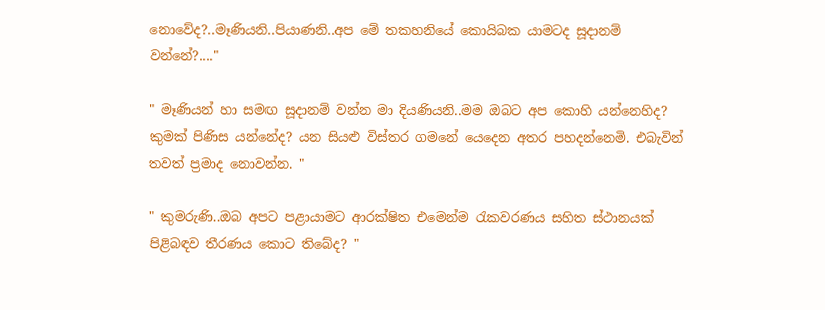නොවේද?..මෑණියනි..පියාණනි..අප මේ තකහනියේ කොයිබක යාමටද සූදානම් වන්නේ?...."

" මෑණියන් හා සමඟ සූදානම් වන්න මා දියණියනි..මම ඔබට අප කොහි යන්නෙහිද? කුමක් පිණිස යන්නේද? යන සියළු විස්තර ගමනේ යෙදෙන අතර පහදන්නෙමි. එබැවින් තවත් ප්‍රමාද නොවන්න. "

" කුමරුණි..ඔබ අපට පළායාමට ආරක්ෂිත එමෙන්ම රැකවරණය සහිත ස්ථානයක් පිළිබඳව තීරණය කොට තිබේද? "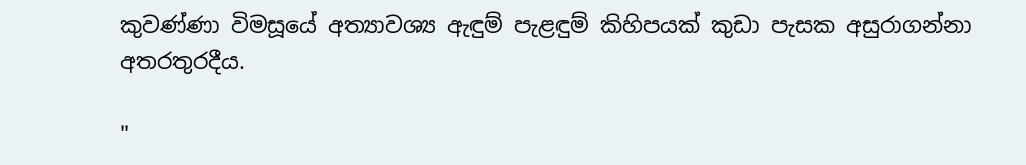කුවණ්ණා විමසූයේ අත්‍යාවශ්‍ය ඇඳුම් පැළඳුම් කිහිපයක් කුඩා පැසක අසුරාගන්නා අතරතුරදීය.

"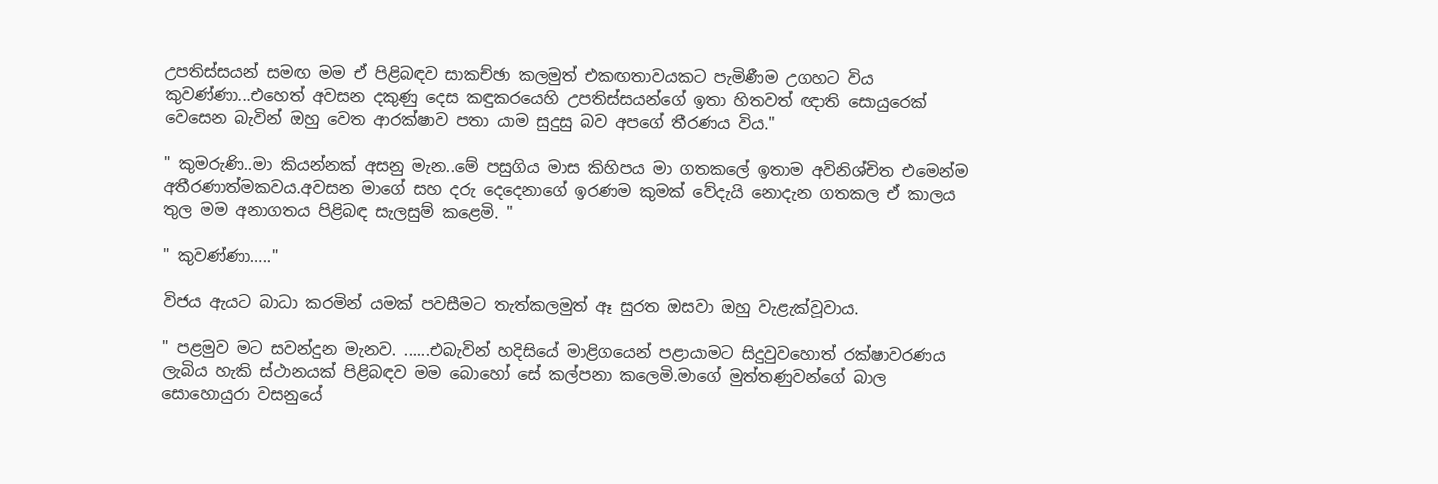උපතිස්සයන් සමඟ මම ඒ පිළිබඳව සාකච්ඡා කලමුත් එකඟතාවයකට පැමිණීම උගහට විය කුවණ්ණා...එහෙත් අවසන දකුණු දෙස කඳුකරයෙහි උපතිස්සයන්ගේ ඉතා හිතවත් ඥාති සොයුරෙක් වෙසෙන බැවින් ඔහු වෙත ආරක්ෂාව පතා යාම සුදුසු බව අපගේ තීරණය විය."

" කුමරුණි..මා කියන්නක් අසනු මැන..මේ පසුගිය මාස කිහිපය මා ගතකලේ ඉතාම අවිනිශ්චිත එමෙන්ම අතීරණාත්මකවය.අවසන මාගේ සහ දරු දෙදෙනාගේ ඉරණම කුමක් වේදැයි නොදැන ගතකල ඒ කාලය තුල මම අනාගතය පිළිබඳ සැලසුම් කළෙමි. "

" කුවණ්ණා….."

විජය ඇයට බාධා කරමින් යමක් පවසීමට තැත්කලමුත් ඈ සුරත ඔසවා ඔහු වැළැක්වූවාය.

" පළමුව මට සවන්දුන මැනව. ......එබැවින් හදිසියේ මාළිගයෙන් පළායාමට සිදුවුවහොත් රක්ෂාවරණය ලැබිය හැකි ස්ථානයක් පිළිබඳව මම බොහෝ සේ කල්පනා කලෙමි.මාගේ මුත්තණුවන්ගේ බාල සොහොයුරා වසනුයේ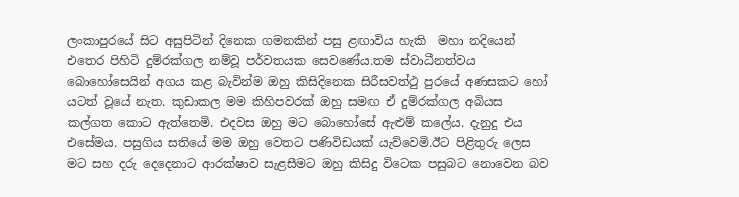ලංකාපුරයේ සිට අසුපිටින් දිනෙක ගමනකින් පසු ළඟාවිය හැකි  මහා නදියෙන් එතෙර පිහිටි දුම්රක්ගල නම්වූ පර්වතයක සෙවණේය.තම ස්වාධීනත්වය බොහෝසෙයින් අගය කළ බැවින්ම ඔහු කිසිදිනෙක සිරීසවත්ථු පුරයේ අණසකට හෝ යටත් වූයේ නැත. කුඩාකල මම කිහිපවරක් ඔහු සමඟ ඒ දුම්රක්ගල අබියස කල්ගත කොට ඇත්තෙමි. එදවස ඔහු මට බොහෝසේ ඇළුම් කලේය. දැනුදු එය එසේමය. පසුගිය සතියේ මම ඔහු වෙතට පණිවිඩයක් යැව්වෙමි.ඊට පිළිතුරු ලෙස මට සහ දරු දෙදෙනාට ආරක්ෂාව සැළසීමට ඔහු කිසිදු විටෙක පසුබට නොවෙන බව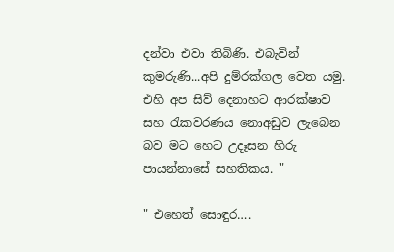දන්වා එවා තිබිණි. එබැවින් කුමරුණි...අපි දුම්රක්ගල වෙත යමු. එහි අප සිව් දෙනාහට ආරක්ෂාව සහ රැකවරණය නොඅඩුව ලැබෙන බව මට හෙට උදෑසන හිරු පායන්නාසේ සහතිකය. "

" එහෙත් සොඳුර….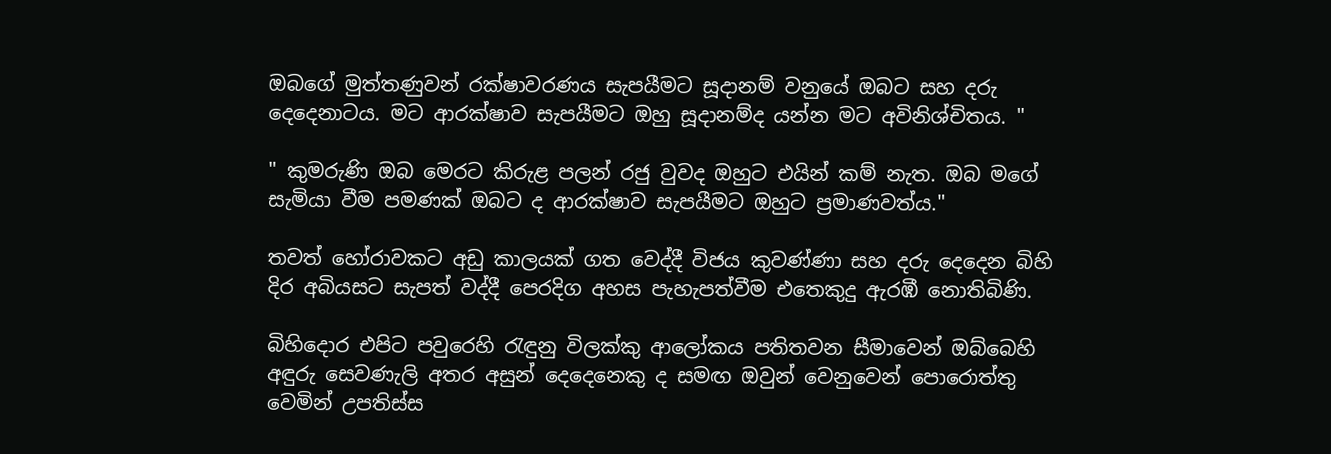ඔබගේ මුත්තණුවන් රක්ෂාවරණය සැපයීමට සූදානම් වනුයේ ඔබට සහ දරු දෙදෙනාටය. මට ආරක්ෂාව සැපයීමට ඔහු සූදානම්ද යන්න මට අවිනිශ්චිතය. "

" කුමරුණි ඔබ මෙරට කිරුළ පලන් රජු වුවද ඔහුට එයින් කම් නැත. ඔබ මගේ සැමියා වීම පමණක් ඔබට ද ආරක්ෂාව සැපයීමට ඔහුට ප්‍රමාණවත්ය."

තවත් හෝරාවකට අඩු කාලයක් ගත වෙද්දී විජය කුවණ්ණා සහ දරු දෙදෙන බිහි දිර අබියසට සැපත් වද්දී පෙරදිග අහස පැහැපත්වීම එතෙකුදු ඇරඹී නොතිබිණි.

බිහිදොර එපිට පවුරෙහි රැඳුනු විලක්කු ආලෝකය පතිතවන සීමාවෙන් ඔබ්බෙහි අඳුරු සෙවණැලි අතර අසුන් දෙදෙනෙකු ද සමඟ ඔවුන් වෙනුවෙන් පොරොත්තු වෙමින් උපතිස්ස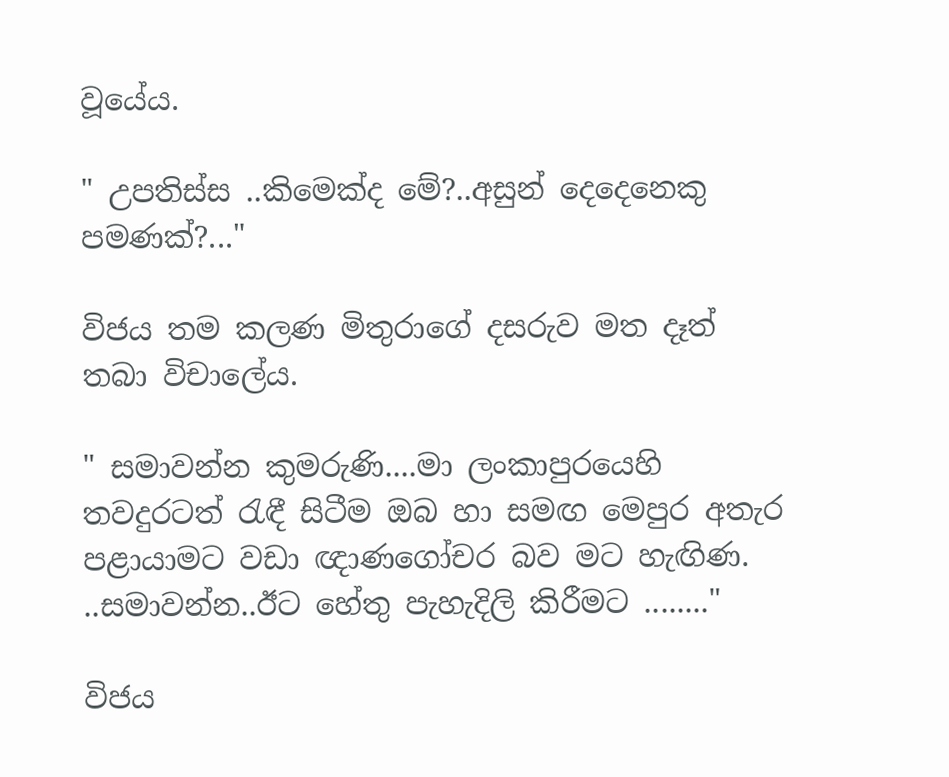වූයේය.

" උපතිස්ස ..කිමෙක්ද මේ?..අසුන් දෙදෙනෙකු පමණක්?..."

විජය තම කලණ මිතුරාගේ දසරුව මත දෑත් තබා විචාලේය.

" සමාවන්න කුමරුණි....මා ලංකාපුරයෙහි තවදුරටත් රැඳී සිටීම ඔබ හා සමඟ මෙපුර අතැර පළායාමට වඩා ඥාණගෝචර බව මට හැඟිණ. ..සමාවන්න..ඊට හේතු පැහැදිලි කිරීමට ........"

විජය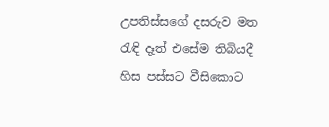උපතිස්සගේ දසරුව මත රැඳි දෑත් එසේම තිබියදී හිස පස්සට වීසිකොට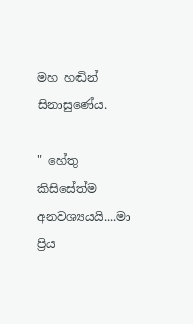මහ හඬින් සිනාසුණේය.

" හේතු කිසිසේත්ම අනවශ්‍යයයි....මා ප්‍රිය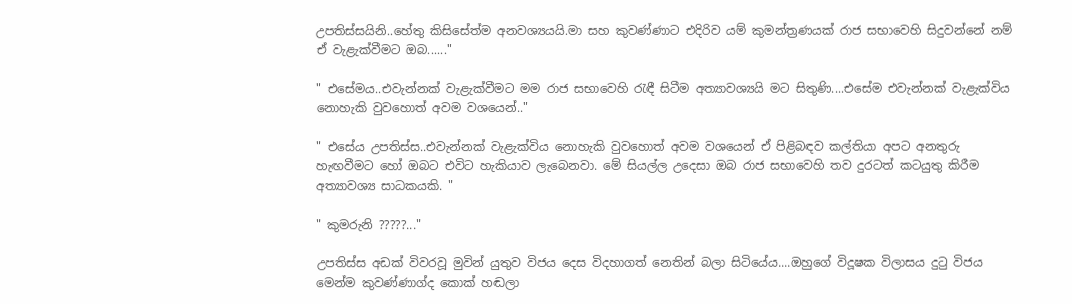උපතිස්සයිනි..හේතු කිසිසේත්ම අනවශ්‍යයයි.මා සහ කුවණ්ණාට එදිරිව යම් කුමන්ත්‍රණයක් රාජ සභාවෙහි සිදුවන්නේ නම් ඒ වැළැක්වීමට ඔබ......"

" එසේමය..එවැන්නක් වැළැක්වීමට මම රාජ සභාවෙහි රැඳී සිටීම අත්‍යාවශ්‍යයි මට සිතුණි....එසේම එවැන්නක් වැළැක්විය නොහැකි වුවහොත් අවම වශයෙන්.."

" එසේය උපතිස්ස..එවැන්නක් වැළැක්විය නොහැකි වුවහොත් අවම වශයෙන් ඒ පිළිබඳව කල්තියා අපට අනතුරු හැඟවීමට හෝ ඔබට එවිට හැකියාව ලැබෙනවා. මේ සියල්ල උදෙසා ඔබ රාජ සභාවෙහි තව දුරටත් කටයුතු කිරීම අත්‍යාවශ්‍ය සාධකයකි. "

" කුමරුනි ?????..."

උපතිස්ස අඩක් විවරවූ මුවින් යුතුව විජය දෙස විදහාගත් නෙතින් බලා සිටියේය....ඔහුගේ විදූෂක විලාසය දුටු විජය මෙන්ම කුවණ්ණාග්ද කොක් හඬලා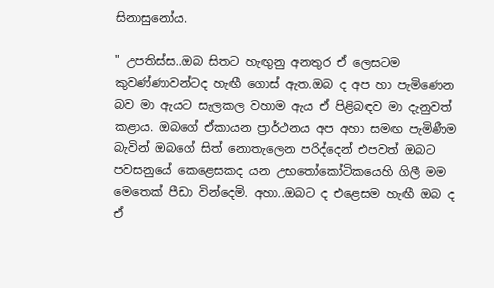සිනාසුනෝය.

" උපතිස්ස..ඔබ සිතට හැඟුනු අනතුර ඒ ලෙසටම කුවණ්ණාවන්ටද හැඟී ගොස් ඇත.ඔබ ද අප හා පැමිණෙන බව මා ඇයට සැලකල වහාම ඇය ඒ පිළිබඳව මා දැනුවත් කළාය. ඔබගේ ඒකායන ප්‍රාර්ථනය අප අහා සමඟ පැමිණීම බැවින් ඔබගේ සිත් නොතැලෙන පරිද්දෙන් එපවත් ඔබට පවසනුයේ කෙළෙසකද යන උභතෝකෝටිකයෙහි ගිලී මම මෙතෙක් පීඩා වින්දෙමි. අහා..ඔබට ද එළෙසම හැඟී ඔබ ද ඒ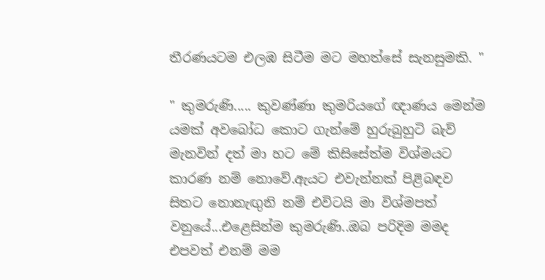තීරණයටම එලඹ සිටීම මට මහත්සේ සැනසුමකි. "

" කුමරුණි..... කුවණ්ණා කුමරියගේ ඥාණය මෙන්ම යමක් අවබෝධ කොට ගැන්මේ හුරුබුහුටි බැව් මැනවින් දත් මා හට මේ කිසිසේත්ම විශ්මයට කාරණ නම් නොවේ.ඇයට එවැන්නක් පිළිබඳව සිතට නොනැඟුනි නම් එවිටයි මා විශ්මපත් වනුයේ...එළෙසින්ම කුමරුණි..ඔබ පරිදිම මමද එපවත් එනම් මම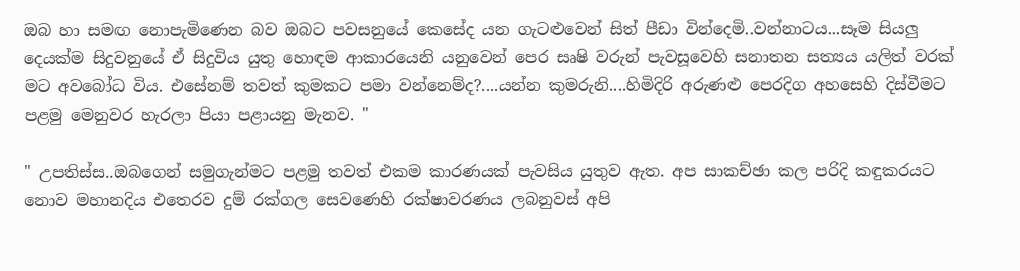ඔබ හා සමඟ නොපැමිණෙන බව ඔබට පවසනුයේ කෙසේද යන ගැටළුවෙන් සිත් පීඩා වින්දෙමි..වන්නාටය...සෑම සියලු දෙයක්ම සිදුවනුයේ ඒ සිදුවිය යුතු හොඳම ආකාරයෙනි යනුවෙන් පෙර සෘෂි වරුන් පැවසූවෙහි සනාතන සත්‍යය යලිත් වරක් මට අවබෝධ විය. එසේනම් තවත් කුමකට පමා වන්නෙම්ද?....යන්න කුමරුනි....හිමිදිරි අරුණළු පෙරදිග අහසෙහි දිස්වීමට පළමු මෙනුවර හැරලා පියා පළායනු මැනව. "

" උපතිස්ස..ඔබගෙන් සමුගැන්මට පළමු තවත් එකම කාරණයක් පැවසිය යුතුව ඇත. අප සාකච්ඡා කල පරිදි කඳුකරයට නොව මහානදිය එතෙරව දුම් රක්ගල සෙවණෙහි රක්ෂාවරණය ලබනුවස් අපි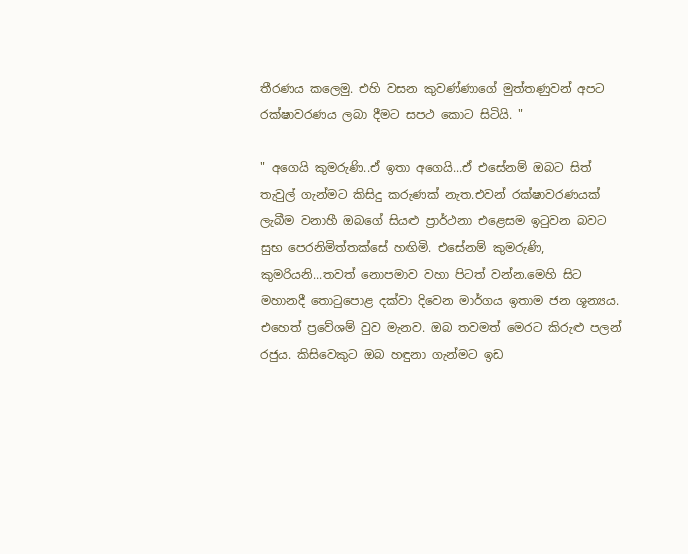තීරණය කලෙමු. එහි වසන කුවණ්ණාගේ මුත්තණුවන් අපට රක්ෂාවරණය ලබා දීමට සපථ කොට සිටියි. "

" අගෙයි කුමරුණි..ඒ ඉතා අගෙයි...ඒ එසේනම් ඔබට සිත් තැවුල් ගැන්මට කිසිදු කරුණක් නැත.එවන් රක්ෂාවරණයක් ලැබීම වනාහී ඔබගේ සියළු ප්‍රාර්ථනා එළෙසම ඉටුවන බවට සුභ පෙරනිමිත්තක්සේ හඟිමි. එසේනම් කුමරුණි, කුමරියනි...තවත් නොපමාව වහා පිටත් වන්න.මෙහි සිට මහානදී තොටුපොළ දක්වා දිවෙන මාර්ගය ඉතාම ජන ශූන්‍යය. එහෙත් ප්‍රවේශම් වුව මැනව. ඔබ තවමත් මෙරට කිරුළු පලන් රජුය. කිසිවෙකුට ඔබ හඳුනා ගැන්මට ඉඩ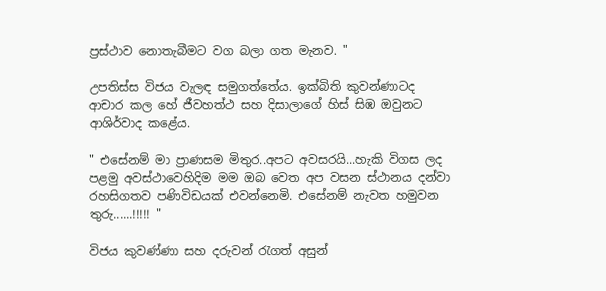ප්‍රස්ථාව නොතැබීමට වග බලා ගත මැනව. "

උපතිස්ස විජය වැලඳ සමුගත්තේය. ඉක්බිති කුවන්ණාටද ආචාර කල හේ ජීවහත්ථ සහ දිසාලාගේ හිස් සිඹ ඔවුනට ආශිර්වාද කළේය.

" එසේනම් මා ප්‍රාණසම මිතුර..අපට අවසරයි...හැකි විගස ලද පළමු අවස්ථාවෙහිදිම මම ඔබ වෙත අප වසන ස්ථානය දන්වා රහසිගතව පණිවිඩයක් එවන්නෙමි. එසේනම් නැවත හමුවන තුරු......!!!!! "

විජය කුවණ්ණා සහ දරුවන් රැගත් අසුන්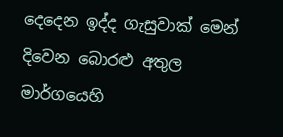දෙදෙන ඉද්ද ගැසුවාක් මෙන් දිවෙන බොරළු අතුල මාර්ගයෙහි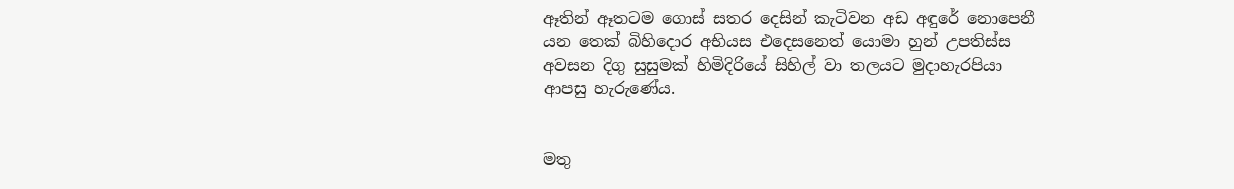ඈතින් ඈතටම ගොස් සතර දෙසින් කැටිවන අඩ අඳුරේ නොපෙනී යන තෙක් බිහිදොර අභියස එදෙසනෙත් යොමා හුන් උපතිස්ස අවසන දිගු සුසුමක් හිමිදිරියේ සිහිල් වා තලයට මුදාහැරපියා ආපසු හැරුණේය.


මතු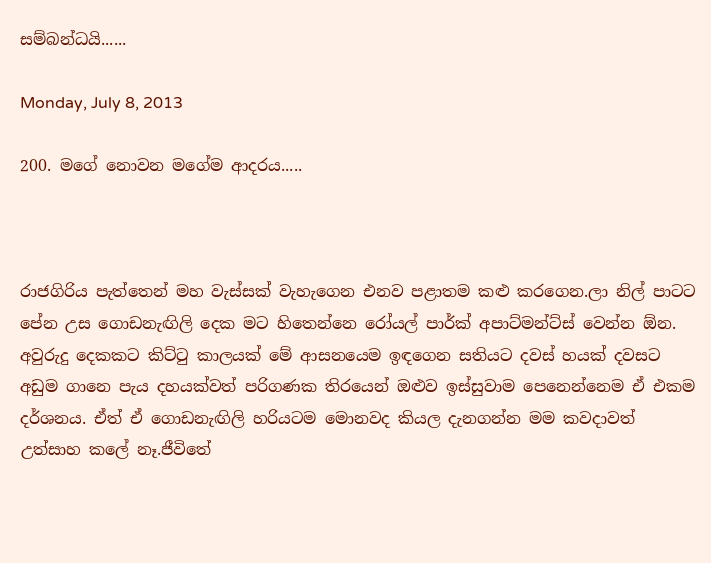සම්බන්ධයි......

Monday, July 8, 2013

200. මගේ නොවන මගේම ආදරය.....



රාජගිරිය පැත්තෙන් මහ වැස්සක් වැහැගෙන එනව පළාතම කළු කරගෙන.ලා නිල් පාටට පේන උස ගොඩනැඟිලි දෙක මට හිතෙන්නෙ රෝයල් පාර්ක් අපාට්මන්ට්ස් වෙන්න ඕන. අවුරුදු දෙකකට කිට්ටු කාලයක් මේ ආසනයෙම ඉඳගෙන සතියට දවස් හයක් දවසට අඩුම ගානෙ පැය දහයක්වත් පරිගණක තිරයෙන් ඔළුව ඉස්සුවාම පෙනෙන්නෙම ඒ එකම දර්ශනය. ඒත් ඒ ගොඩනැඟිලි හරියටම මොනවද කියල දැනගන්න මම කවදාවත් උත්සාහ කලේ නෑ.ජීවිතේ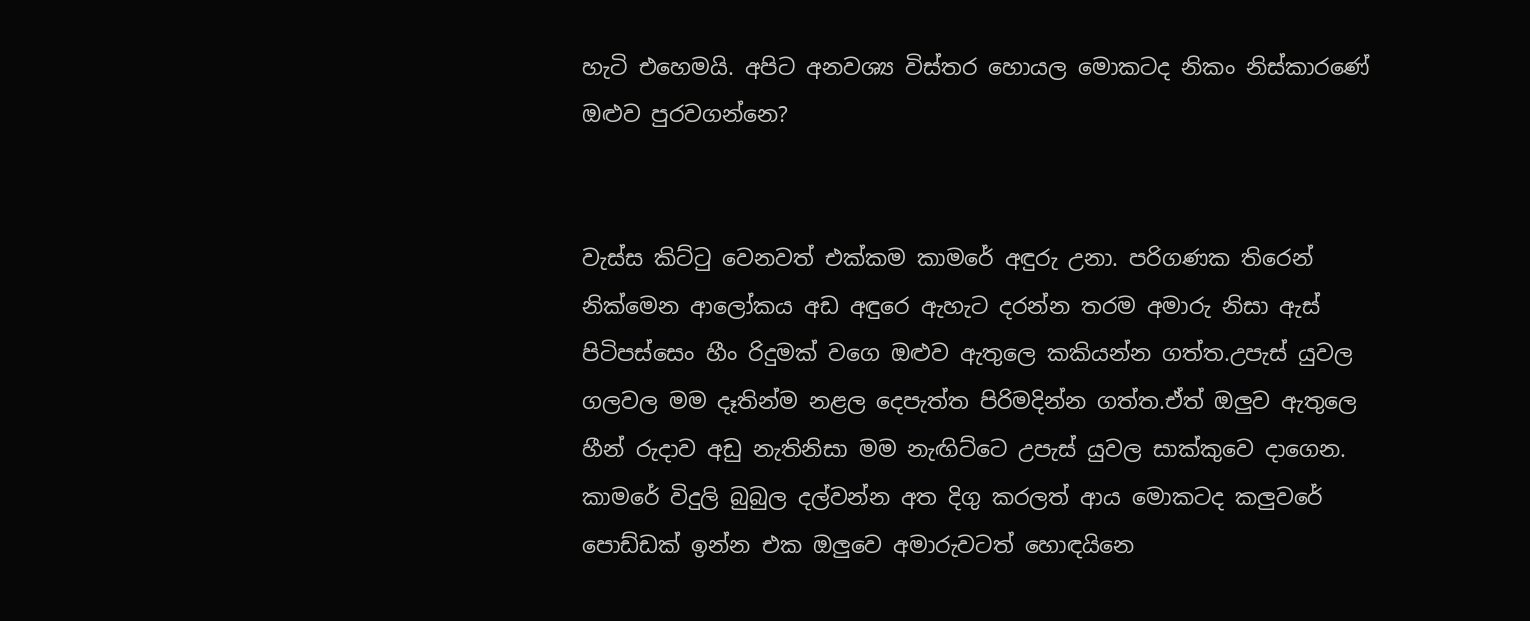හැටි එහෙමයි. අපිට අනවශ්‍ය විස්තර හොයල මොකටද නිකං නිස්කාරණේ ඔළුව පුරවගන්නෙ?


වැස්ස කිට්ටු වෙනවත් එක්කම කාමරේ අඳුරු උනා. පරිගණක තිරෙන් නික්මෙන ආලෝකය අඩ අඳුරෙ ඇහැට දරන්න තරම අමාරු නිසා ඇස් පිටිපස්සෙං හීං රිදුමක් වගෙ ඔළුව ඇතුලෙ කකියන්න ගත්ත.උපැස් යුවල ගලවල මම දෑතින්ම නළල දෙපැත්ත පිරිමදින්න ගත්ත.ඒත් ඔලුව ඇතුලෙ හීන් රුදාව අඩු නැතිනිසා මම නැඟිට්ටෙ උපැස් යුවල සාක්කුවෙ දාගෙන. කාමරේ විදුලි බුබුල දල්වන්න අත දිගු කරලත් ආය මොකටද කලුවරේ පොඩ්ඩක් ඉන්න එක ඔලුවෙ අමාරුවටත් හොඳයිනෙ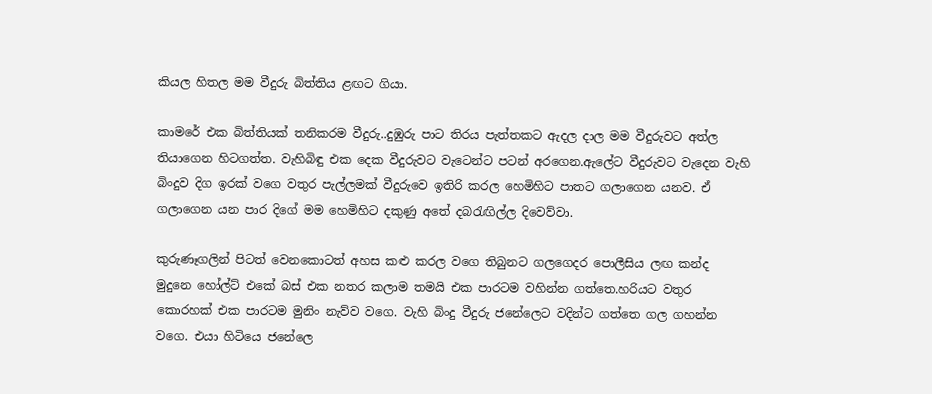කියල හිතල මම වීදුරු බිත්තිය ළඟට ගියා.

කාමරේ එක බිත්තියක් තනිකරම වීදුරු..දුඹුරු පාට තිරය පැත්තකට ඇදල දාල මම වීදුරුවට අත්ල තියාගෙන හිටගත්ත. වැහිබිඳු එක දෙක වීදුරුවට වැටෙන්ට පටන් අරගෙන.ඇලේට වීදුරුවට වැදෙන වැහි බිංදුව දිග ඉරක් වගෙ වතුර පැල්ලමක් වීදුරුවෙ ඉතිරි කරල හෙමිහිට පාතට ගලාගෙන යනව. ඒ ගලාගෙන යන පාර දිගේ මම හෙමිහිට දකුණු අතේ දබරැඟිල්ල දිවෙව්වා.

කුරුණෑගලින් පිටත් වෙනකොටත් අහස කළු කරල වගෙ තිබුනට ගලගෙදර පොලීසිය ලඟ කන්ද මුදුනෙ හෝල්ට් එකේ බස් එක නතර කලාම තමයි එක පාරටම වහින්න ගත්තෙ.හරියට වතුර කොරහක් එක පාරටම මුනිං නැව්ව වගෙ. වැහි බිංදු වීදුරු ජනේලෙට වදින්ට ගත්තෙ ගල ගහන්න වගෙ. එයා හිටියෙ ජනේලෙ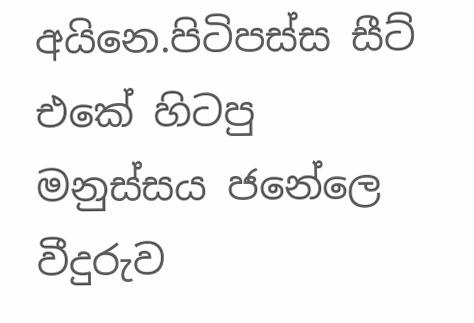අයිනෙ.පිටිපස්ස සීට් එකේ හිටපු මනුස්සය ජනේලෙ වීදුරුව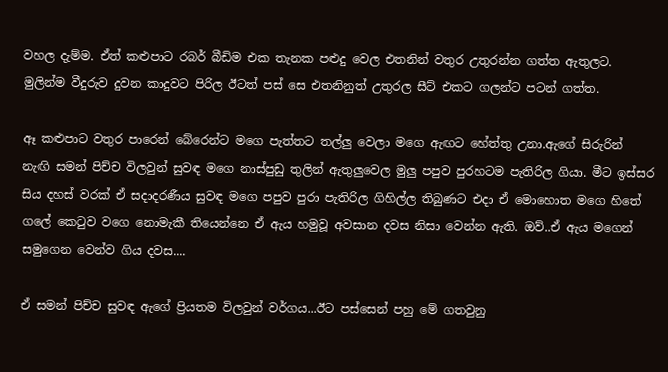වහල දැම්ම. ඒත් කළුපාට රබර් බීඩිම එක තැනක පළුදු වෙල එතනින් වතුර උතුරන්න ගත්ත ඇතුලට. මුලින්ම වීදුරුව දුවන කාදුවට පිරිල ඊටත් පස් සෙ එතනිනුත් උතුරල සීට් එකට ගලන්ට පටන් ගත්ත.

ඈ කළුපාට වතුර පාරෙන් බේරෙන්ට මගෙ පැත්තට තල්ලු වෙලා මගෙ ඇඟට හේත්තු උනා.ඇගේ සිරුරින් නැඟි සමන් පිච්ච විලවුන් සුවඳ මගෙ නාස්පුඩු තුලින් ඇතුලුවෙල මුලු පපුව පුරහටම පැතිරිල ගියා. මීට ඉස්සර සිය දහස් වරක් ඒ සදාදරණීය සුවඳ මගෙ පපුව පුරා පැතිරිල ගිහිල්ල තිබුණට එදා ඒ මොහොත මගෙ හිතේ ගලේ කෙටුව වගෙ නොමැකී තියෙන්නෙ ඒ ඇය හමුවූ අවසාන දවස නිසා වෙන්න ඇති. ඔව්..ඒ ඇය මගෙන් සමුගෙන වෙන්ව ගිය දවස....

ඒ සමන් පිච්ච සුවඳ ඇගේ ප්‍රියතම විලවුන් වර්ගය...ඊට පස්සෙන් පහු මේ ගතවුනු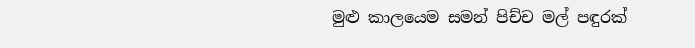මුළු කාලයෙම සමන් පිච්ච මල් පඳුරක්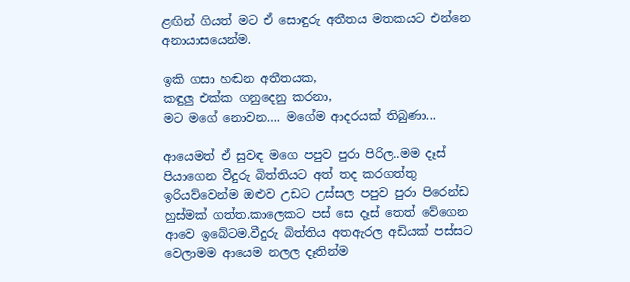ළඟින් ගියත් මට ඒ සොඳුරු අතීතය මතකයට එන්නෙ අනායාසයෙන්ම.

ඉකි ගසා හඬන අතීතයක,
කඳුලු එක්ක ගනුදෙනු කරනා,
මට මගේ නොවන…. මගේම ආදරයක් තිබුණා...

ආයෙමත් ඒ සුවඳ මගෙ පපුව පුරා පිරිල..මම දෑස් පියාගෙන වීදුරු බිත්තියට අත් තද කරගත්තු ඉරියව්වෙන්ම ඔළුව උඩට උස්සල පපුව පුරා පිරෙන්ඩ හුස්මක් ගත්ත.කාලෙකට පස් සෙ දෑස් තෙත් වේගෙන ආවෙ ඉබේටම.වීදුරු බිත්තිය අතඇරල අඩියක් පස්සට වෙලාමම ආයෙම නලල දෑතින්ම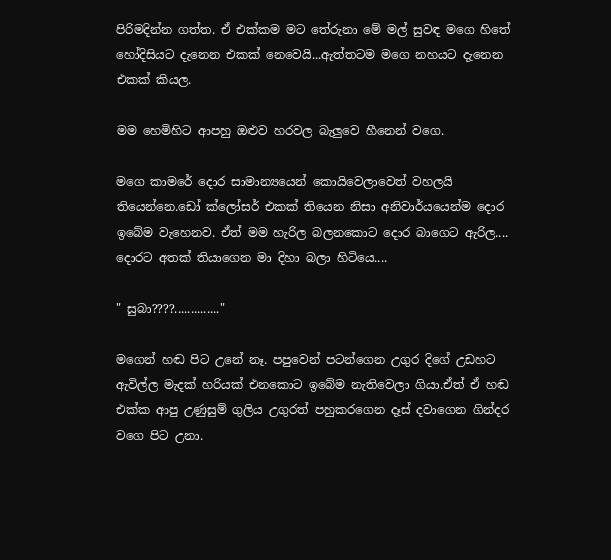පිරිමදින්න ගත්ත. ඒ එක්කම මට තේරුනා මේ මල් සුවඳ මගෙ හිතේ හෝදිසියට දැනෙන එකක් නෙවෙයි...ඇත්තටම මගෙ නහයට දැනෙන එකක් කියල.

මම හෙමිහිට ආපහු ඔළුව හරවල බැලුවෙ හීනෙන් වගෙ.

මගෙ කාමරේ දොර සාමාන්‍යයෙන් කොයිවෙලාවෙත් වහලයි තියෙන්නෙ.ඩෝ ක්ලෝසර් එකක් තියෙන නිසා අනිවාර්යයෙන්ම දොර ඉබේම වැහෙනව. ඒත් මම හැරිල බලනකොට දොර බාගෙට ඇරිල.... දොරට අතක් තියාගෙන මා දිහා බලා හිටියෙ....

" සුබා????.............."

මගෙන් හඬ පිට උනේ නෑ. පපුවෙන් පටන්ගෙන උගුර දිගේ උඩහට ඇවිල්ල මැදක් හරියක් එනකොට ඉබේම නැතිවෙලා ගියා.ඒත් ඒ හඬ එක්ක ආපු උණුසුම් ගුලිය උගුරත් පහුකරගෙන දෑස් දවාගෙන ගින්දර වගෙ පිට උනා.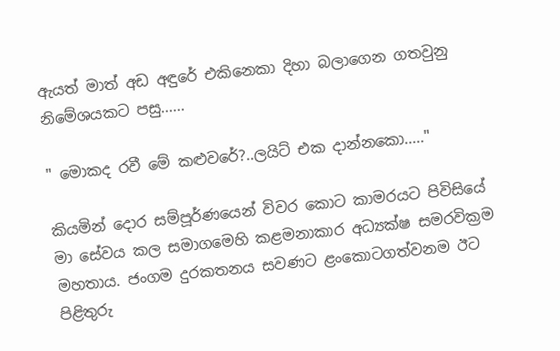ඇයත් මාත් අඩ අඳුරේ එකිනෙකා දිහා බලාගෙන ගතවුනු නිමේශයකට පසු......

" මොකද රවී මේ කළුවරේ?..ලයිට් එක දාන්නකො....."

කියමින් දොර සම්පූර්ණයෙන් විවර කොට කාමරයට පිවිසියේ මා සේවය කල සමාගමෙහි කළමනාකාර අධ්‍යක්ෂ සමරවික්‍රම මහතාය. ජංගම දුරකතනය සවණට ළංකොටගත්වනම ඊට පිළිතුරු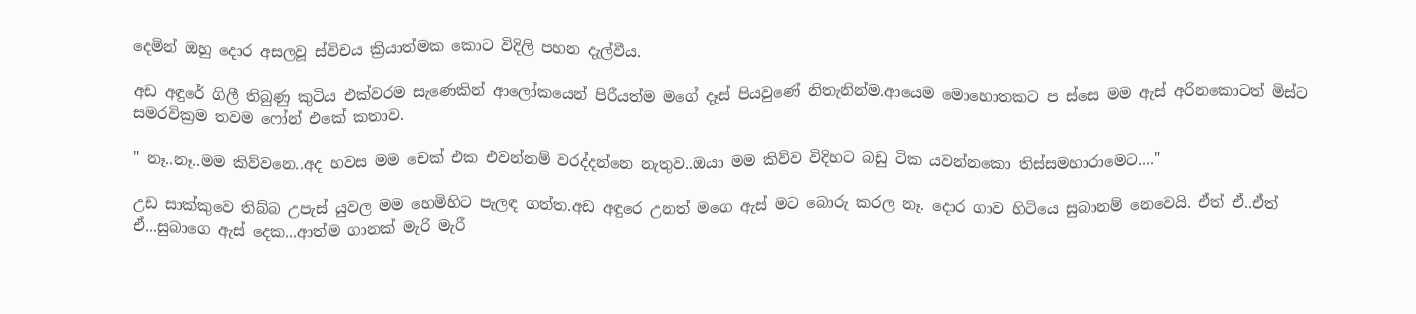දෙමින් ඔහු දොර අසලවූ ස්විචය ක්‍රියාත්මක කොට විදිලි පහන දැල්වීය.

අඩ අඳුරේ ගිලී තිබුණු කුටිය එක්වරම සැණෙකින් ආලෝකයෙන් පිරීයත්ම මගේ දෑස් පියවුණේ නිතැනින්ම.ආයෙම මොහොතකට ප ස්සෙ මම ඇස් අරිනකොටත් මිස්ට සමරවික්‍රම තවම ෆෝන් එකේ කතාව.

" නෑ..නෑ..මම කිව්වනෙ..අද හවස මම චෙක් එක එවන්නම් වරද්දන්නෙ නැතුව..ඔයා මම කිව්ව විදිහට බඩු ටික යවන්නකො තිස්සමහාරාමෙට...."

උඩ සාක්කුවෙ තිබ්බ උපැස් යුවල මම හෙමිහිට පැලඳ ගත්ත.අඩ අඳුරෙ උනත් මගෙ ඇස් මට බොරු කරල නෑ. දොර ගාව හිටියෙ සුබානම් නෙවෙයි. ඒත් ඒ..ඒත් ඒ...සුබාගෙ ඇස් දෙක...ආත්ම ගානක් මැරි මැරී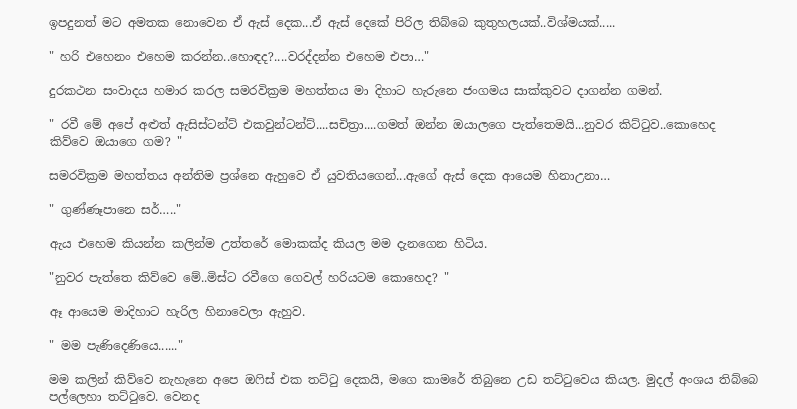ඉපදුනත් මට අමතක නොවෙන ඒ ඇස් දෙක...ඒ ඇස් දෙකේ පිරිල තිබ්බෙ කුතුහලයක්..විශ්මයක්.....

" හරි එහෙනං එහෙම කරන්න..හොඳද?....වරද්දන්න එහෙම එපා…"

දුරකථන සංවාදය හමාර කරල සමරවික්‍රම මහත්තය මා දිහාට හැරුනෙ ජංගමය සාක්කුවට දාගන්න ගමන්.

" රවී මේ අපේ අළුත් ඇසිස්ටන්ට් එකවුන්ටන්ට්....සචිත්‍රා....ගමත් ඔන්න ඔයාලගෙ පැත්තෙමයි...නුවර කිට්ටුව..කොහෙද කිව්වෙ ඔයාගෙ ගම? "

සමරවික්‍රම මහත්තය අන්තිම ප්‍රශ්නෙ ඇහුවෙ ඒ යුවතියගෙන්...ඇගේ ඇස් දෙක ආයෙම හිනාඋනා…

" ගුණ්ණෑපානෙ සර්….."

ඇය එහෙම කියන්න කලින්ම උත්තරේ මොකක්ද කියල මම දැනගෙන හිටිය.

"නුවර පැත්තෙ කිව්වෙ මේ..මිස්ට රවීගෙ ගෙවල් හරියටම කොහෙද? "

ඈ ආයෙම මාදිහාට හැරිල හිනාවෙලා ඇහුව.

" මම පැණිදෙණියෙ......"

මම කලින් කිව්වෙ නැහැනෙ අපෙ ඔෆිස් එක තට්ටු දෙකයි, මගෙ කාමරේ තිබුනෙ උඩ තට්ටුවෙය කියල. මුදල් අංශය තිබ්බෙ පල්ලෙහා තට්ටුවෙ. වෙනද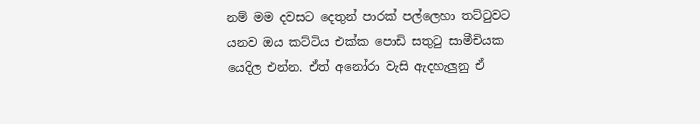නම් මම දවසට දෙතුන් පාරක් පල්ලෙහා තට්ටුවට යනව ඔය කට්ටිය එක්ක පොඩි සතුටු සාමීචියක යෙදිල එන්න. ඒත් අනෝරා වැසි ඇදහැලුනු ඒ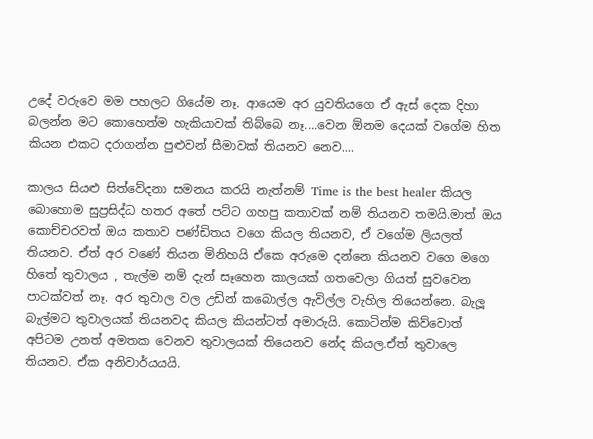උදේ වරුවෙ මම පහලට ගියේම නෑ. ආයෙම අර යුවතියගෙ ඒ ඇස් දෙක දිහා බලන්න මට කොහෙත්ම හැකියාවක් තිබ්බෙ නෑ....වෙන ඕනම දෙයක් වගේම හිත කියන එකට දරාගන්න පුළුවන් සීමාවක් තියනව නෙව....

කාලය සියළු සිත්වේදනා සමනය කරයි නැත්නම් Time is the best healer කියල බොහොම සුප්‍රසිද්ධ හතර අතේ පට්ට ගහපු කතාවක් නම් තියනව තමයි.මාත් ඔය කොච්චරවත් ඔය කතාව පණ්ඩිතය වගෙ කියල තියනව, ඒ වගේම ලියලත් තියනව. ඒත් අර වණේ තියන මිනිහයි ඒකෙ අරුමෙ දන්නෙ කියනව වගෙ මගෙ හිතේ තුවාලය , තැල්ම නම් දැන් සෑහෙන කාලයක් ගතවෙලා ගියත් සුවවෙන පාටක්වත් නෑ. අර තුවාල වල උඩින් කබොල්ල ඇවිල්ල වැහිල තියෙන්නෙ. බැලූ බැල්මට තුවාලයක් තියනවද කියල කියන්ටත් අමාරුයි. කොටින්ම කිව්වොත් අපිටම උනත් අමතක වෙනව තුවාලයක් තියෙනව නේද කියල.ඒත් තුවාලෙ තියනව. ඒක අනිවාර්යයයි.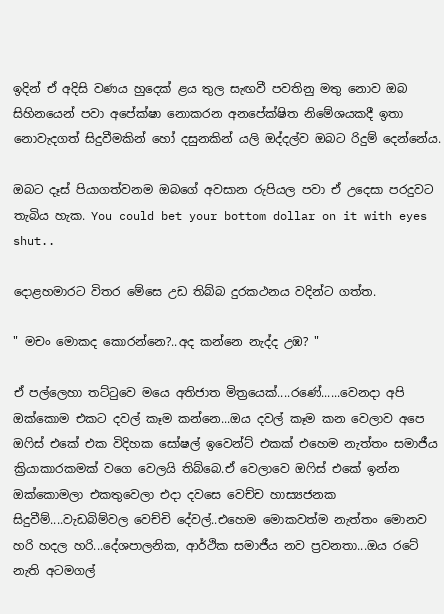ඉදින් ඒ අදිසි වණය හුදෙක් ළය තුල සැඟවී පවතිනු මතු නොව ඔබ සිහිනයෙන් පවා අපේක්ෂා නොකරන අනපේක්ෂිත නිමේශයකදී ඉතා නොවැදගත් සිදුවීමකින් හෝ දසුනකින් යලි ඔද්දල්ව ඔබට රිදුම් දෙන්නේය.

ඔබට දෑස් පියාගත්වනම ඔබගේ අවසාන රුපියල පවා ඒ උදෙසා පරදුවට තැබිය හැක. You could bet your bottom dollar on it with eyes shut..

දොළහමාරට විතර මේසෙ උඩ තිබ්බ දුරකථනය වදින්ට ගත්ත.

" මචං මොකද කොරන්නෙ?..අද කන්නෙ නැද්ද උඹ? "

ඒ පල්ලෙහා තට්ටුවෙ මයෙ අතිජාත මිත්‍රයෙක්....රණේ......වෙනදා අපි ඔක්කොම එකට දවල් කෑම කන්නෙ...ඔය දවල් කෑම කන වෙලාව අපෙ ඔෆිස් එකේ එක විදිහක සෝෂල් ඉවෙන්ට් එකක් එහෙම නැත්තං සමාජීය ක්‍රියාකාරකමක් වගෙ වෙලයි තිබ්බෙ.ඒ වෙලාවෙ ඔෆිස් එකේ ඉන්න ඔක්කොමලා එකතුවෙලා එදා දවසෙ වෙච්ච හාස්‍යජනක සිදුවීම්....වැඩබිම්වල වෙච්චි දේවල්..එහෙම මොකවත්ම නැත්තං මොනව හරි හදල හරි...දේශපාලනික, ආර්ථික සමාජීය නව ප්‍රවනතා...ඔය රටේ නැති අටමගල්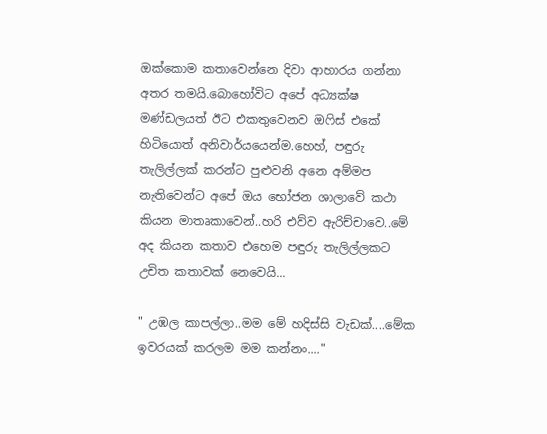ඔක්කොම කතාවෙන්නෙ දිවා ආහාරය ගන්නා අතර තමයි.බොහෝවිට අපේ අධ්‍යක්ෂ මණ්ඩලයත් ඊට එකතුවෙනව ඔෆිස් එකේ හිටියොත් අනිවාර්යයෙන්ම.හෙහ්, පඳුරු තැලිල්ලක් කරන්ට පුළුවනි අනෙ අම්මප නැතිවෙන්ට අපේ ඔය භෝජන ශාලාවේ කථා කියන මාතෘකාවෙන්..හරි එව්ව ඇරිච්චාවෙ..මේ අද කියන කතාව එහෙම පඳුරු තැලිල්ලකට උචිත කතාවක් නෙවෙයි...

" උඹල කාපල්ලා..මම මේ හදිස්සි වැඩක්....මේක ඉවරයක් කරලම මම කන්නං...."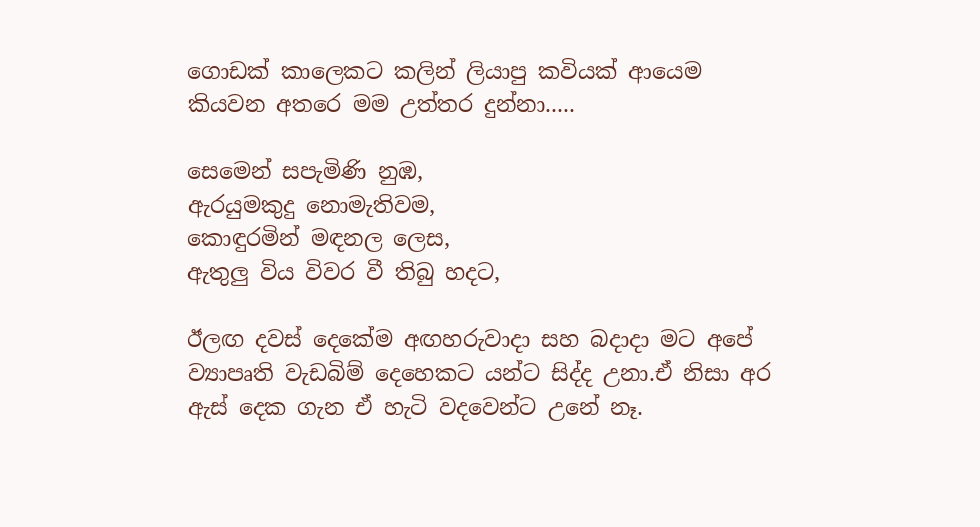ගොඩක් කාලෙකට කලින් ලියාපු කවියක් ආයෙම කියවන අතරෙ මම උත්තර දුන්නා.....

සෙමෙන් සපැමිණි නුඹ,
ඇරයුමකුදු නොමැතිවම,
කොඳුරමින් මඳනල ලෙස,
ඇතුලු විය විවර වී තිබු හදට,

ඊලඟ දවස් දෙකේම අඟහරුවාදා සහ බදාදා මට අපේ ව්‍යාපෘති වැඩබිම් දෙහෙකට යන්ට සිද්ද උනා.ඒ නිසා අර ඇස් දෙක ගැන ඒ හැටි වදවෙන්ට උනේ නෑ.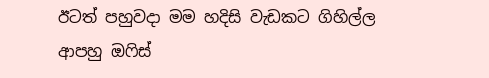ඊටත් පහුවදා මම හදිසි වැඩකට ගිහිල්ල ආපහු ඔෆිස්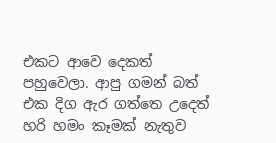එකට ආවෙ දෙකත් පහුවෙලා. ආපු ගමන් බත් එක දිග ඇර ගත්තෙ උදෙත් හරි හමං කෑමක් නැතුව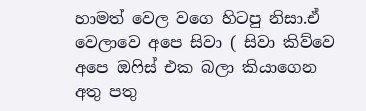හාමත් වෙල වගෙ හිටපු නිසා.ඒ වෙලාවෙ අපෙ සිවා ( සිවා කිව්වෙ අපෙ ඔෆිස් එක බලා කියාගෙන අතු පතු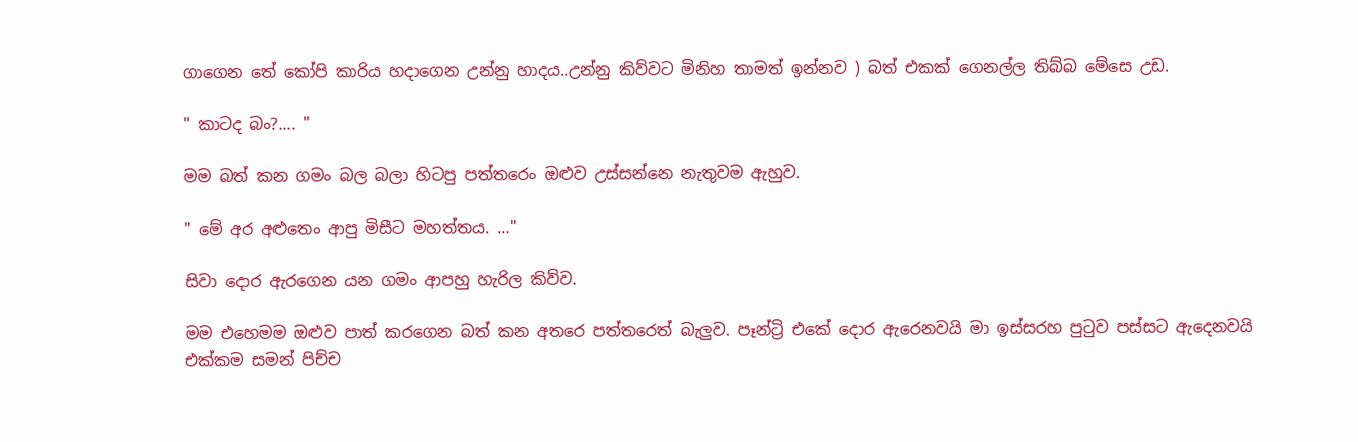ගාගෙන තේ කෝපි කාරිය හදාගෙන උන්නු හාදය..උන්නු කිව්වට මිනිහ තාමත් ඉන්නව ) බත් එකක් ගෙනල්ල තිබ්බ මේසෙ උඩ.

" කාටද බං?.... "

මම බත් කන ගමං බල බලා හිටපු පත්තරෙං ඔළුව උස්සන්නෙ නැතුවම ඇහුව.

" මේ අර අළුතෙං ආපු මිසීට මහත්තය. …"

සිවා දොර ඇරගෙන යන ගමං ආපහු හැරිල කිව්ව.

මම එහෙමම ඔළුව පාත් කරගෙන බත් කන අතරෙ පත්තරෙත් බැලුව. පෑන්ට්‍රි එකේ දොර ඇරෙනවයි මා ඉස්සරහ පුටුව පස්සට ඇදෙනවයි එක්කම සමන් පිච්ච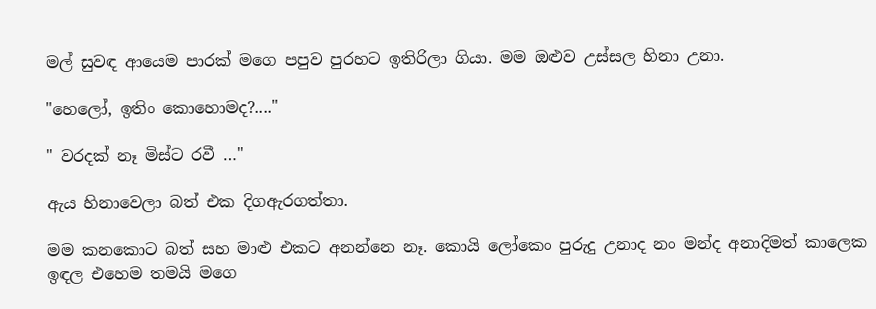මල් සුවඳ ආයෙම පාරක් මගෙ පපුව පුරහට ඉතිරිලා ගියා. මම ඔළුව උස්සල හිනා උනා.

"හෙලෝ, ඉතිං කොහොමද?...."

" වරදක් නෑ මිස්ට රවී …"

ඇය හිනාවෙලා බත් එක දිගඇරගත්තා.

මම කනකොට බත් සහ මාළු එකට අනන්නෙ නෑ. කොයි ලෝකෙං පුරුදු උනාද නං මන්ද අනාදිමත් කාලෙක ඉඳල එහෙම තමයි මගෙ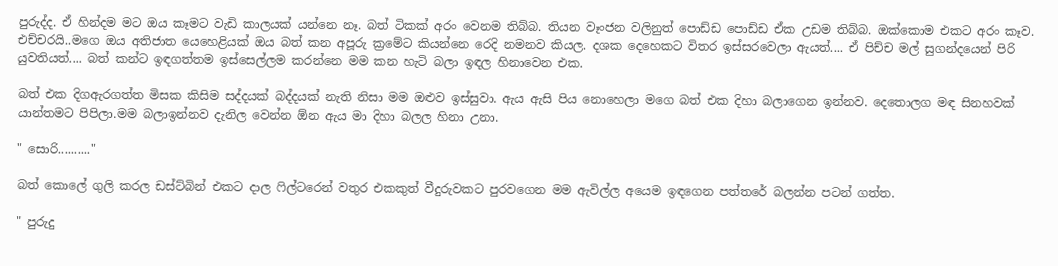පුරුද්ද. ඒ හින්දම මට ඔය කෑමට වැඩි කාලයක් යන්නෙ නෑ. බත් ටිකක් අරං වෙනම තිබ්බ. තියන වෑංජන වලිනුත් පොඩ්ඩ පොඩ්ඩ ඒක උඩම තිබ්බ. ඔක්කොම එකට අරං කෑව. එච්චරයි..මගෙ ඔය අතිජාත යෙහෙළියක් ඔය බත් කන අපූරු ක්‍රමේට කියන්නෙ රෙදි නමනව කියල. දශක දෙහෙකට විතර ඉස්සරවෙලා ඇයත්.... ඒ පිච්ච මල් සුගන්දයෙන් පිරි යුවතියත්.... බත් කන්ට ඉඳගත්තම ඉස්සෙල්ලම කරන්නෙ මම කන හැටි බලා ඉඳල හිනාවෙන එක.

බත් එක දිගඇරගත්ත මිසක කිසිම සද්දයක් බද්දයක් නැති නිසා මම ඔළුව ඉස්සුවා. ඇය ඇසි පිය නොහෙලා මගෙ බත් එක දිහා බලාගෙන ඉන්නව. දෙතොලග මඳ සිනහවක් යාන්තමට පිපිලා.මම බලාඉන්නව දැනිල වෙන්න ඕන ඇය මා දිහා බලල හිනා උනා.

" සොරි.........."

බත් කොලේ ගුලි කරල ඩස්ට්බින් එකට දාල ෆිල්ටරෙන් වතුර එකකුත් වීදුරුවකට පුරවගෙන මම ඇවිල්ල අයෙම ඉඳගෙන පත්තරේ බලන්න පටන් ගත්ත.

" පුරුදු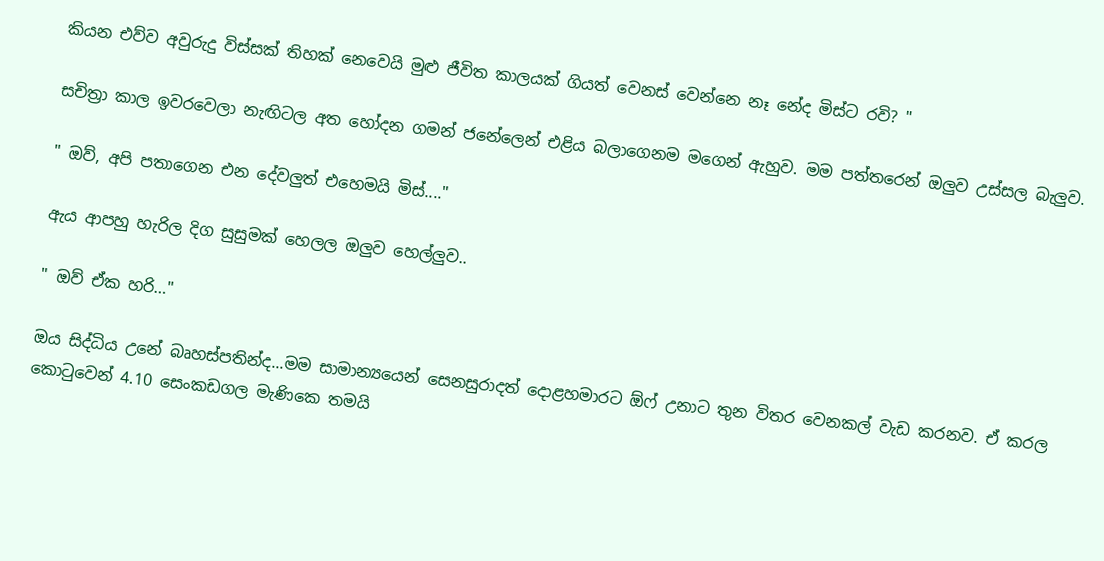කියන එව්ව අවුරුදු විස්සක් තිහක් නෙවෙයි මුළු ජීවිත කාලයක් ගියත් වෙනස් වෙන්නෙ නෑ නේද මිස්ට රවි? "

සචිත්‍රා කාල ඉවරවෙලා නැඟිටල අත හෝදන ගමන් ජනේලෙන් එළිය බලාගෙනම මගෙන් ඇහුව. මම පත්තරෙන් ඔලුව උස්සල බැලුව.

" ඔව්, අපි පතාගෙන එන දේවලුත් එහෙමයි මිස්...."

ඇය ආපහු හැරිල දිග සුසුමක් හෙලල ඔලුව හෙල්ලුව..

" ඔව් ඒක හරි…"

ඔය සිද්ධිය උනේ බෘහස්පතින්ද...මම සාමාන්‍යයෙන් සෙනසුරාදත් දොළහමාරට ඕෆ් උනාට තුන විතර වෙනකල් වැඩ කරනව. ඒ කරල කොටුවෙන් 4.10 සෙංකඩගල මැණිකෙ තමයි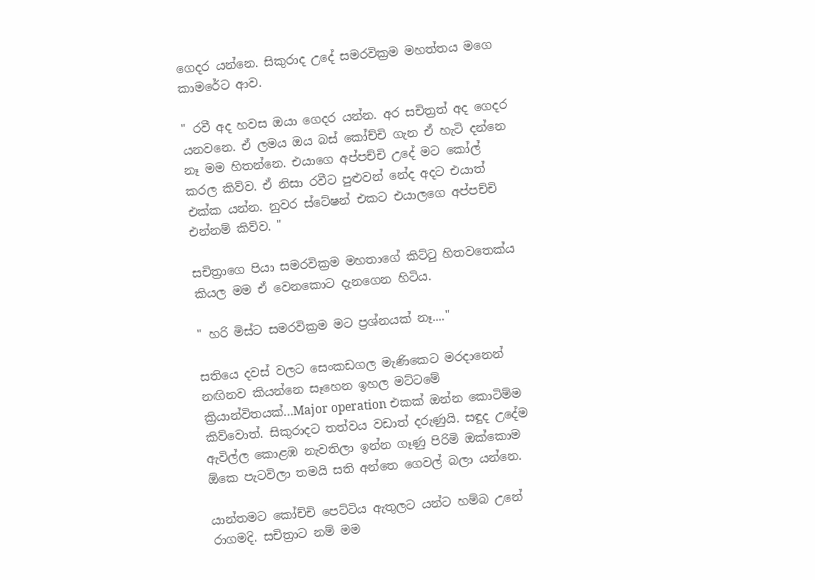ගෙදර යන්නෙ. සිකුරාද උදේ සමරවික්‍රම මහත්තය මගෙ කාමරේට ආව.

" රවී අද හවස ඔයා ගෙදර යන්න. අර සචිත්‍රත් අද ගෙදර යනවනෙ. ඒ ලමය ඔය බස් කෝච්චි ගැන ඒ හැටි දන්නෙ නෑ මම හිතන්නෙ. එයාගෙ අප්පච්චි උදේ මට කෝල් කරල කිව්ව. ඒ නිසා රවීට පුළුවන් නේද අදට එයාත් එක්ක යන්න. නුවර ස්ටේෂන් එකට එයාලගෙ අප්පච්චි එන්නම් කිව්ව. "

සචිත්‍රාගෙ පියා සමරවික්‍රම මහතාගේ කිට්ටු හිතවතෙක්ය කියල මම ඒ වෙනකොට දැනගෙන හිටිය.

" හරි මිස්ට සමරවික්‍රම මට ප්‍රශ්නයක් නෑ...."

සතියෙ දවස් වලට සෙංකඩගල මැණිකෙට මරදානෙන් නඟිනව කියන්නෙ සෑහෙන ඉහල මට්ටමේ ක්‍රියාන්විතයක්…Major operation එකක් ඔන්න කොටිම්ම කිව්වොත්. සිකුරාදට තත්වය වඩාත් දරුණුයි. සඳුද උදේම ඇවිල්ල කොළඹ නැවතිලා ඉන්න ගෑණු පිරිමි ඔක්කොම ඕකෙ පැටවිලා තමයි සති අන්තෙ ගෙවල් බලා යන්නෙ.

යාන්තමට කෝච්චි පෙට්ටිය ඇතුලට යන්ට හම්බ උනේ රාගමදි. සචිත්‍රාට නම් මම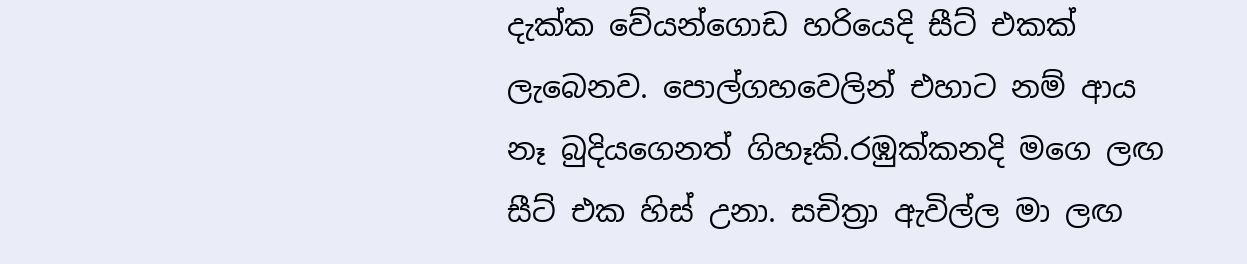දැක්ක වේයන්ගොඩ හරියෙදි සීට් එකක් ලැබෙනව. පොල්ගහවෙලින් එහාට නම් ආය නෑ බුදියගෙනත් ගිහෑකි.රඹුක්කනදි මගෙ ලඟ සීට් එක හිස් උනා. සචිත්‍රා ඇවිල්ල මා ලඟ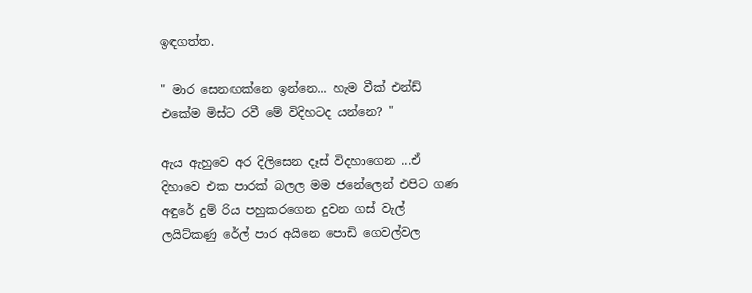ඉඳගත්ත.

" මාර සෙනඟක්නෙ ඉන්නෙ... හැම වීක් එන්ඩ් එකේම මිස්ට රවී මේ විදිහටද යන්නෙ? "

ඇය ඇහුවෙ අර දිලිසෙන දෑස් විදහාගෙන ...ඒ දිහාවෙ එක පාරක් බලල මම ජනේලෙන් එපිට ගණ අඳුරේ දුම් රිය පහුකරගෙන දුවන ගස් වැල් ලයිට්කණු රේල් පාර අයිනෙ පොඩි ගෙවල්වල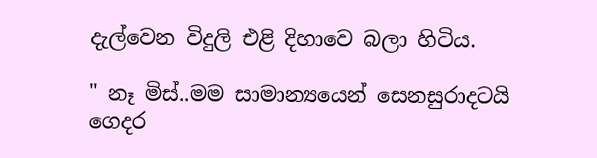දැල්වෙන විදුලි එළි දිහාවෙ බලා හිටිය.

" නෑ මිස්..මම සාමාන්‍යයෙන් සෙනසුරාදටයි ගෙදර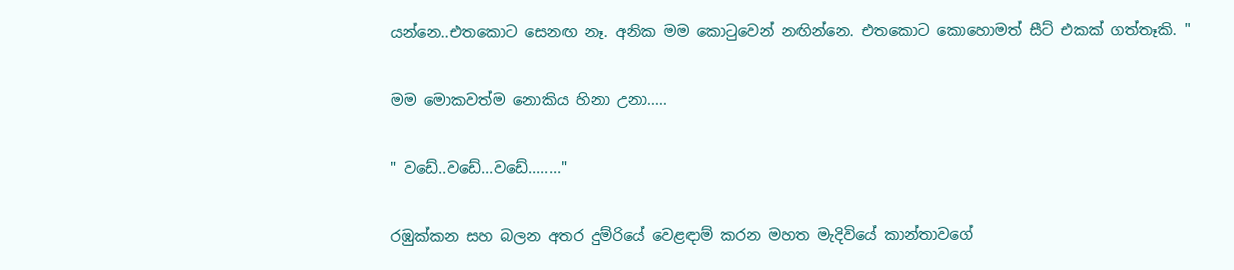යන්නෙ..එතකොට සෙනඟ නෑ. අනික මම කොටුවෙන් නඟින්නෙ. එතකොට කොහොමත් සීට් එකක් ගත්තෑකි. "

මම මොකවත්ම නොකිය හිනා උනා.....

" වඩේ..වඩේ...වඩේ........"

රඹුක්කන සහ බලන අතර දුම්රියේ වෙළඳාම් කරන මහත මැදිවියේ කාන්තාවගේ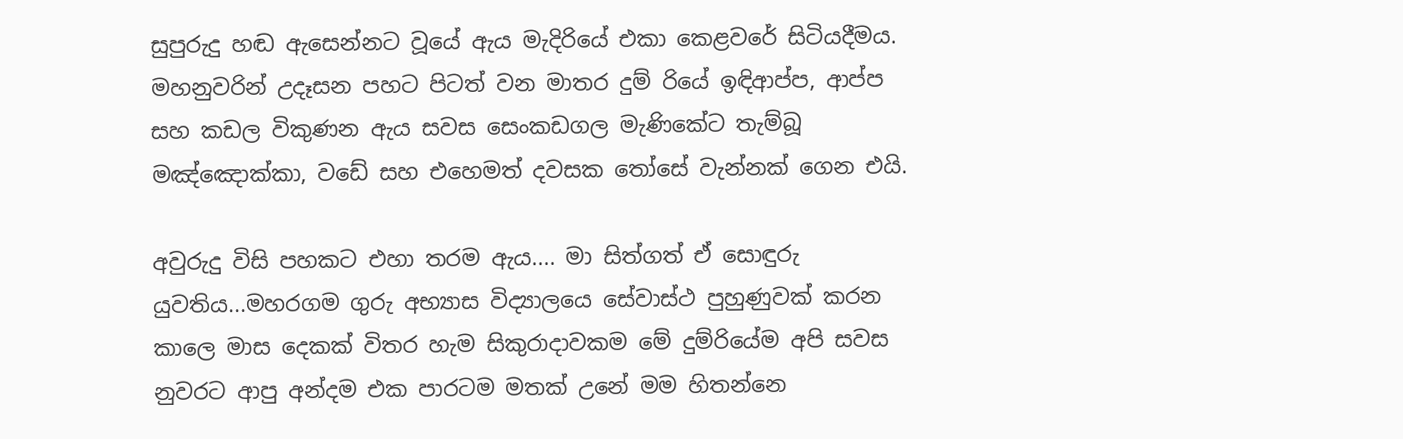සුපුරුදු හඬ ඇසෙන්නට වූයේ ඇය මැදිරියේ එකා කෙළවරේ සිටියදීමය. මහනුවරින් උදෑසන පහට පිටත් වන මාතර දුම් රියේ ඉඳිආප්ප, ආප්ප සහ කඩල විකුණන ඇය සවස සෙංකඩගල මැණිකේට තැම්බූ මඤ්ඤොක්කා, වඩේ සහ එහෙමත් දවසක තෝසේ වැන්නක් ගෙන එයි.

අවුරුදු විසි පහකට එහා තරම ඇය.... මා සිත්ගත් ඒ සොඳුරු යුවතිය...මහරගම ගුරු අභ්‍යාස විද්‍යාලයෙ සේවාස්ථ පුහුණුවක් කරන කාලෙ මාස දෙකක් විතර හැම සිකුරාදාවකම මේ දුම්රියේම අපි සවස නුවරට ආපු අන්දම එක පාරටම මතක් උනේ මම හිතන්නෙ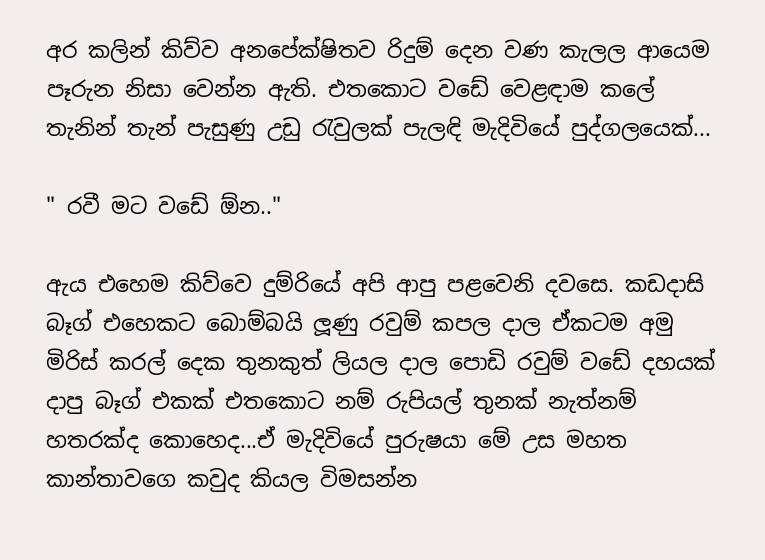අර කලින් කිව්ව අනපේක්ෂිතව රිදුම් දෙන වණ කැලල ආයෙම පෑරුන නිසා වෙන්න ඇති. එතකොට වඩේ වෙළඳාම කලේ තැනින් තැන් පැසුණු උඩු රැවුලක් පැලඳි මැදිවියේ පුද්ගලයෙක්...

" රවී මට වඩේ ඕන.."

ඇය එහෙම කිව්වෙ දුම්රියේ අපි ආපු පළවෙනි දවසෙ. කඩදාසි බෑග් එහෙකට බොම්බයි ලූණු රවුම් කපල දාල ඒකටම අමු මිරිස් කරල් දෙක තුනකුත් ලියල දාල පොඩි රවුම් වඩේ දහයක් දාපු බෑග් එකක් එතකොට නම් රුපියල් තුනක් නැත්නම් හතරක්ද කොහෙද...ඒ මැදිවියේ පුරුෂයා මේ උස මහත කාන්තාවගෙ කවුද කියල විමසන්න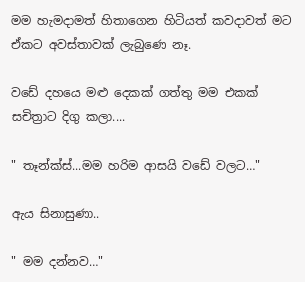මම හැමදාමත් හිතාගෙන හිටියත් කවදාවත් මට ඒකට අවස්තාවක් ලැබුණෙ නෑ.

වඩේ දහයෙ මළු දෙකක් ගත්තු මම එකක් සචිත්‍රාට දිගු කලා....

" තෑන්ක්ස්...මම හරිම ආසයි වඩේ වලට…"

ඇය සිනාසුණා..

" මම දන්නව…"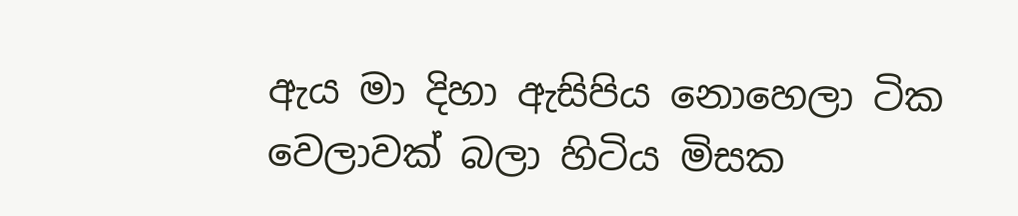ඇය මා දිහා ඇසිපිය නොහෙලා ටික වෙලාවක් බලා හිටිය මිසක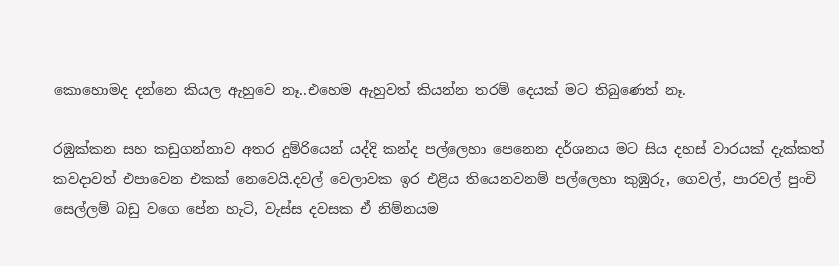කොහොමද දන්නෙ කියල ඇහුවෙ නෑ..එහෙම ඇහුවත් කියන්න තරම් දෙයක් මට තිබුණෙත් නෑ.

රඹුක්කන සහ කඩුගන්නාව අතර දුම්රියෙන් යද්දි කන්ද පල්ලෙහා පෙනෙන දර්ශනය මට සිය දහස් වාරයක් දැක්කත් කවදාවත් එපාවෙන එකක් නෙවෙයි.දවල් වෙලාවක ඉර එළිය තියෙනවනම් පල්ලෙහා කුඹුරු, ගෙවල්, පාරවල් පුංචි සෙල්ලම් බඩු වගෙ පේන හැටි, වැස්ස දවසක ඒ නිම්නයම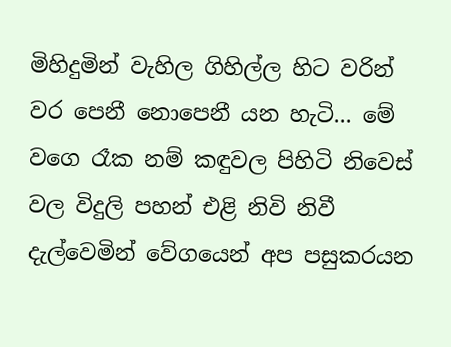මිහිදුමින් වැහිල ගිහිල්ල හිට වරින් වර පෙනී නොපෙනී යන හැටි... මේ වගෙ රෑක නම් කඳුවල පිහිටි නිවෙස් වල විදුලි පහන් එළි නිවි නිවී දැල්වෙමින් වේගයෙන් අප පසුකරයන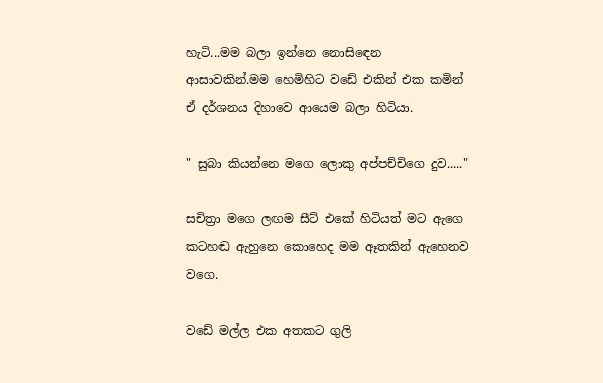හැටි...මම බලා ඉන්නෙ නොසිඳෙන ආසාවකින්.මම හෙමිහිට වඩේ එකින් එක කමින් ඒ දර්ශනය දිහාවෙ ආයෙම බලා හිටියා.

" සුබා කියන්නෙ මගෙ ලොකු අප්පච්චිගෙ දුව....."

සචිත්‍රා මගෙ ලඟම සීට් එකේ හිටියත් මට ඇගෙ කටහඬ ඇහුනෙ කොහෙද මම ඈතකින් ඇහෙනව වගෙ.

වඩේ මල්ල එක අතකට ගුලි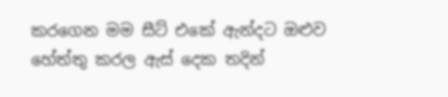කරගෙන මම සීට් එකේ ඇන්දට ඔළුව හේත්තු කරල ඇස් දෙක තදින්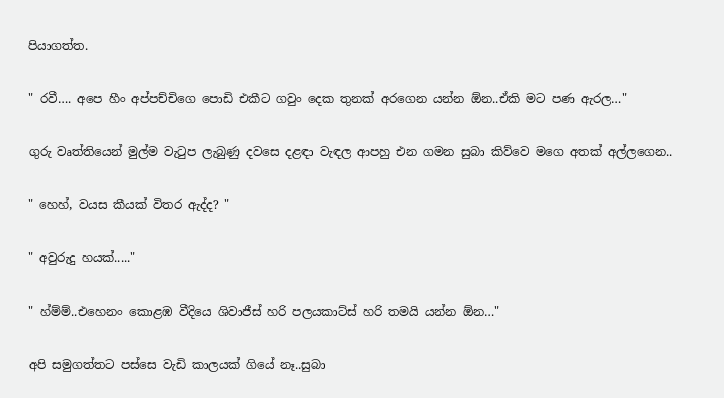පියාගත්ත.

" රවී…. අපෙ හීං අප්පච්චිගෙ පොඩි එකීට ගවුං දෙක තුනක් අරගෙන යන්න ඕන..ඒකි මට පණ ඇරල…"

ගුරු වෘත්තියෙන් මුල්ම වැටුප ලැබුණු දවසෙ දළඳා වැඳල ආපහු එන ගමන සුබා කිව්වෙ මගෙ අතක් අල්ලගෙන..

" හෙහ්, වයස කීයක් විතර ඇද්ද? "

" අවුරුදු හයක්....."

" හ්ම්ම්..එහෙනං කොළඹ වීදියෙ ශිවාජීස් හරි පලයකාට්ස් හරි තමයි යන්න ඕන…"

අපි සමුගත්තට පස්සෙ වැඩි කාලයක් ගියේ නෑ..සුබා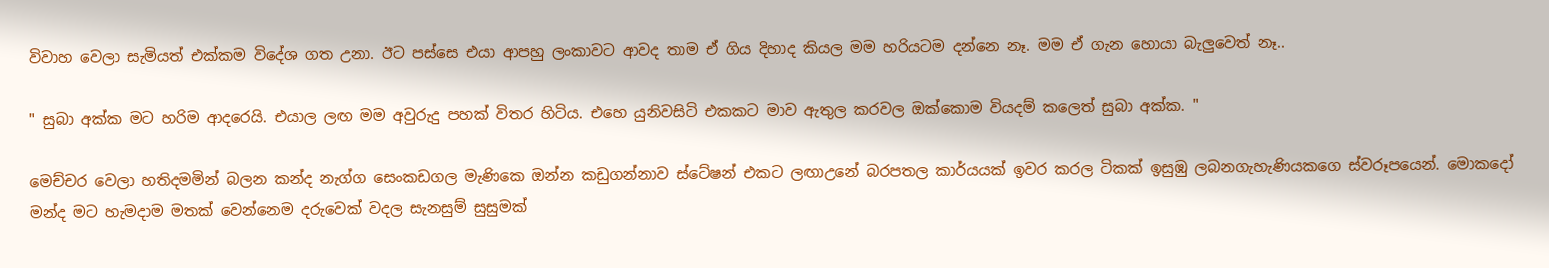විවාහ වෙලා සැමියත් එක්කම විදේශ ගත උනා. ඊට පස්සෙ එයා ආපහු ලංකාවට ආවද තාම ඒ ගිය දිහාද කියල මම හරියටම දන්නෙ නෑ. මම ඒ ගැන හොයා බැලුවෙත් නෑ..

" සුබා අක්ක මට හරිම ආදරෙයි. එයාල ලඟ මම අවුරුදු පහක් විතර හිටිය. එහෙ යුනිවසිටි එකකට මාව ඇතුල කරවල ඔක්කොම වියදම් කලෙත් සුබා අක්ක. "

මෙච්චර වෙලා හතිදමමින් බලන කන්ද නැග්ග සෙංකඩගල මැණිකෙ ඔන්න කඩුගන්නාව ස්ටේෂන් එකට ලඟාඋනේ බරපතල කාර්යයක් ඉවර කරල ටිකක් ඉසුඹු ලබනගැහැණියකගෙ ස්වරූපයෙන්. මොකදෝ මන්ද මට හැමදාම මතක් වෙන්නෙම දරුවෙක් වදල සැනසුම් සුසුමක්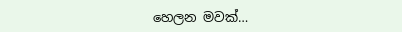හෙලන මවක්…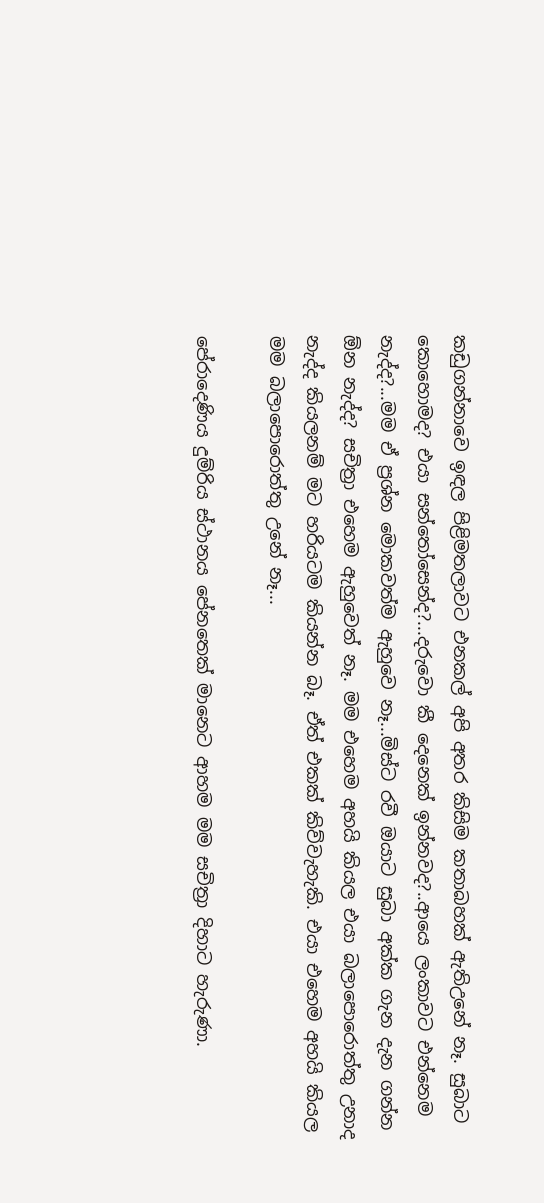කඩුගන්නාවෙ ඉඳල පිළිමතලාවට එනකල් අපි අතර කිසිම කතාබහක් ඇතිඋනේ නෑ. සුබාට කොහොමද? එයා සන්තෝසෙන්ද?...දරුවො කී දෙනෙක් ඉන්නවද?..ආයෙ ලංකාවට එන්නෙම නැද්ද?...මම ඒ ප්‍රශ්න මොකවත්ම ඇහුවෙ නෑ...මිස්ට රවී ඔයාට සුබා අක්ක ගැන දැන ගන්න ඕන නැද්ද? සචිත්‍රා එහෙම ඇහුවෙත් නෑ. මම එහෙම අහයි කියල එයා බලාපොරොත්තු උනාද නැද්ද කියලනම් මට හරියටම කියන්න බෑ. ඒත් එකක් කිව්වැහැකි. එයා එහෙම අහයි කියල මම බලාපොරොත්තු උනේ නෑ...

පේරාදෙණිය දුම්රිය ස්ථානය පේනතෙක් මානෙට ආහම මම සචිත්‍රා දිහාට හැරුණා.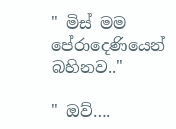" මිස් මම පේරාදෙණියෙන් බහිනව.."

" ඔව්….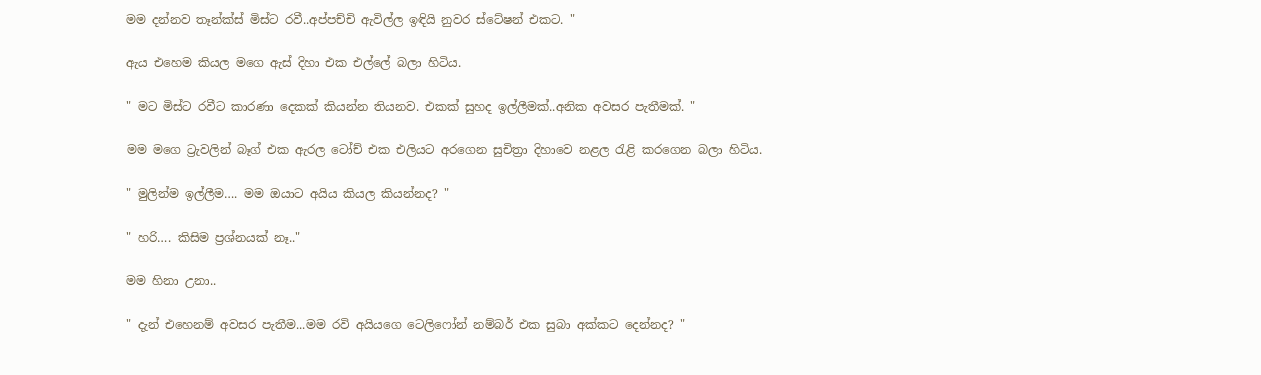මම දන්නව තෑන්ක්ස් මිස්ට රවී..අප්පච්චි ඇවිල්ල ඉඳියි නුවර ස්ටේෂන් එකට. "

ඇය එහෙම කියල මගෙ ඇස් දිහා එක එල්ලේ බලා හිටිය.

" මට මිස්ට රවීට කාරණා දෙකක් කියන්න තියනව. එකක් සුහද ඉල්ලීමක්..අනික අවසර පැතීමක්. "

මම මගෙ ට්‍රැවලින් බෑග් එක ඇරල ටෝච් එක එලියට අරගෙන සුචිත්‍රා දිහාවෙ නළල රැළි කරගෙන බලා හිටිය.

" මුලින්ම ඉල්ලීම…. මම ඔයාට අයිය කියල කියන්නද? "

" හරි…. කිසිම ප්‍රශ්නයක් නෑ.."

මම හිනා උනා..

" දැන් එහෙනම් අවසර පැතීම...මම රවි අයියගෙ ටෙලිෆෝන් නම්බර් එක සුබා අක්කට දෙන්නද? "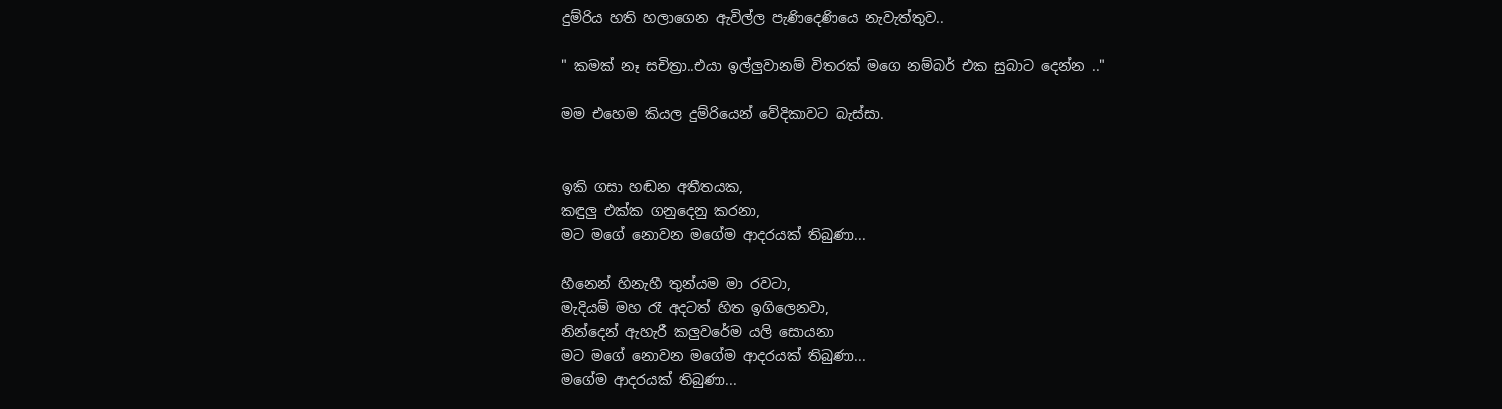දුම්රිය හති හලාගෙන ඇවිල්ල පැණිදෙණියෙ නැවැත්තුව..

" කමක් නෑ සචිත්‍රා..එයා ඉල්ලුවානම් විතරක් මගෙ නම්බර් එක සුබාට දෙන්න .."

මම එහෙම කියල දුම්රියෙන් වේදිකාවට බැස්සා.


ඉකි ගසා හඬන අතීතයක,
කඳුලු එක්ක ගනුදෙනු කරනා,
මට මගේ නොවන මගේම ආදරයක් තිබුණා...

හීනෙන් හිනැහී තුන්යම මා රවටා,
මැදියම් මහ රෑ අදටත් හිත ඉගිලෙනවා,
නින්දෙන් ඇහැරී කලුවරේම යලි සොයනා
මට මගේ නොවන මගේම ආදරයක් තිබුණා...
මගේම ආදරයක් තිබුණා...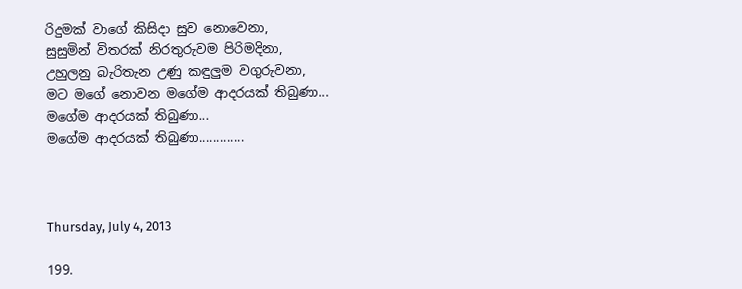රිදුමක් වාගේ කිසිදා සුව නොවෙනා,
සුසුමින් විතරක් නිරතුරුවම පිරිමදිනා,
උහුලනු බැරිතැන උණු කඳුලුම වගුරුවනා,
මට මගේ නොවන මගේම ආදරයක් තිබුණා...
මගේම ආදරයක් තිබුණා...
මගේම ආදරයක් තිබුණා.............



Thursday, July 4, 2013

199.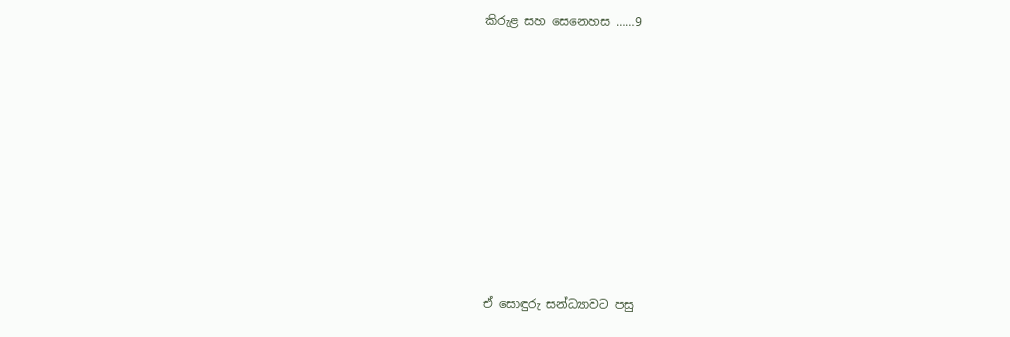කිරුළ සහ සෙනෙහස ……9












ඒ සොඳුරු සන්ධ්‍යාවට පසු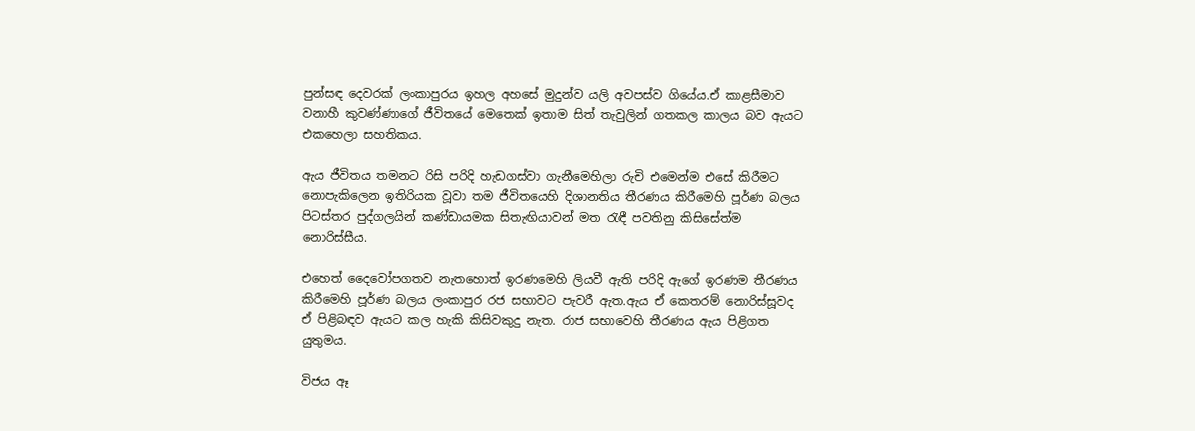පුන්සඳ දෙවරක් ලංකාපුරය ඉහල අහසේ මුදුන්ව යලි අවපස්ව ගියේය.ඒ කාළසීමාව වනාහී කුවණ්ණාගේ ජීවිතයේ මෙතෙක් ඉතාම සිත් තැවුලින් ගතකල කාලය බව ඇයට එකහෙලා සහතිකය.

ඇය ජීවිතය තමනට රිසි පරිදි හැඩගස්වා ගැනීමෙහිලා රුචි එමෙන්ම එසේ කිරීමට නොපැකිලෙන ඉතිරියක වූවා තම ජීවිතයෙහි දිශානතිය තීරණය කිරීමෙහි පූර්ණ බලය පිටස්තර පුද්ගලයින් කණ්ඩායමක සිතැඟියාවන් මත රැඳී පවතිනු කිසිසේත්ම නොරිස්සීය.

එහෙත් දෛවෝපගතව නැතහොත් ඉරණමෙහි ලියවී ඇති පරිදි ඇගේ ඉරණම තීරණය කිරීමෙහි පූර්ණ බලය ලංකාපුර රජ සභාවට පැවරී ඇත.ඇය ඒ කෙතරම් නොරිස්සූවද ඒ පිළිබඳව ඇයට කල හැකි කිසිවකුදු නැත. රාජ සභාවෙහි තීරණය ඇය පිළිගත යුතුමය.

විජය ඈ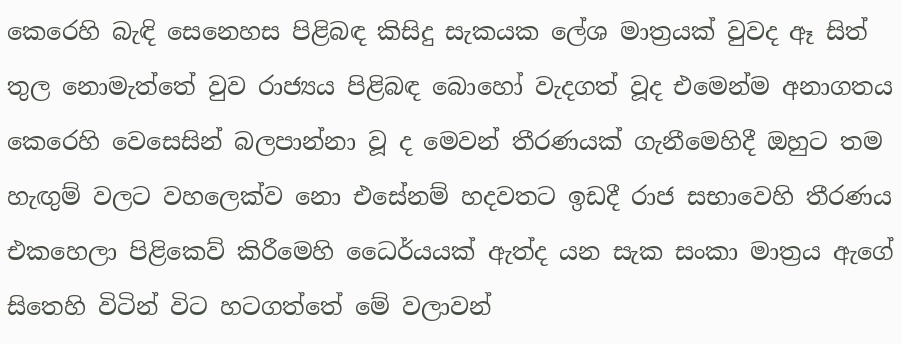කෙරෙහි බැඳි සෙනෙහස පිළිබඳ කිසිදු සැකයක ලේශ මාත්‍රයක් වුවද ඈ සිත් තුල නොමැත්තේ වුව රාජ්‍යය පිළිබඳ බොහෝ වැදගත් වූද එමෙන්ම අනාගතය කෙරෙහි වෙසෙසින් බලපාන්නා වූ ද මෙවන් තීරණයක් ගැනීමෙහිදී ඔහුට තම හැඟුම් වලට වහලෙක්ව නො එසේනම් හදවතට ඉඩදී රාජ සභාවෙහි තීරණය එකහෙලා පිළිකෙව් කිරීමෙහි ධෛර්යයක් ඇත්ද යන සැක සංකා මාත්‍රය ඇගේ සිතෙහි විටින් විට හටගත්තේ මේ වලාවන්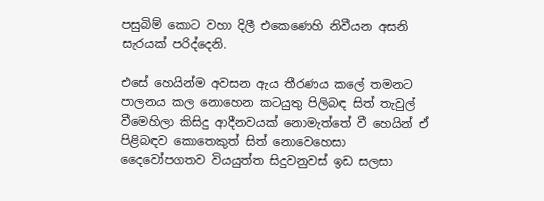පසුබිම් කොට වහා දිලී එකෙණෙහි නිවීයන අසනි සැරයක් පරිද්දෙනි.

එසේ හෙයින්ම අවසන ඇය තීරණය කලේ තමනට පාලනය කල නොහෙන කටයුතු පිලිබඳ සිත් තැවුල් වීමෙහිලා කිසිදු ආදීනවයක් නොමැත්තේ වී හෙයින් ඒ පිළිබඳව කොතෙකුත් සිත් නොවෙහෙසා දෛවෝපගතව වියයුත්ත සිදුවනුවස් ඉඩ සලසා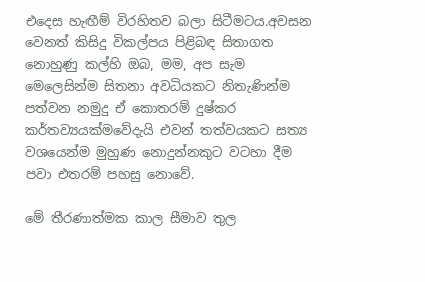එදෙස හැඟීම් විරහිතව බලා සිටීමටය.අවසන වෙනත් කිසිදු විකල්පය පිළිබඳ සිතාගත නොහුණු කල්හි ඔබ, මම, අප සැම මෙලෙසින්ම සිතනා අවධියකට නිතැණින්ම පත්වන නමුදු ඒ කොතරම් දුෂ්කර කර්තව්‍යයක්මවේදැයි එවන් තත්වයකට සත්‍ය වශයෙන්ම මුහුණ නොදුන්නකුට වටහා දීම පවා එතරම් පහසු නොවේ.

මේ තීරණාත්මක කාල සීමාව තුල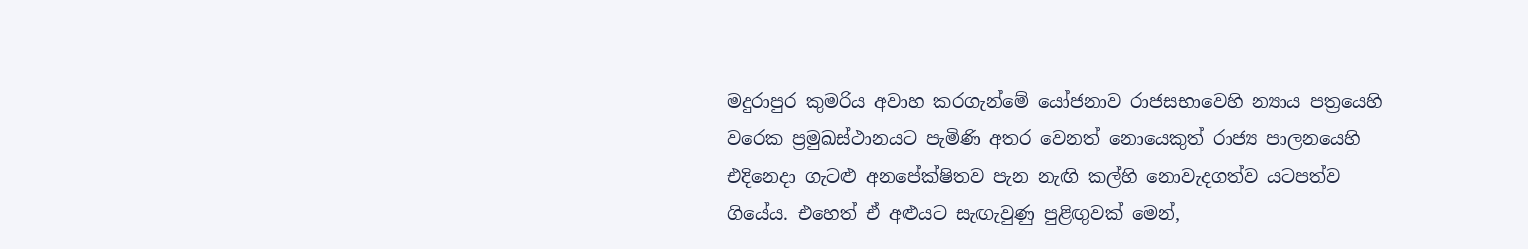මදුරාපුර කුමරිය අවාහ කරගැන්මේ යෝජනාව රාජසභාවෙහි න්‍යාය පත්‍රයෙහි වරෙක ප්‍රමුඛස්ථානයට පැමිණි අතර වෙනත් නොයෙකුත් රාජ්‍ය පාලනයෙහි එදිනෙදා ගැටළු අනපේක්ෂිතව පැන නැඟි කල්හි නොවැදගත්ව යටපත්ව ගියේය. එහෙත් ඒ අළුයට සැඟැවුණු පුළිඟුවක් මෙන්,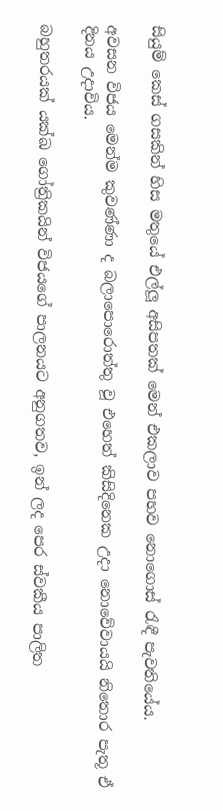සියුම් කෙස් ගසකින් හිස මතුයේ එල්ලූ අසිපතක් මෙන් එකලාව පහව නොගොස් රැඳී පැවතියේය.

අවසන විජය මෙන්ම කුවණ්ණා ද බලාපොරොත්තු වූ එහෙත් කිසිදිනෙක උදා නොවේවායයි නිතොර පැතූ ඒ දිනය උදාවිය.

බහුතරයක් යක්ඛ ගෝත්‍රිකයින් විජයගේ පාලනයට අනුගතව, ඉන් ලද පෙර ස්වකීය පාලිත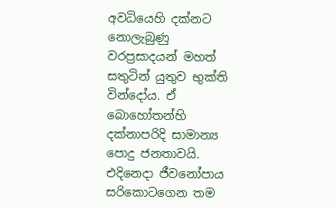අවධියෙහි දක්නට නොලැබුණු වරප්‍රසාදයන් මහත් සතුටින් යුතුව භුක්ති වින්දෝය. ඒ බොහෝතන්හි දක්නාපරිදි සාමාන්‍ය පොදු ජනතාවයි. එදිනෙදා ජීවනෝපාය සරිකොටගෙන තම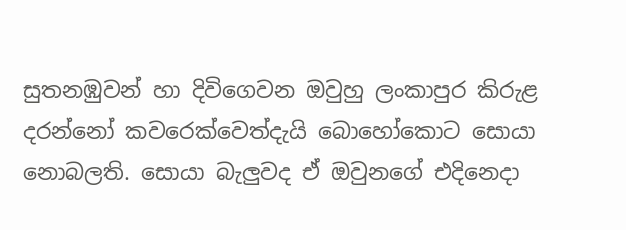සුතනඹුවන් හා දිවිගෙවන ඔවුහු ලංකාපුර කිරුළ දරන්නෝ කවරෙක්වෙත්දැයි බොහෝකොට සොයා නොබලති. සොයා බැලුවද ඒ ඔවුනගේ එදිනෙදා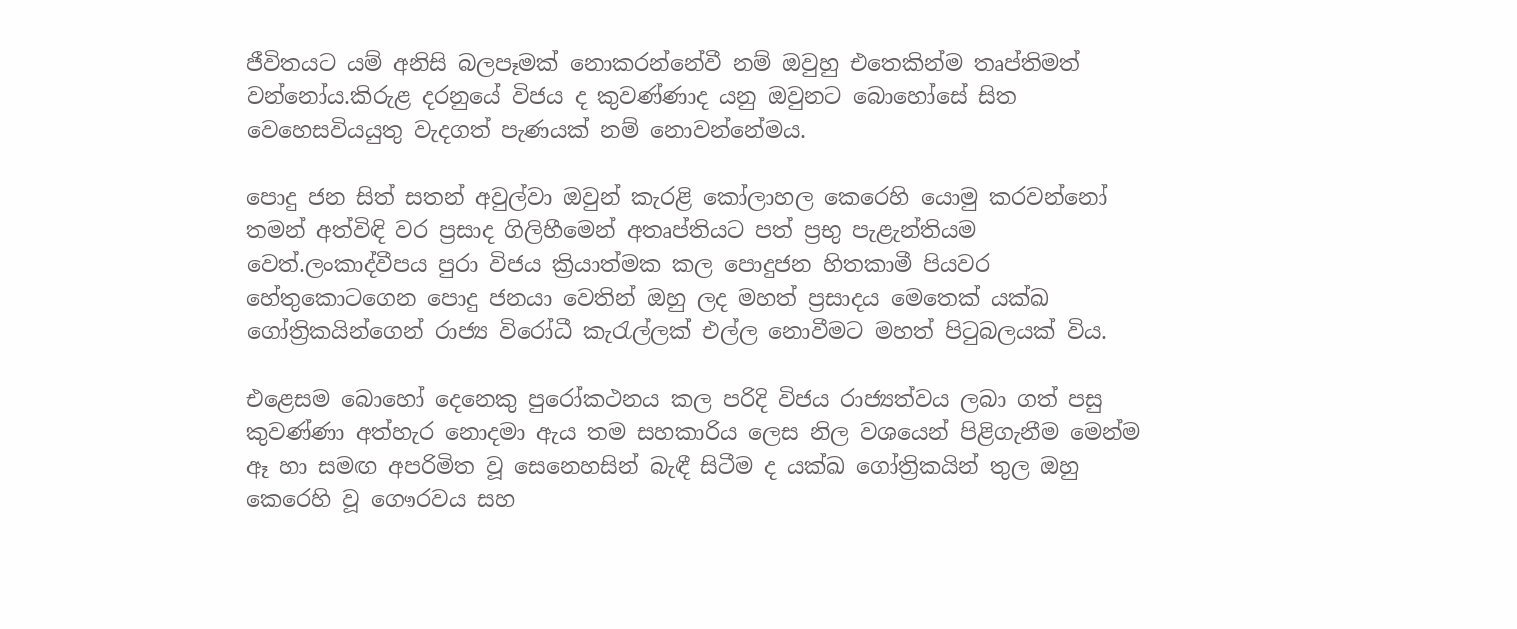ජීවිතයට යම් අනිසි බලපෑමක් නොකරන්නේවී නම් ඔවුහු එතෙකින්ම තෘප්තිමත් වන්නෝය.කිරුළ දරනුයේ විජය ද කුවණ්ණාද යනු ඔවුනට බොහෝසේ සිත වෙහෙසවියයුතු වැදගත් පැණයක් නම් නොවන්නේමය.

පොදු ජන සිත් සතන් අවුල්වා ඔවුන් කැරළි කෝලාහල කෙරෙහි යොමු කරවන්නෝ තමන් අත්විඳි වර ප්‍රසාද ගිලිහීමෙන් අතෘප්තියට පත් ප්‍රභු පැළැන්තියම වෙත්.ලංකාද්වීපය පුරා විජය ක්‍රියාත්මක කල පොදුජන හිතකාමී පියවර හේතුකොටගෙන පොදු ජනයා වෙතින් ඔහු ලද මහත් ප්‍රසාදය මෙතෙක් යක්ඛ ගෝත්‍රිකයින්ගෙන් රාජ්‍ය විරෝධී කැරැල්ලක් එල්ල නොවීමට මහත් පිටුබලයක් විය.

එළෙසම බොහෝ දෙනෙකු පුරෝකථනය කල පරිදි විජය රාජ්‍යත්වය ලබා ගත් පසු කුවණ්ණා අත්හැර නොදමා ඇය තම සහකාරිය ලෙස නිල වශයෙන් පිළිගැනීම මෙන්ම ඈ හා සමඟ අපරිමිත වූ සෙනෙහසින් බැඳී සිටීම ද යක්ඛ ගෝත්‍රිකයින් තුල ඔහු කෙරෙහි වූ ගෞරවය සහ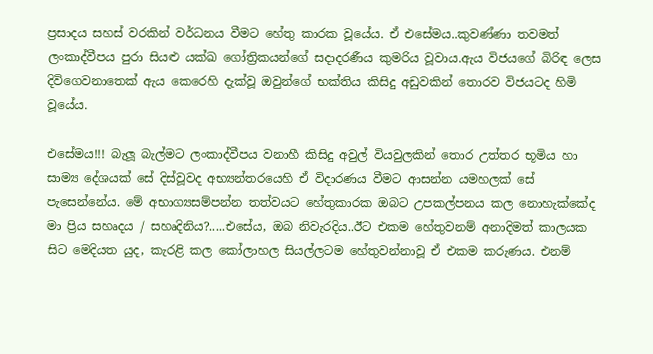ප්‍රසාදය සහස් වරකින් වර්ධනය වීමට හේතු කාරක වූයේය. ඒ එසේමය..කුවණ්ණා තවමත් ලංකාද්වීපය පුරා සියළු යක්ඛ ගෝත්‍රිකයන්ගේ සදාදරණීය කුමරිය වූවාය.ඇය විජයගේ බිරිඳ ලෙස දිවිගෙවනාතෙක් ඇය කෙරෙහි දැක්වූ ඔවුන්ගේ භක්තිය කිසිදු අඩුවකින් තොරව විජයටද හිමි වූයේය.

එසේමය!!! බැලූ බැල්මට ලංකාද්වීපය වනාහී කිසිදු අවුල් වියවුලකින් තොර උත්තර භූමිය හා සාම්‍ය දේශයක් සේ දිස්වූවද අභ්‍යන්තරයෙහි ඒ විදාරණය වීමට ආසන්න යමහලක් සේ පැසෙන්නේය. මේ අභාග්‍යසම්පන්න තත්වයට හේතුකාරක ඔබට උපකල්පනය කල නොහැක්කේද මා ප්‍රිය සහෘදය / සහෘදිනිය?.....එසේය, ඔබ නිවැරදිය..ඊට එකම හේතුවනම් අනාදිමත් කාලයක සිට මෙදියත යුද, කැරළි කල කෝලාහල සියල්ලටම හේතුවන්නාවූ ඒ එකම කරුණය. එනම්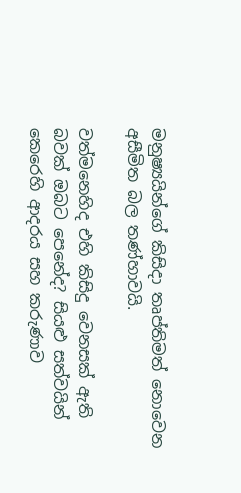මනුෂ්‍යයින්ගේ කිසිදා තෘප්තිමත් නොවෙන අසීමිත බල තණ්හාවයි.

වත්මනෙහිද එහි කිසිදු වෙනසක් ඇති බවක් ඔබට පෙනේද? සියළු සත්වයින් කෙරෙහි ආදරය සහ කරුණාව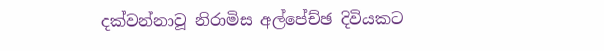දක්වන්නාවූ නිරාමිස අල්පේච්ඡ දිවියකට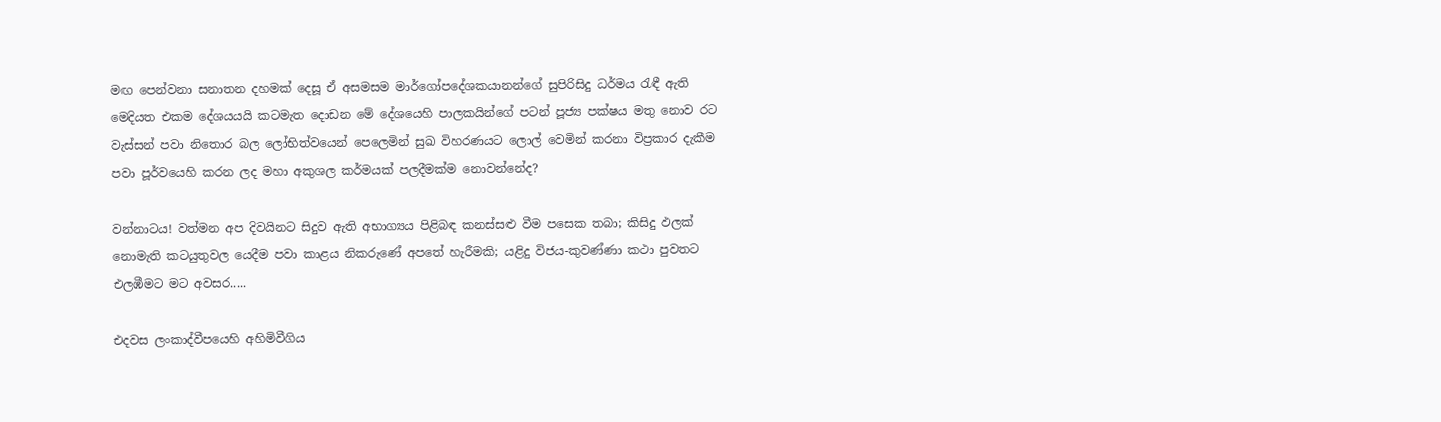මඟ පෙන්වනා සනාතන දහමක් දෙසූ ඒ අසමසම මාර්ගෝපදේශකයානන්ගේ සුපිරිසිදු ධර්මය රැඳී ඇති මෙදියත එකම දේශයයයි කටමැත දොඩන මේ දේශයෙහි පාලකයින්ගේ පටන් පූජ්‍ය පක්ෂය මතු නොව රට වැස්සන් පවා නිතොර බල ලෝභිත්වයෙන් පෙලෙමින් සුඛ විහරණයට ලොල් වෙමින් කරනා විප්‍රකාර දැකීම පවා පූර්වයෙහි කරන ලද මහා අකුශල කර්මයක් පලදීමක්ම නොවන්නේද?

වන්නාටය! වත්මන අප දිවයිනට සිදුව ඇති අභාග්‍යය පිළිබඳ කනස්සළු වීම පසෙක තබා; කිසිදු ඵලක් නොමැති කටයුතුවල යෙදීම පවා කාළය නිකරුණේ අපතේ හැරීමකි; යළිදු විජය-කුවණ්ණා කථා පුවතට එලඹීමට මට අවසර.....

එදවස ලංකාද්වීපයෙහි අහිමිවීගිය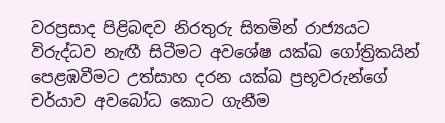වරප්‍රසාද පිළිබඳව නිරතුරු සිතමින් රාජ්‍යයට විරුද්ධව නැඟී සිටීමට අවශේෂ යක්ඛ ගෝත්‍රිකයින් පෙළඹවීමට උත්සාහ දරන යක්ඛ ප්‍රභූවරුන්ගේ චර්යාව අවබෝධ කොට ගැනීම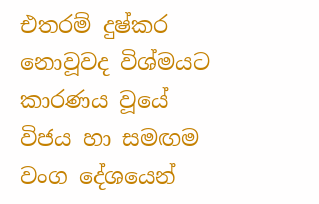එතරම් දුෂ්කර නොවූවද විශ්මයට කාරණය වූයේ විජය හා සමඟම වංග දේශයෙන්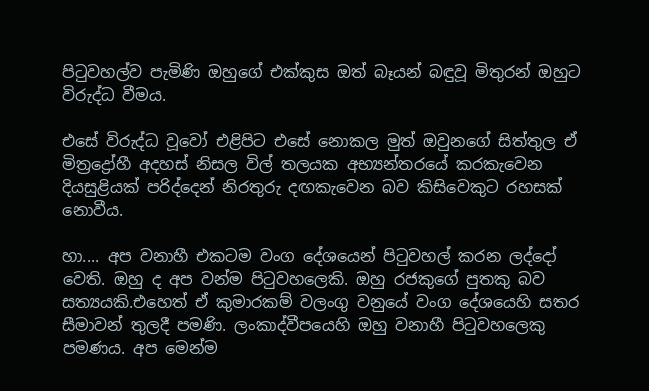පිටුවහල්ව පැමිණි ඔහුගේ එක්කුස ඔත් බෑයන් බඳුවූ මිතුරන් ඔහුට විරුද්ධ වීමය.

එසේ විරුද්ධ වූවෝ එළිපිට එසේ නොකල මුත් ඔවුනගේ සිත්තුල ඒ මිත්‍රද්‍රෝහී අදහස් නිසල විල් තලයක අභ්‍යන්තරයේ කරකැවෙන දියසුළියක් පරිද්දෙන් නිරතුරු දඟකැවෙන බව කිසිවෙකුට රහසක් නොවීය.

හා.... අප වනාහී එකටම වංග දේශයෙන් පිටුවහල් කරන ලද්දෝ වෙති. ඔහු ද අප වන්ම පිටුවහලෙකි. ඔහු රජකුගේ පුතකු බව සත්‍යයකි.එහෙත් ඒ කුමාරකම් වලංගු වනුයේ වංග දේශයෙහි සතර සීමාවන් තුලදී පමණි. ලංකාද්වීපයෙහි ඔහු වනාහී පිටුවහලෙකු පමණය. අප මෙන්ම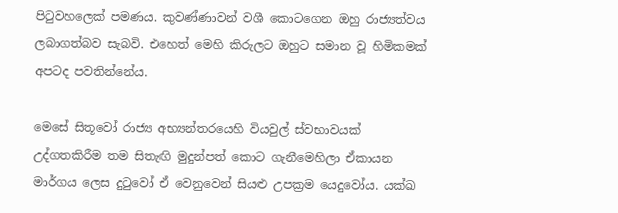පිටුවහලෙක් පමණය. කුවණ්ණාවන් වශී කොටගෙන ඔහු රාජ්‍යත්වය ලබාගත්බව සැබවි. එහෙත් මෙහි කිරුලට ඔහුට සමාන වූ හිමිකමක් අපටද පවතින්නේය.

මෙසේ සිතූවෝ රාජ්‍ය අභ්‍යන්තරයෙහි වියවුල් ස්වභාවයක් උද්ගතකිරීම තම සිතැඟි මුදුන්පත් කොට ගැනීමෙහිලා ඒකායන මාර්ගය ලෙස දුටුවෝ ඒ වෙනුවෙන් සියළු උපක්‍රම යෙදුවෝය. යක්ඛ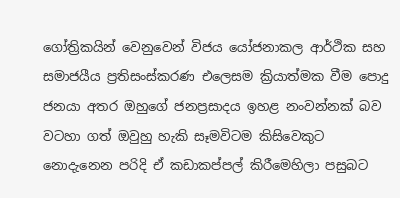ගෝත්‍රිකයින් වෙනුවෙන් විජය යෝජනාකල ආර්ථික සහ සමාජයීය ප්‍රතිසංස්කරණ එලෙසම ක්‍රියාත්මක වීම පොදු ජනයා අතර ඔහුගේ ජනප්‍රසාදය ඉහළ නංවන්නක් බව වටහා ගත් ඔවුහු හැකි සෑමවිටම කිසිවෙකුට නොදැනෙන පරිදි ඒ කඩාකප්පල් කිරීමෙහිලා පසුබට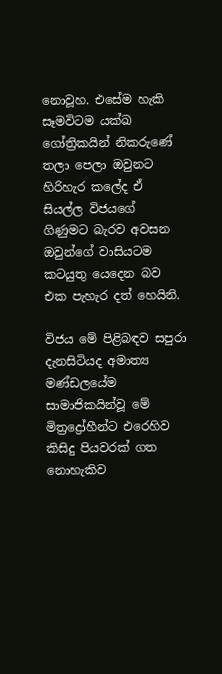නොවූහ. එසේම හැකි සෑමවිටම යක්ඛ ගෝත්‍රිකයින් නිකරුණේ තලා පෙලා ඔවුනට හිරිහැර කලේද ඒ සියල්ල විජයගේ ගිණුමට බැරව අවසන ඔවුන්ගේ වාසියටම කටයුතු යෙදෙන බව එක පැහැර දත් හෙයිනි.

විජය මේ පිළිබඳව සපුරා දැනසිටියද අමාත්‍ය මණ්ඩලයේම සාමාජිකයින්වූ මේ මිත්‍රද්‍රෝහීන්ට එරෙහිව කිසිදු පියවරක් ගත නොහැකිව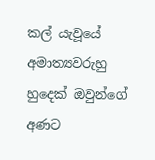කල් යැවූයේ අමාත්‍යවරුහු හුදෙක් ඔවුන්ගේ අණට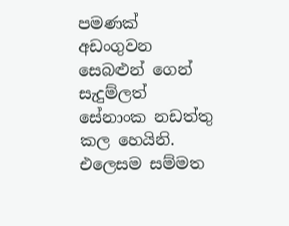පමණක් අඩංගුවන සෙබළුන් ගෙන් සැදුම්ලත් සේනාංක නඩත්තු කල හෙයිනි. එලෙසම සම්මත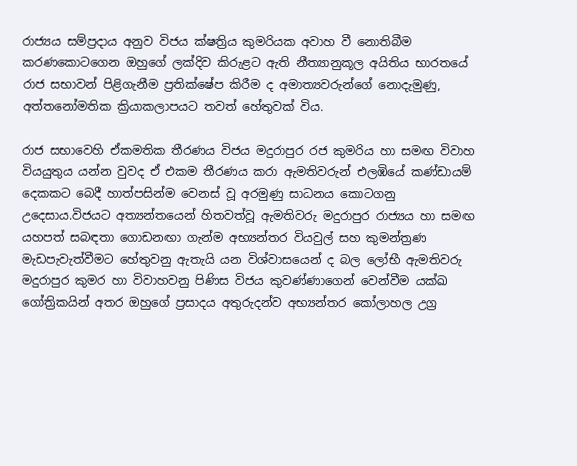රාජ්‍යය සම්ප්‍රදාය අනුව විජය ක්ෂත්‍රිය කුමරියක අවාහ වී නොතිබීම කරණකොටගෙන ඔහුගේ ලක්දිව කිරුළට ඇති නීත්‍යානුකූල අයිතිය භාරතයේ රාජ සභාවන් පිළිගැනීම ප්‍රතික්ෂේප කිරීම ද අමාත්‍යවරුන්ගේ නොදැමුණු, අත්තනෝමතික ක්‍රියාකලාපයට තවත් හේතුවක් විය.

රාජ සභාවෙහි ඒකමතික තීරණය විජය මදුරාපුර රජ කුමරිය හා සමඟ විවාහ වියයුතුය යන්න වුවද ඒ එකම තීරණය කරා ඇමතිවරුන් එලඹියේ කණ්ඩායම් දෙකකට බෙදී හාත්පසින්ම වෙනස් වූ අරමුණු සාධනය කොටගනු උදෙසාය.විජයට අත්‍යන්තයෙන් හිතවත්වූ ඇමතිවරු මදුරාපුර රාජ්‍යය හා සමඟ යහපත් සබඳතා ගොඩනඟා ගැන්ම අභ්‍යන්තර වියවුල් සහ කුමන්ත්‍රණ මැඩපැවැත්වීමට හේතුවනු ඇතැයි යන විශ්වාසයෙන් ද බල ලෝභී ඇමතිවරු මදුරාපුර කුමර හා විවාහවනු පිණිස විජය කුවණ්ණාගෙන් වෙන්වීම යක්ඛ ගෝත්‍රිකයින් අතර ඔහුගේ ප්‍රසාදය අතුරුදන්ව අභ්‍යන්තර කෝලාහල උග්‍ර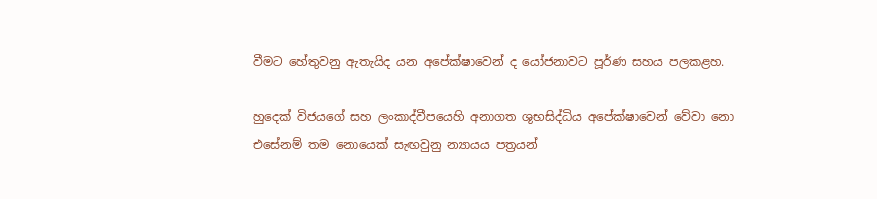වීමට හේතුවනු ඇතැයිද යන අපේක්ෂාවෙන් ද යෝජනාවට පූර්ණ සහය පලකළහ.

හුදෙක් විජයගේ සහ ලංකාද්වීපයෙහි අනාගත ශුභසිද්ධිය අපේක්ෂාවෙන් වේවා නො එසේනම් තම නොයෙක් සැඟවුනු න්‍යායය පත්‍රයන්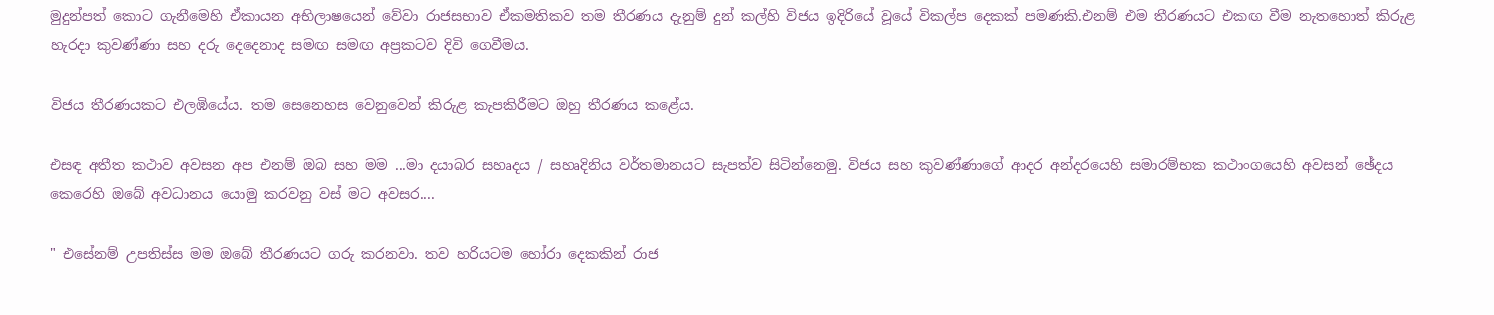මුදුන්පත් කොට ගැනීමෙහි ඒකායන අභිලාෂයෙන් වේවා රාජසභාව ඒකමතිකව තම තීරණය දැනුම් දුන් කල්හි විජය ඉදිරියේ වූයේ විකල්ප දෙකක් පමණකි.එනම් එම තීරණයට එකඟ වීම නැතහොත් කිරුළ හැරදා කුවණ්ණා සහ දරු දෙදෙනාද සමඟ සමඟ අප්‍රකටව දිවි ගෙවීමය.

විජය තීරණයකට එලඹියේය. තම සෙනෙහස වෙනුවෙන් කිරුළ කැපකිරීමට ඔහු තීරණය කළේය.

එසඳ අතීත කථාව අවසන අප එනම් ඔබ සහ මම ...මා දයාබර සහෘදය / සහෘදිනිය වර්තමානයට සැපත්ව සිටින්නෙමු. විජය සහ කුවණ්ණාගේ ආදර අන්දරයෙහි සමාරම්භක කථාංගයෙහි අවසන් ඡේදය කෙරෙහි ඔබේ අවධානය යොමු කරවනු වස් මට අවසර....

" එසේනම් උපතිස්ස මම ඔබේ තීරණයට ගරු කරනවා. තව හරියටම හෝරා දෙකකින් රාජ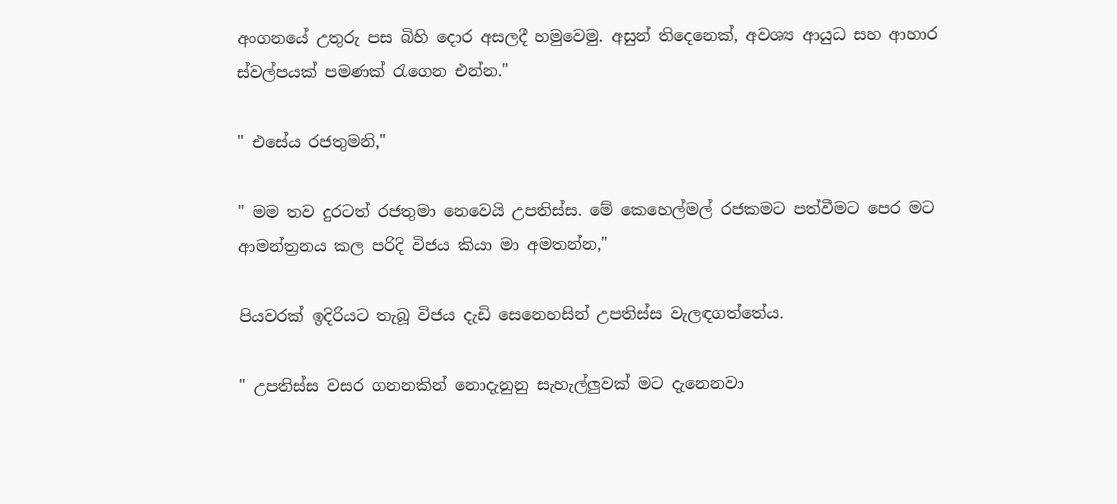අංගනයේ උතුරු පස බිහි දොර අසලදී හමුවෙමු. අසුන් තිදෙනෙක්, අවශ්‍ය ආයුධ සහ ආහාර ස්වල්පයක් පමණක් රැගෙන එන්න."

" එසේය රජතුමනි,"

" මම තව දුරටත් රජතුමා නෙවෙයි උපතිස්ස. මේ කෙහෙල්මල් රජකමට පත්වීමට පෙර මට ආමන්ත්‍රනය කල පරිදි විජය කියා මා අමතන්න,"

පියවරක් ඉදිරියට තැබූ විජය දැඩි සෙනෙහසින් උපතිස්ස වැලඳගත්තේය.

" උපතිස්ස වසර ගනනකින් නොදැනුනු සැහැල්ලුවක් මට දැනෙනවා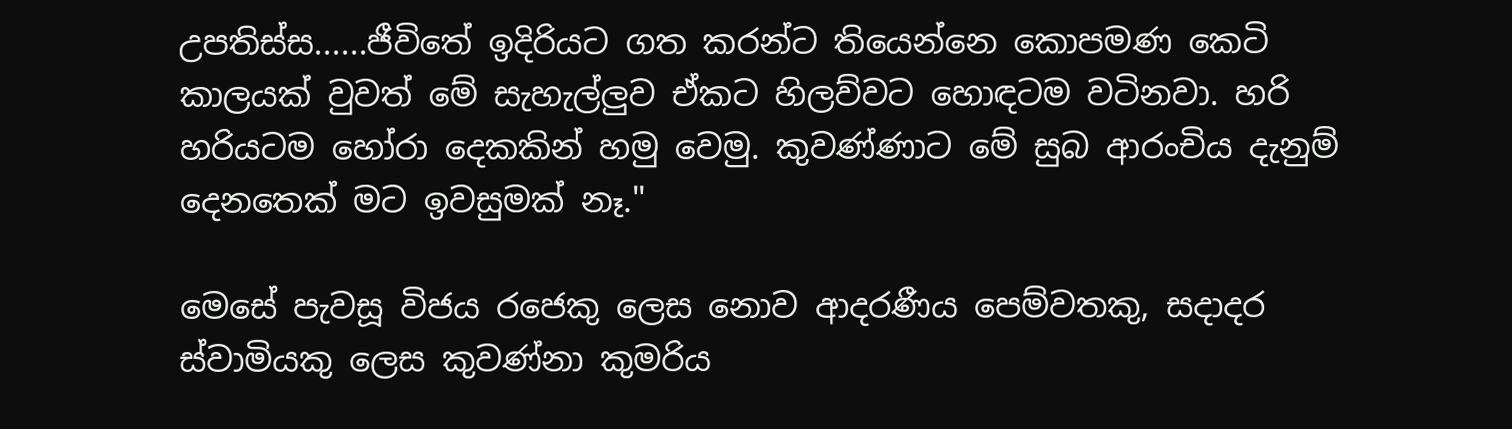උපතිස්ස......ජීවිතේ ඉදිරියට ගත කරන්ට තියෙන්නෙ කොපමණ කෙටි කාලයක් වුවත් මේ සැහැල්ලුව ඒකට හිලව්වට හොඳටම වටිනවා. හරි හරියටම හෝරා දෙකකින් හමු වෙමු. කුවණ්ණාට මේ සුබ ආරංචිය දැනුම් දෙනතෙක් මට ඉවසුමක් නෑ."

මෙසේ පැවසූ විජය රජෙකු ලෙස නොව ආදරණීය පෙම්වතකු, සදාදර ස්වාමියකු ලෙස කුවණ්නා කුමරිය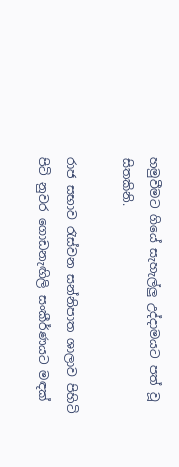හමුවීමට ගියේ සැහැල්ලු උද්දාමයට පත් වූ සිතකිනි.

රාජ සභාව රැස්වන සන්නිපාත ශාලාව පිහිටි පිටි නුවර ගොඩනැඟිලි සංකීර්ණයට මඳක්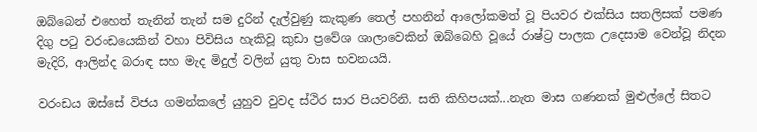ඔබ්බෙන් එහෙත් තැනින් තැන් සම දුරින් දැල්වුණු කැකුණ තෙල් පහනින් ආලෝකමත් වූ පියවර එක්සිය සතලිසක් පමණ දිගු පටු වරංඩයෙකින් වහා පිවිසිය හැකිවූ කුඩා ප්‍රවේශ ශාලාවෙකින් ඔබ්බෙහි වූයේ රාෂ්ට්‍ර පාලක උදෙසාම වෙන්වූ නිදන මැදිරි, ආලින්ද බරාඳ සහ මැද මිදුල් වලින් යුතු වාස භවනයයි.

වරංඩය ඔස්සේ විජය ගමන්කලේ යුහුව වුවද ස්ථිර සාර පියවරිනි. සති කිහිපයක්...නැත මාස ගණනක් මුළුල්ලේ සිතට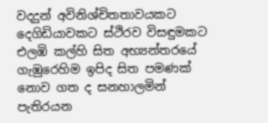වදදුන් අවිනිශ්චිතතාවයකට දෙගිඩියාවකට ස්ථිරව විසඳුමකට එලඹි කල්හි සිත අභ්‍යන්තරයේ ගැඹුරෙහිම ඉපිද සිත පමණක් නොව ගත ද සනහාලමින් පැතිරයන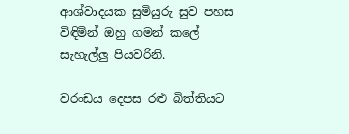ආශ්වාදයක සුමියුරු සුව පහස විඳිමින් ඔහු ගමන් කලේ සැහැල්ලු පියවරිනි.

වරංඩය දෙපස රළු බිත්තියට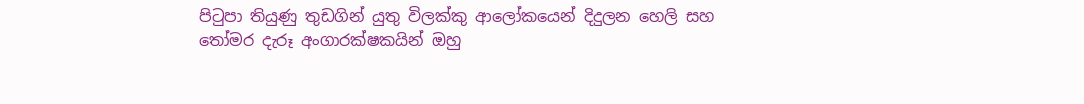පිටුපා තියුණු තුඩගින් යුතු විලක්කු ආලෝකයෙන් දිදුලන හෙලි සහ තෝමර දැරූ අංගාරක්ෂකයින් ඔහු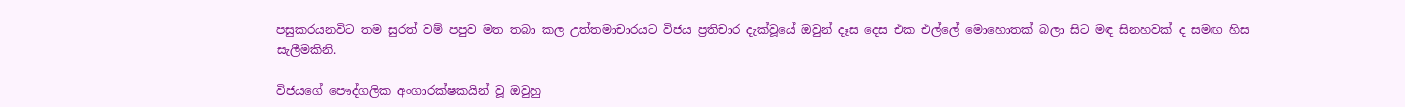පසුකරයනවිට තම සුරත් වම් පපුව මත තබා කල උත්තමාචාරයට විජය ප්‍රතිචාර දැක්වූයේ ඔවුන් දෑස දෙස එක එල්ලේ මොහොතක් බලා සිට මඳ සිනහවක් ද සමඟ හිස සැලීමකිනි.

විජයගේ පෞද්ගලික අංගාරක්ෂකයින් වූ ඔවුහු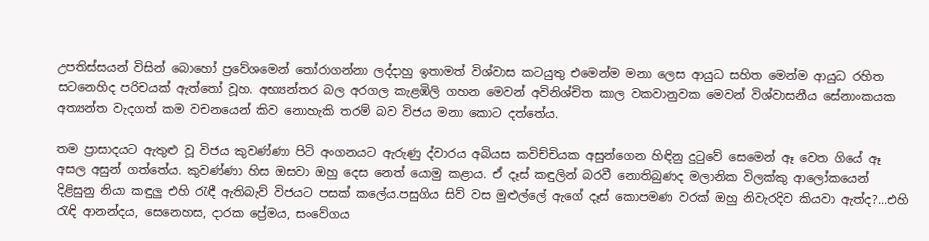උපතිස්සයන් විසින් බොහෝ ප්‍රවේශමෙන් තෝරාගන්නා ලද්දාහු ඉතාමත් විශ්වාස කටයුතු එමෙන්ම මනා ලෙස ආයුධ සහිත මෙන්ම ආයුධ රහිත සටනෙහිද පරිචයක් ඇත්තෝ වූහ. අභ්‍යන්තර බල අරගල කැළඹිලි ගහන මෙවන් අවිනිශ්චිත කාල වකවානුවක මෙවන් විශ්වාසනීය සේනාංකයක අත්‍යන්ත වැදගත් කම වචනයෙන් කිව නොහැකි තරම් බව විජය මනා කොට දත්තේය.

තම ප්‍රාසාදයට ඇතුළු වූ විජය කුවණ්ණා පිටි අංගනයට ඇරුණු ද්වාරය අබියස කවිච්චියක අසුන්ගෙන හිඳිනු දුටුවේ සෙමෙන් ඈ වෙත ගියේ ඈ අසල අසුන් ගත්තේය. කුවණ්ණා හිස ඔසවා ඔහු දෙස නෙත් යොමු කළාය. ඒ දෑස් කඳුලින් බරවී නොතිබුණද මලානික විලක්කු ආලෝකයෙන් දිළිසුනු නියා කඳුලු එහි රැඳී ඇතිබැව් විජයට පසක් කලේය.පසුගිය සිව් වස මුළුල්ලේ ඇගේ දෑස් කොපමණ වරක් ඔහු නිවැරදිව කියවා ඇත්ද?...එහි රැඳි ආනන්දය, සෙනෙහස, දාරක ප්‍රේමය, සංවේගය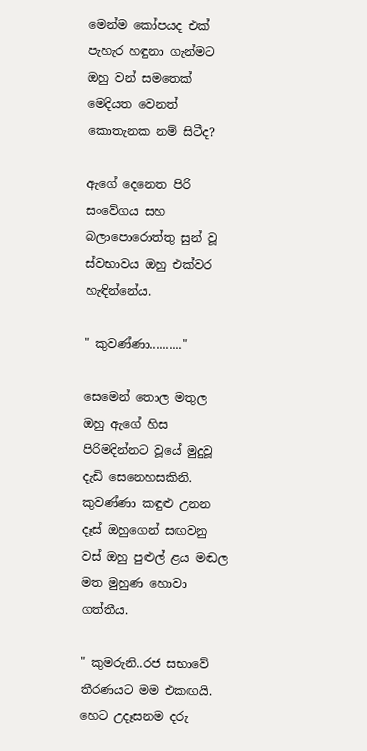මෙන්ම කෝපයද එක් පැහැර හඳුනා ගැන්මට ඔහු වන් සමතෙක් මෙදියත වෙනත් කොතැනක නම් සිටීද?

ඇගේ දෙනෙත පිරි සංවේගය සහ බලාපොරොත්තු සුන් වූ ස්වභාවය ඔහු එක්වර හැඳින්නේය.

" කුවණ්ණා.........."

සෙමෙන් තොල මතුල ඔහු ඇගේ හිස පිරිමදින්නට වූයේ මුදුවූ දැඩි සෙනෙහසකිනි. කුවණ්ණා කඳුළු උනන දෑස් ඔහුගෙන් සඟවනු වස් ඔහු පුළුල් ළය මඬල මත මුහුණ හොවා ගත්තීය.

" කුමරුනි..රජ සභාවේ තීරණයට මම එකඟයි. හෙට උදෑසනම දරු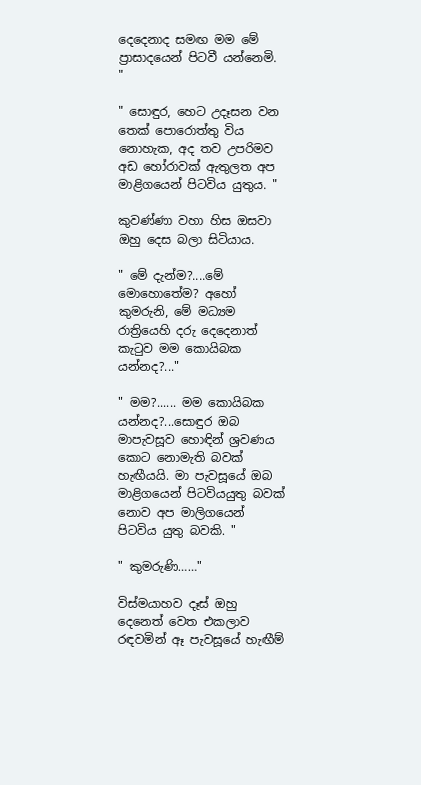දෙදෙනාද සමඟ මම මේ ප්‍රාසාදයෙන් පිටවී යන්නෙමි. "

" සොඳුර, හෙට උදෑසන වන තෙක් පොරොත්තු විය නොහැක, අද තව උපරිමව අඩ හෝරාවක් ඇතුලත අප මාළිගයෙන් පිටවිය යුතුය. "

කුවණ්ණා වහා හිස ඔසවා ඔහු දෙස බලා සිටියාය.

" මේ දැන්ම?....මේ මොහොතේම? අහෝ කුමරුනි, මේ මධ්‍යම රාත්‍රියෙහි දරු දෙදෙනාත් කැටුව මම කොයිබක යන්නද?..."

" මම?...... මම කොයිබක යන්නද?...සොඳුර ඔබ මාපැවසූව හොඳින් ශ්‍රවණය කොට නොමැති බවක් හැඟීයයි. මා පැවසූයේ ඔබ මාළිගයෙන් පිටවියයුතු බවක් නොව අප මාලිගයෙන් පිටවිය යුතු බවකි. "

" කුමරුණි……"

විස්මයාහව දෑස් ඔහු දෙනෙත් වෙත එකලාව රඳවමින් ඈ පැවසූයේ හැඟීම්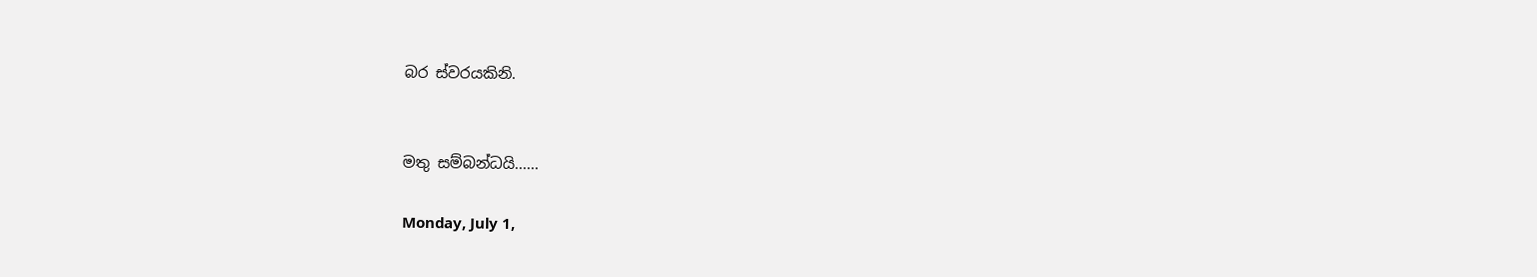බර ස්වරයකිනි.


මතු සම්බන්ධයි......

Monday, July 1,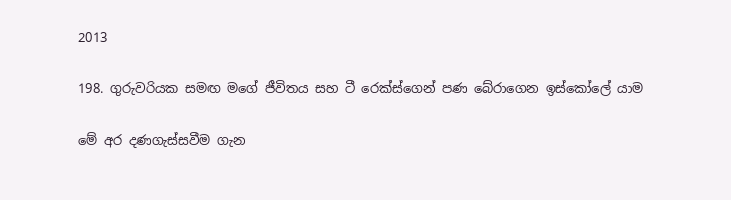2013

198. ගුරුවරියක සමඟ මගේ ජීවිතය සහ ටී රෙක්ස්ගෙන් පණ බේරාගෙන ඉස්කෝලේ යාම

මේ අර දණගැස්සවීම ගැන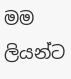මම ලියන්ට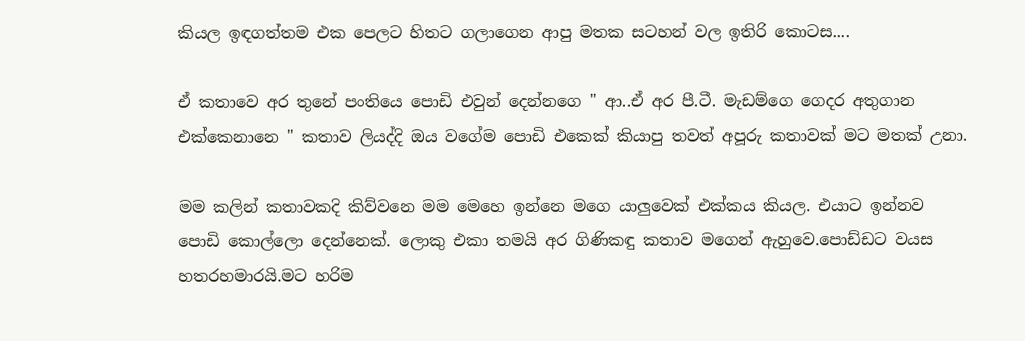කියල ඉඳගත්තම එක පෙලට හිතට ගලාගෙන ආපු මතක සටහන් වල ඉතිරි කොටස....

ඒ කතාවෙ අර තුනේ පංතියෙ පොඩි එවුන් දෙන්නගෙ " ආ..ඒ අර පී.ටී. මැඩම්ගෙ ගෙදර අතුගාන එක්කෙනානෙ " කතාව ලියද්දි ඔය වගේම පොඩි එකෙක් කියාපු තවත් අපූරු කතාවක් මට මතක් උනා.

මම කලින් කතාවකදි කිව්වනෙ මම මෙහෙ ඉන්නෙ මගෙ යාලුවෙක් එක්කය කියල. එයාට ඉන්නව පොඩි කොල්ලො දෙන්නෙක්. ලොකු එකා තමයි අර ගිණිකඳු කතාව මගෙන් ඇහුවෙ.පොඩ්ඩට වයස හතරහමාරයි.මට හරිම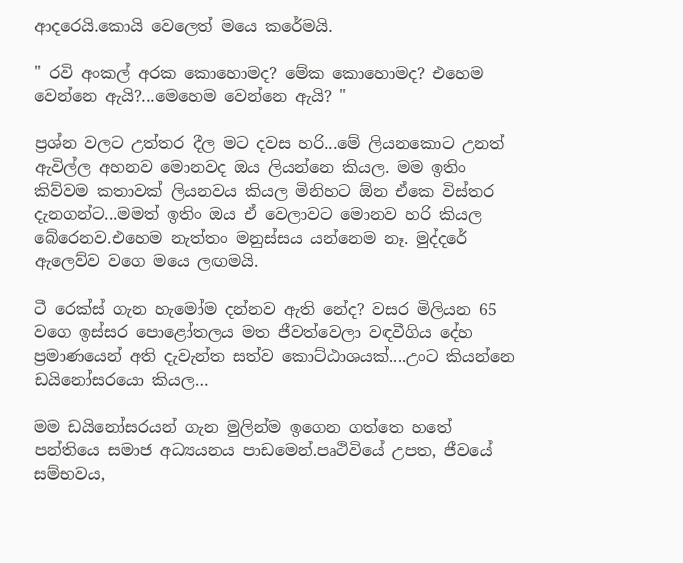ආදරෙයි.කොයි වෙලෙත් මයෙ කරේමයි.

" රවි අංකල් අරක කොහොමද? මේක කොහොමද? එහෙම වෙන්නෙ ඇයි?...මෙහෙම වෙන්නෙ ඇයි? "

ප්‍රශ්න වලට උත්තර දීල මට දවස හරි...මේ ලියනකොට උනත් ඇවිල්ල අහනව මොනවද ඔය ලියන්නෙ කියල. මම ඉතිං කිව්වම කතාවක් ලියනවය කියල මිනිහට ඕන ඒකෙ විස්තර දැනගන්ට...මමත් ඉතිං ඔය ඒ වෙලාවට මොනව හරි කියල බේරෙනව.එහෙම නැත්තං මනුස්සය යන්නෙම නෑ. මුද්දරේ ඇලෙව්ව වගෙ මයෙ ලඟමයි.

ටී රෙක්ස් ගැන හැමෝම දන්නව ඇති නේද? වසර මිලියන 65 වගෙ ඉස්සර පොළෝතලය මත ජීවත්වෙලා වඳවීගිය දේහ ප්‍රමාණයෙන් අති දැවැන්ත සත්ව කොට්ඨාශයක්....උංට කියන්නෙ ඩයිනෝසරයො කියල…

මම ඩයිනෝසරයන් ගැන මුලින්ම ඉගෙන ගත්තෙ හතේ පන්තියෙ සමාජ අධ්‍යයනය පාඩමෙන්.පෘථිවියේ උපත, ජීවයේ සම්භවය,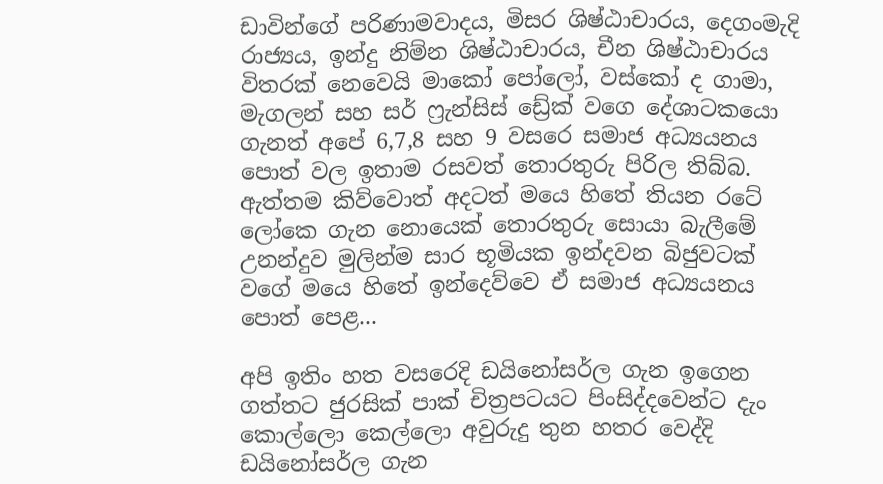ඩාවින්ගේ පරිණාමවාදය, මිසර ශිෂ්ඨාචාරය, දෙගංමැදි රාජ්‍යය, ඉන්දු නිම්න ශිෂ්ඨාචාරය, චීන ශිෂ්ඨාචාරය විතරක් නෙවෙයි මාකෝ පෝලෝ, වස්කෝ ද ගාමා, මැගලන් සහ සර් ෆ්‍රැන්සිස් ඩ්‍රේක් වගෙ දේශාටකයො ගැනත් අපේ 6,7,8 සහ 9 වසරෙ සමාජ අධ්‍යයනය පොත් වල ඉතාම රසවත් තොරතුරු පිරිල තිබ්බ. ඇත්තම කිව්වොත් අදටත් මයෙ හිතේ තියන රටේ ලෝකෙ ගැන නොයෙක් තොරතුරු සොයා බැලීමේ උනන්දුව මුලින්ම සාර භූමියක ඉන්දවන බිජුවටක් වගේ මයෙ හිතේ ඉන්දෙව්වෙ ඒ සමාජ අධ්‍යයනය පොත් පෙළ...

අපි ඉතිං හත වසරෙදි ඩයිනෝසර්ල ගැන ඉගෙන ගත්තට ජුරසික් පාක් චිත්‍රපටයට පිංසිද්දවෙන්ට දැං කොල්ලො කෙල්ලො අවුරුදු තුන හතර වෙද්දි ඩයිනෝසර්ල ගැන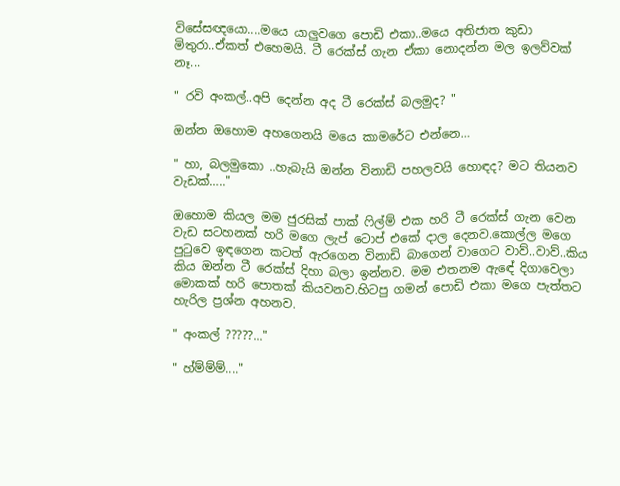විසේසඥයො....මයෙ යාලුවගෙ පොඩි එකා..මයෙ අතිජාත කුඩා මිතුරා..ඒකත් එහෙමයි. ටී රෙක්ස් ගැන ඒකා නොදන්න මල ඉලව්වක් නෑ...

" රවි අංකල්..අපි දෙන්න අද ටී රෙක්ස් බලමුද? "

ඔන්න ඔහොම අහගෙනයි මයෙ කාමරේට එන්නෙ…

" හා, බලමුකො ..හැබැයි ඔන්න විනාඩි පහලවයි හොඳද? මට තියනව වැඩක්….."

ඔහොම කියල මම ජුරසික් පාක් ෆිල්ම් එක හරි ටී රෙක්ස් ගැන වෙන වැඩ සටහනක් හරි මගෙ ලැප් ටොප් එකේ දාල දෙනව.කොල්ල මගෙ පුටුවෙ ඉඳගෙන කටත් ඇරගෙන විනාඩි බාගෙන් වාගෙට වාව්..වාව්..කිය කිය ඔන්න ටී රෙක්ස් දිහා බලා ඉන්නව. මම එතනම ඇඳේ දිගාවෙලා මොකක් හරි පොතක් කියවනව.හිටපු ගමන් පොඩි එකා මගෙ පැත්තට හැරිල ප්‍රශ්න අහනව.

" අංකල් ?????..."

" හ්ම්ම්ම්...."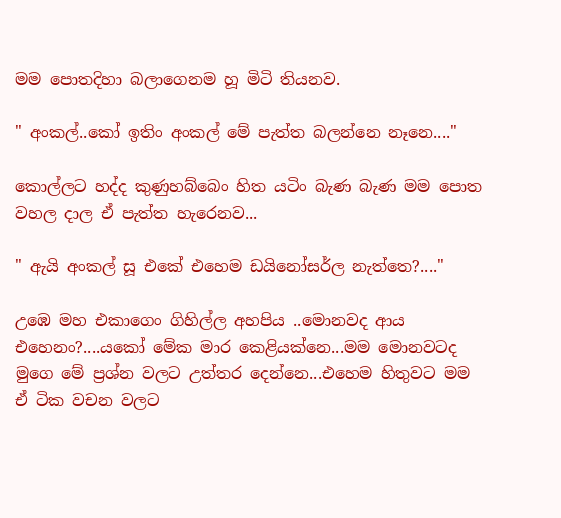මම පොතදිහා බලාගෙනම හූ මිටි තියනව.

" අංකල්..කෝ ඉතිං අංකල් මේ පැත්ත බලන්නෙ නෑනෙ...."

කොල්ලට හද්ද කුණුහබ්බෙං හිත යටිං බැණ බැණ මම පොත වහල දාල ඒ පැත්ත හැරෙනව...

" ඇයි අංකල් සූ එකේ එහෙම ඩයිනෝසර්ල නැත්තෙ?...."

උඹෙ මහ එකාගෙං ගිහිල්ල අහපිය ..මොනවද ආය එහෙනං?....යකෝ මේක මාර කෙළියක්නෙ...මම මොනවටද මුගෙ මේ ප්‍රශ්න වලට උත්තර දෙන්නෙ...එහෙම හිතුවට මම ඒ ටික වචන වලට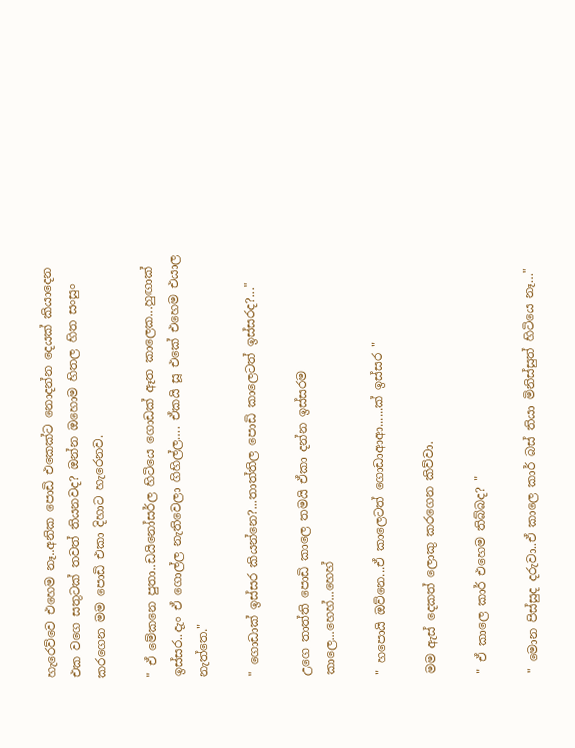හැරෙව්වෙ එහෙම නෑ..අනික පොඩි එකෙක්ට නොදන්න දෙයක් කියාදෙන එක වගෙ සතුටක් තවත් තියනවද? ඔන්න ඔහොම හිතල හිත සංසුං කරගෙන මම පොඩි එකා දිහාට හැරෙනව.

" ඒ මේකනෙ පුතා..ඩයිනෝසර්ල හිටියෙ ගොඩක් ඈත කාලෙක...හුඟාක් ඉස්සර..දැං ඒ ගොල්ල නැතිවෙලා ගිහිල්ල…. ඒකයි සූ එකේ එහෙම එයාල නැත්තෙ."

" ගොඩාක් ඉස්සර කියන්නෙ?...තාත්තිල පොඩි කාලෙටත් ඉස්සරද?..."

උගෙ තාත්ති පොඩි කාලෙ තමයි ඒකා දන්න ඉස්සරම කාලෙ...හෙහ්...හෙහ්

" හපොයි ඔව්නෙ...ඒ කාලෙටත් ගොඩාආආ......ක් ඉස්සර "

මම ඇස් දෙකත් ලොකු කරගෙන කිව්වා.

" ඒ කාලෙ කාර් එහෙම තිබ්බද? "

" මොන පිස්සුද දරුවා..ඒ කාලෙ කාර් බස් තියා මිනිස්සුත් හිටියෙ නෑ…"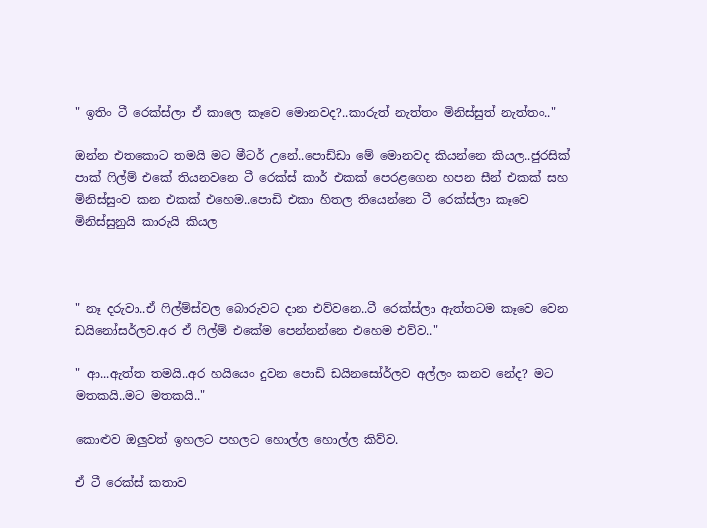" ඉතිං ටී රෙක්ස්ලා ඒ කාලෙ කෑවෙ මොනවද?..කාරුත් නැත්තං මිනිස්සුත් නැත්තං.."

ඔන්න එතකොට තමයි මට මීටර් උනේ..පොඩ්ඩා මේ මොනවද කියන්නෙ කියල..ජුරසික් පාක් ෆිල්ම් එකේ තියනවනෙ ටී රෙක්ස් කාර් එකක් පෙරළගෙන හපන සීන් එකක් සහ මිනිස්සුංව කන එකක් එහෙම..පොඩි එකා හිතල තියෙන්නෙ ටී රෙක්ස්ලා කෑවෙ මිනිස්සුනුයි කාරුයි කියල



" නෑ දරුවා..ඒ ෆිල්ම්ස්වල බොරුවට දාන එව්වනෙ..ටී රෙක්ස්ලා ඇත්තටම කෑවෙ වෙන ඩයිනෝසර්ලව.අර ඒ ෆිල්ම් එකේම පෙන්නන්නෙ එහෙම එව්ව.."

" ආ...ඇත්ත තමයි..අර හයියෙං දුවන පොඩි ඩයිනසෝර්ලව අල්ලං කනව නේද? මට මතකයි..මට මතකයි.."

කොළුව ඔලුවත් ඉහලට පහලට හොල්ල හොල්ල කිව්ව.

ඒ ටී රෙක්ස් කතාව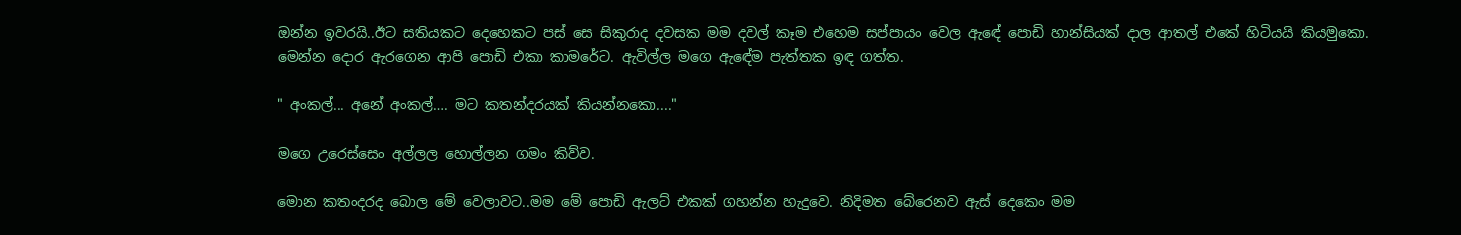ඔන්න ඉවරයි..ඊට සතියකට දෙහෙකට පස් සෙ සිකුරාද දවසක මම දවල් කෑම එහෙම සප්පායං වෙල ඇඳේ පොඩි හාන්සියක් දාල ආතල් එකේ හිටියයි කියමුකො. මෙන්න දොර ඇරගෙන ආපි පොඩි එකා කාමරේට. ඇවිල්ල මගෙ ඇඳේම පැත්තක ඉඳ ගත්ත.

" අංකල්... අනේ අංකල්…. මට කතන්දරයක් කියන්නකො...."

මගෙ උරෙස්සෙං අල්ලල හොල්ලන ගමං කිව්ව.

මොන කතංදරද බොල මේ වෙලාවට..මම මේ පොඩි ඇලට් එකක් ගහන්න හැදුවෙ. නිදිමත බේරෙනව ඇස් දෙකෙං මම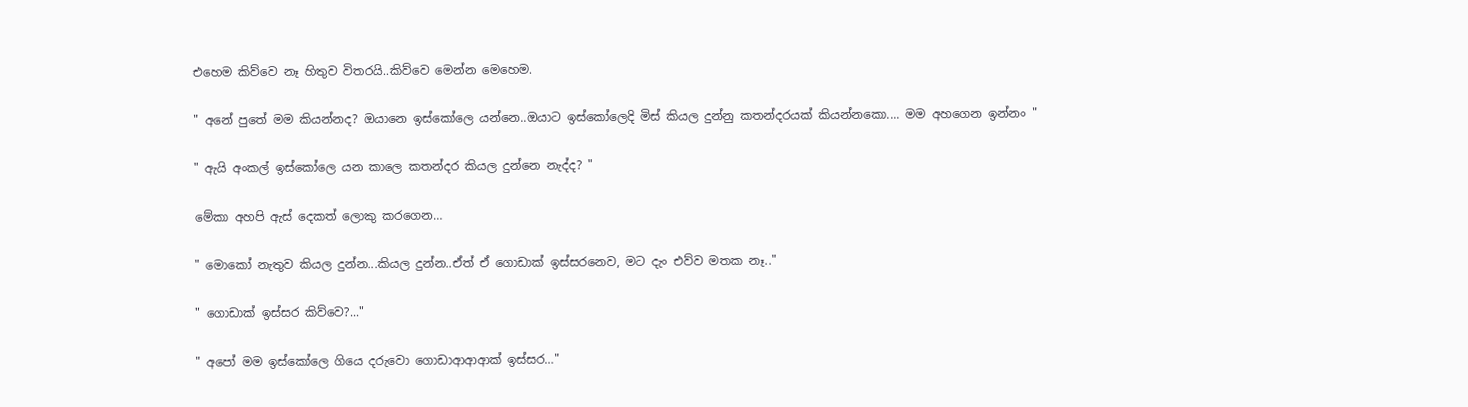එහෙම කිව්වෙ නෑ හිතුව විතරයි..කිව්වෙ මෙන්න මෙහෙම.

" අනේ පුතේ මම කියන්නද? ඔයානෙ ඉස්කෝලෙ යන්නෙ..ඔයාට ඉස්කෝලෙදි මිස් කියල දුන්නු කතන්දරයක් කියන්නකො.... මම අහගෙන ඉන්නං "

" ඇයි අංකල් ඉස්කෝලෙ යන කාලෙ කතන්දර කියල දුන්නෙ නැද්ද? "

මේකා අහපි ඇස් දෙකත් ලොකු කරගෙන…

" මොකෝ නැතුව කියල දුන්න...කියල දුන්න..ඒත් ඒ ගොඩාක් ඉස්සරනෙව, මට දැං එව්ව මතක නෑ.."

" ගොඩාක් ඉස්සර කිව්වෙ?..."

" අපෝ මම ඉස්කෝලෙ ගියෙ දරුවො ගොඩාආආආක් ඉස්සර…"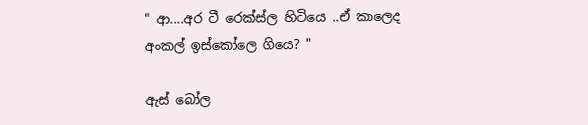" ආ....අර ටී රෙක්ස්ල හිටියෙ ..ඒ කාලෙද අංකල් ඉස්කෝලෙ ගියෙ? "

ඇස් බෝල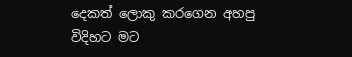දෙකත් ලොකු කරගෙන අහපු විදිහට මට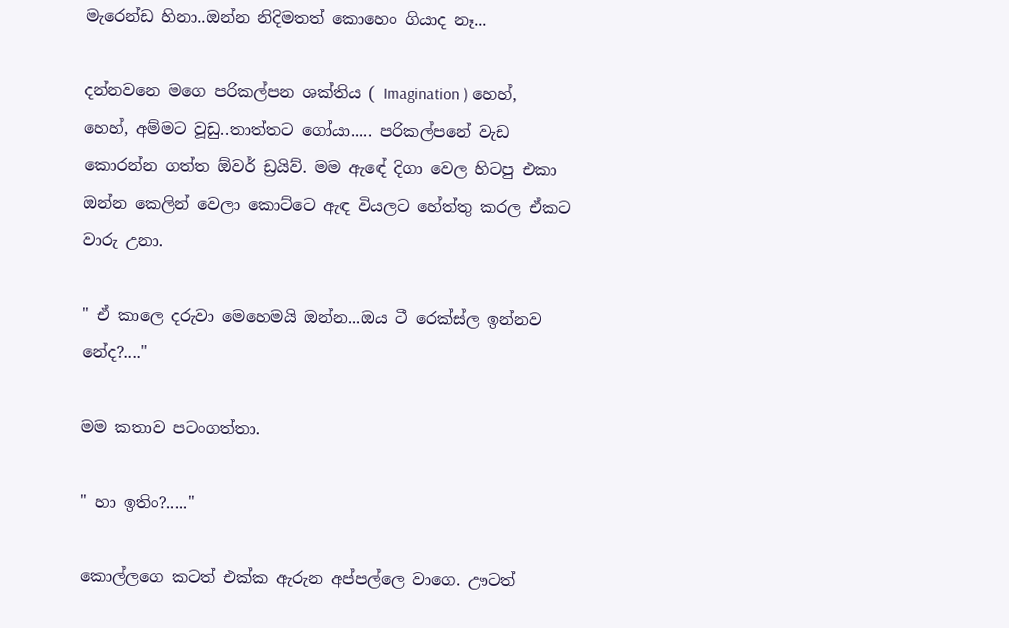මැරෙන්ඩ හිනා..ඔන්න නිදිමතත් කොහෙං ගියාද නෑ...

දන්නවනෙ මගෙ පරිකල්පන ශක්තිය ( Imagination ) හෙහ්, හෙහ්, අම්මට වූඩු..තාත්තට ගෝයා..... පරිකල්පනේ වැඩ කොරන්න ගත්ත ඕවර් ඩ්‍රයිව්. මම ඇඳේ දිගා වෙල හිටපු එකා ඔන්න කෙලින් වෙලා කොට්ටෙ ඇඳ වියලට හේත්තු කරල ඒකට වාරු උනා.

" ඒ කාලෙ දරුවා මෙහෙමයි ඔන්න...ඔය ටී රෙක්ස්ල ඉන්නව නේද?...."

මම කතාව පටංගත්තා.

" හා ඉතිං?....."

කොල්ලගෙ කටත් එක්ක ඇරුන අප්පල්ලෙ වාගෙ. ඌටත්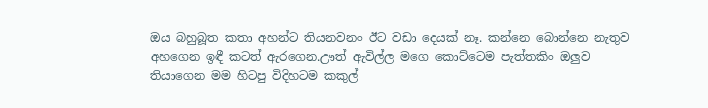ඔය බහුබූත කතා අහන්ට තියනවනං ඊට වඩා දෙයක් නෑ. කන්නෙ බොන්නෙ නැතුව අහගෙන ඉඳී කටත් ඇරගෙන.ඌත් ඇවිල්ල මගෙ කොට්ටෙම පැත්තකිං ඔලුව තියාගෙන මම හිටපු විදිහටම කකුල්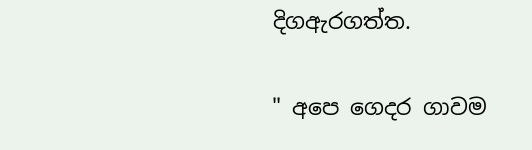දිගඇරගත්ත.

" අපෙ ගෙදර ගාවම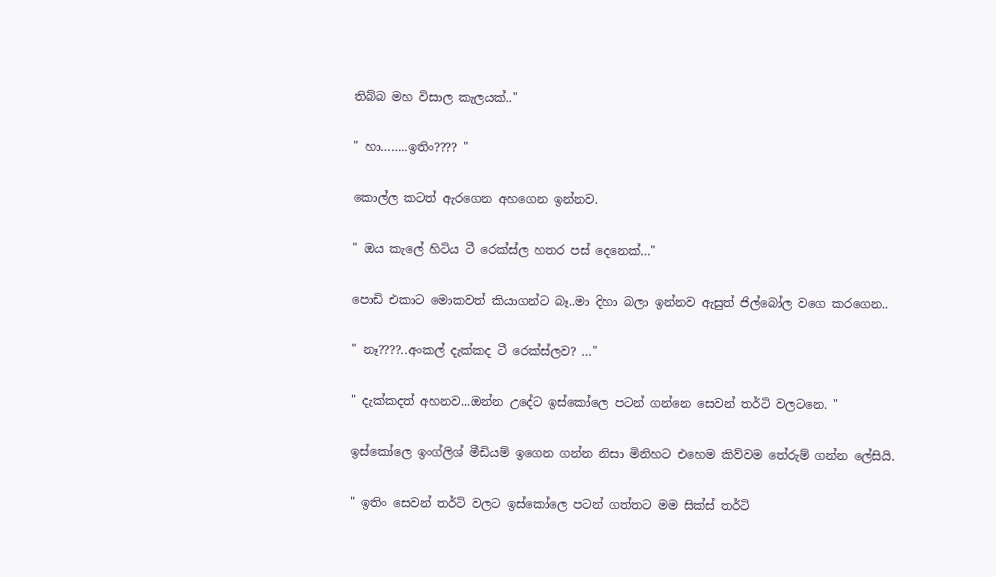තිබ්බ මහ විසාල කැලයක්.."

" හා……..ඉතිං???? "

කොල්ල කටත් ඇරගෙන අහගෙන ඉන්නව.

" ඔය කැලේ හිටිය ටී රෙක්ස්ල හතර පස් දෙනෙක්…"

පොඩි එකාට මොකවත් කියාගන්ට බෑ..මා දිහා බලා ඉන්නව ඇසුත් ජිල්බෝල වගෙ කරගෙන..

" නෑ????..අංකල් දැක්කද ටී රෙක්ස්ලව? …"

" දැක්කදත් අහනව...ඔන්න උදේට ඉස්කෝලෙ පටන් ගන්නෙ සෙවන් තර්ටි වලටනෙ. "

ඉස්කෝලෙ ඉංග්ලිශ් මීඩියම් ඉගෙන ගන්න නිසා මිනිහට එහෙම කිව්වම තේරුම් ගන්න ලේසියි.

" ඉතිං සෙවන් තර්ටි වලට ඉස්කෝලෙ පටන් ගත්තට මම සික්ස් තර්ටි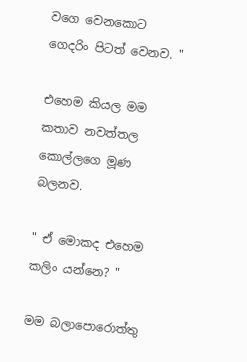වගෙ වෙනකොට ගෙදරිං පිටත් වෙනව. "

එහෙම කියල මම කතාව නවත්තල කොල්ලගෙ මූණ බලනව.

" ඒ මොකද එහෙම කලිං යන්නෙ? "

මම බලාපොරොත්තු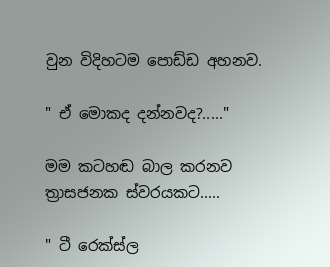වුන විදිහටම පොඩ්ඩ අහනව.

" ඒ මොකද දන්නවද?....."

මම කටහඬ බාල කරනව ත්‍රාසජනක ස්වරයකට.....

" ටී රෙක්ස්ල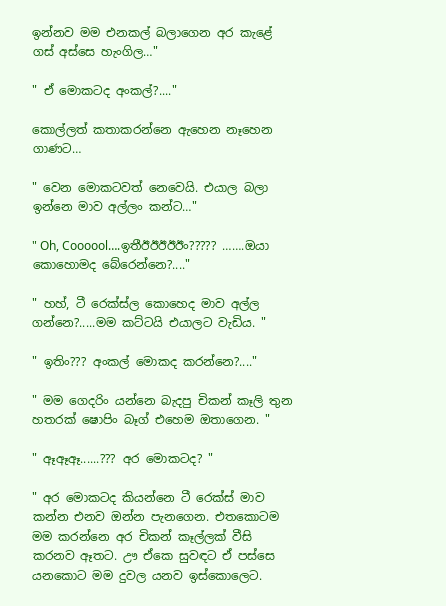ඉන්නව මම එනකල් බලාගෙන අර කැළේ ගස් අස්සෙ හැංගිල…"

" ඒ මොකටද අංකල්?...."

කොල්ලත් කතාකරන්නෙ ඇහෙන නෑහෙන ගාණට…

" වෙන මොකටවත් නෙවෙයි. එයාල බලා ඉන්නෙ මාව අල්ලං කන්ට…"

" Oh, Coooool….ඉතීඊඊඊඊඊං????? …….ඔයා කොහොමද බේරෙන්නෙ?...."

" හහ්, ටී රෙක්ස්ල කොහෙද මාව අල්ල ගන්නෙ?.....මම කට්ටයි එයාලට වැඩිය. "

" ඉතිං??? අංකල් මොකද කරන්නෙ?...."

" මම ගෙදරිං යන්නෙ බැදපු චිකන් කෑලි තුන හතරක් ෂොපිං බෑග් එහෙම ඔතාගෙන. "

" ඈඈඈ......??? අර මොකටද? "

" අර මොකටද කියන්නෙ ටී රෙක්ස් මාව කන්න එනව ඔන්න පැනගෙන. එතකොටම මම කරන්නෙ අර චිකන් කෑල්ලක් වීසි කරනව ඈතට. ඌ ඒකෙ සුවඳට ඒ පස්සෙ යනකොට මම දුවල යනව ඉස්කොලෙට.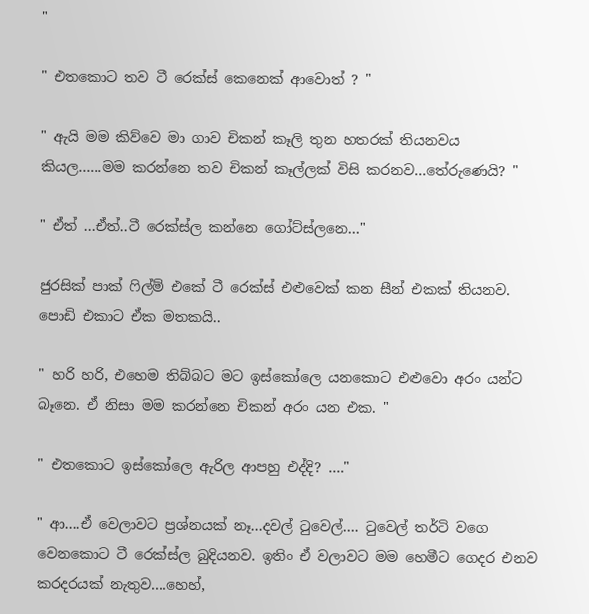"

" එතකොට තව ටී රෙක්ස් කෙනෙක් ආවොත් ? "

" ඇයි මම කිව්වෙ මා ගාව චිකන් කෑලි තුන හතරක් තියනවය කියල…...මම කරන්නෙ තව චිකන් කෑල්ලක් විසි කරනව...තේරුණෙයි? "

" ඒත් ...ඒත්..ටී රෙක්ස්ල කන්නෙ ගෝට්ස්ලනෙ…"

ජුරසික් පාක් ෆිල්ම් එකේ ටී රෙක්ස් එළුවෙක් කන සීන් එකක් තියනව. පොඩි එකාට ඒක මතකයි..

" හරි හරි, එහෙම තිබ්බට මට ඉස්කෝලෙ යනකොට එළුවො අරං යන්ට බෑනෙ. ඒ නිසා මම කරන්නෙ චිකන් අරං යන එක. "

" එතකොට ඉස්කෝලෙ ඇරිල ආපහු එද්දි? …."

" ආ....ඒ වෙලාවට ප්‍රශ්නයක් නෑ...දවල් ටුවෙල්…. ටුවෙල් තර්ටි වගෙ වෙනකොට ටී රෙක්ස්ල බුදියනව. ඉතිං ඒ වලාවට මම හෙමීට ගෙදර එනව කරදරයක් නැතුව....හෙහ්,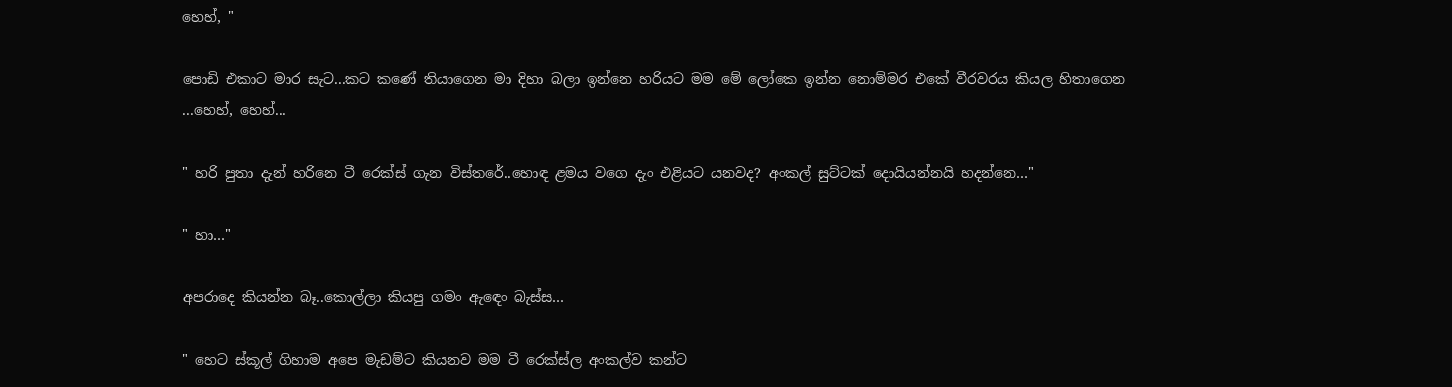හෙහ්, "

පොඩි එකාට මාර සැට...කට කණේ තියාගෙන මා දිහා බලා ඉන්නෙ හරියට මම මේ ලෝකෙ ඉන්න නොම්මර එකේ වීරවරය කියල හිතාගෙන ...හෙහ්, හෙහ්...

" හරි පුතා දැන් හරිනෙ ටී රෙක්ස් ගැන විස්තරේ..හොඳ ළමය වගෙ දැං එළියට යනවද? අංකල් සුට්ටක් දොයියන්නයි හදන්නෙ…"

" හා…"

අපරාදෙ කියන්න බෑ..කොල්ලා කියපු ගමං ඇඳෙං බැස්ස…

" හෙට ස්කූල් ගිහාම අපෙ මැඩම්ට කියනව මම ටී රෙක්ස්ල අංකල්ව කන්ට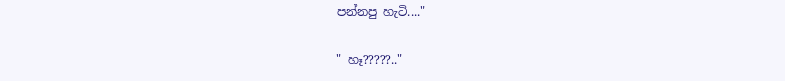පන්නපු හැටි...."

" හෑ?????.."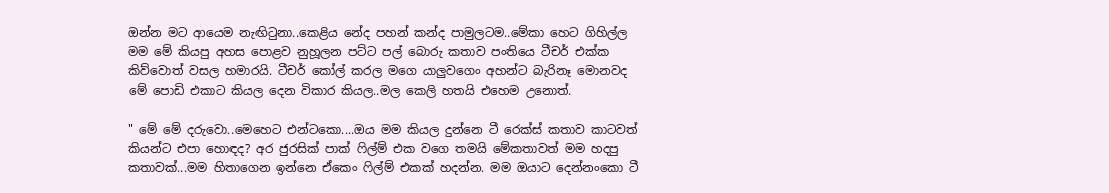ඔන්න මට ආයෙම නැඟිටුනා..කෙළිය නේද පහන් කන්ද පාමුලටම..මේකා හෙට ගිහිල්ල මම මේ කියපු අහස පොළව නුහූලන පට්ට පල් බොරු කතාව පංතියෙ ටීචර් එක්ක කිව්වොත් වසල හමාරයි. ටීචර් කෝල් කරල මගෙ යාලුවගෙං අහන්ට බැරිනෑ මොනවද මේ පොඩි එකාට කියල දෙන විකාර කියල..මල කෙලි හතයි එහෙම උනොත්.

" මේ මේ දරුවො..මෙහෙට එන්ටකො....ඔය මම කියල දුන්නෙ ටී රෙක්ස් කතාව කාටවත් කියන්ට එපා හොඳද? අර ජුරසික් පාක් ෆිල්ම් එක වගෙ තමයි මේකතාවත් මම හදපු කතාවක්...මම හිතාගෙන ඉන්නෙ ඒකෙං ෆිල්ම් එකක් හදන්න. මම ඔයාට දෙන්නංකො ටී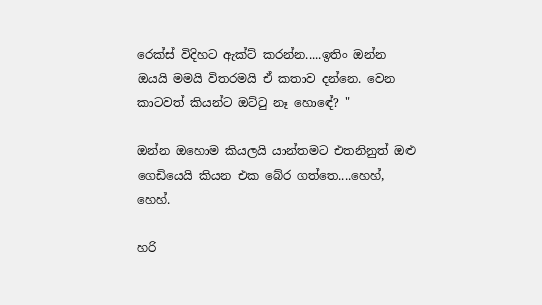රෙක්ස් විදිහට ඇක්ට් කරන්න.....ඉතිං ඔන්න ඔයයි මමයි විතරමයි ඒ කතාව දන්නෙ. වෙන කාටවත් කියන්ට ඔට්ටු නෑ හොඳේ? "

ඔන්න ඔහොම කියලයි යාන්තමට එතනිනුත් ඔළු ගෙඩියෙයි කියන එක බේර ගත්තෙ....හෙහ්, හෙහ්.

හරි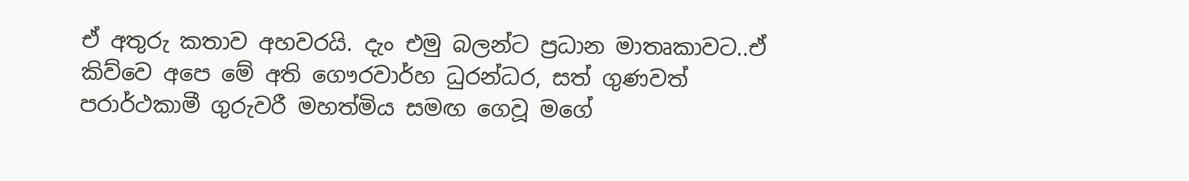ඒ අතුරු කතාව අහවරයි. දැං එමු බලන්ට ප්‍රධාන මාතෘකාවට..ඒ කිව්වෙ අපෙ මේ අති ගෞරවාර්හ ධුරන්ධර, සත් ගුණවත් පරාර්ථකාමී ගුරුවරී මහත්මිය සමඟ ගෙවූ මගේ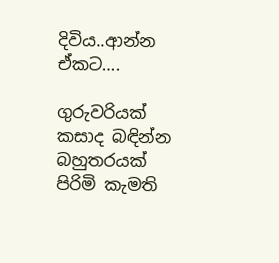දිවිය..ආන්න ඒකට….

ගුරුවරියක් කසාද බඳින්න බහුතරයක් පිරිමි කැමති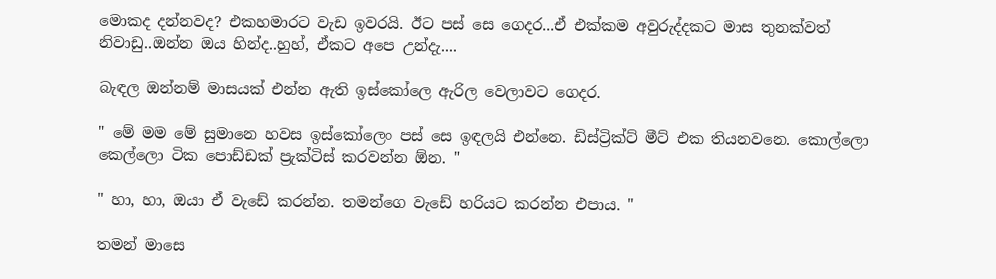මොකද දන්නවද? එකහමාරට වැඩ ඉවරයි. ඊට පස් සෙ ගෙදර...ඒ එක්කම අවුරුද්දකට මාස තුනක්වත් නිවාඩු..ඔන්න ඔය හින්ද..හුහ්, ඒකට අපෙ උන්දැ....

බැඳල ඔන්නම් මාසයක් එන්න ඇති ඉස්කෝලෙ ඇරිල වෙලාවට ගෙදර.

" මේ මම මේ සුමානෙ හවස ඉස්කෝලෙං පස් සෙ ඉඳලයි එන්නෙ. ඩිස්ට්‍රික්ට් මීට් එක තියනවනෙ. කොල්ලො කෙල්ලො ටික පොඩ්ඩක් ප්‍රැක්ටිස් කරවන්න ඕන. "

" හා, හා, ඔයා ඒ වැඩේ කරන්න. තමන්ගෙ වැඩේ හරියට කරන්න එපාය. "

තමන් මාසෙ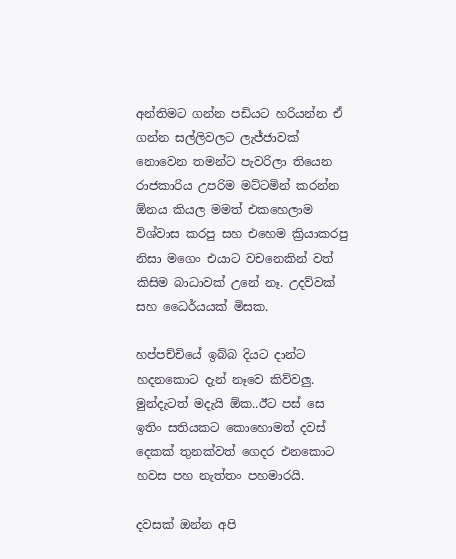අන්තිමට ගන්න පඩියට හරියන්න ඒ ගන්න සල්ලිවලට ලැජ්ජාවක් නොවෙන තමන්ට පැවරිලා තියෙන රාජකාරිය උපරිම මට්ටමින් කරන්න ඕනය කියල මමත් එකහෙලාම විශ්වාස කරපු සහ එහෙම ක්‍රියාකරපු නිසා මගෙං එයාට වචනෙකින් වත් කිසිම බාධාවක් උනේ නෑ. උදව්වක් සහ ධෛර්යයක් මිසක.

හප්පච්චියේ ඉබ්බ දියට දාන්ට හදනකොට දැන් නෑවෙ කිව්වලු. මුන්දැටත් මදැයි ඕක..ඊට පස් සෙ ඉතිං සතියකට කොහොමත් දවස් දෙකක් තුනක්වත් ගෙදර එනකොට හවස පහ නැත්තං පහමාරයි.

දවසක් ඔන්න අපි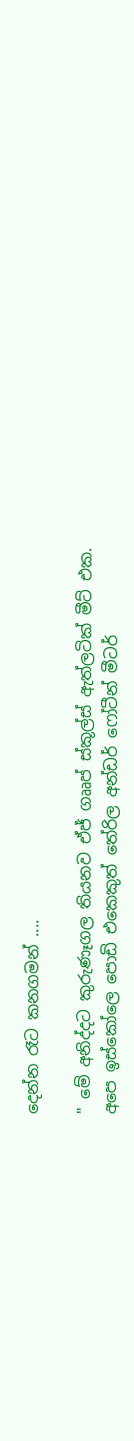දෙන්න රෑට කනගමන් ....

" මේ අනිද්දට කුරුණෑගල තියනව ඒජ් ගෲප් ස්කූල්ස් ඇත්ලටික් මීට් එක. අපෙ ඉස්කෝලෙ පොඩි එකෙකුත් තේරිල අන්ඩර් ෆෝටීන් මීටර්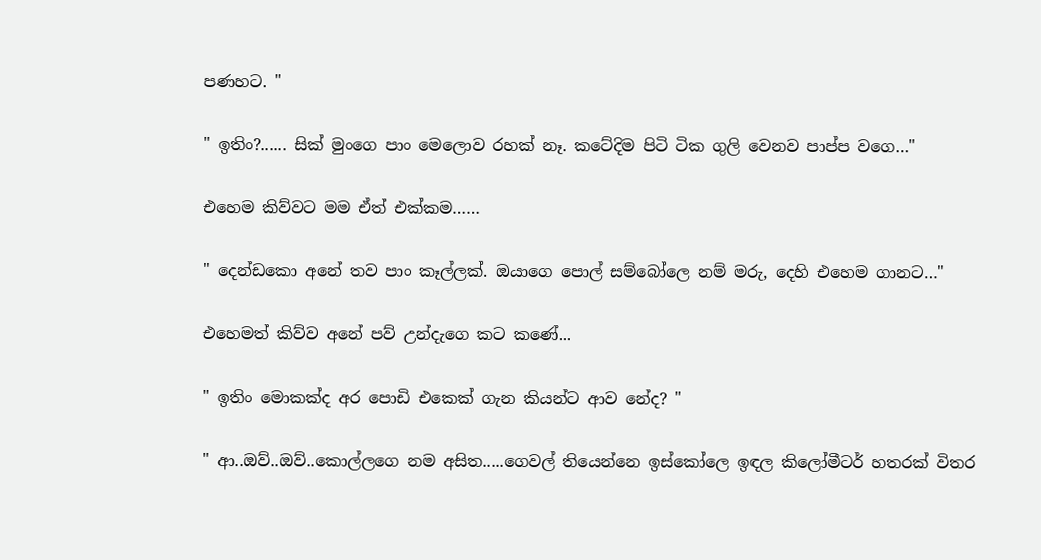පණහට. "

" ඉතිං?...... සික් මුංගෙ පාං මෙලොව රහක් නෑ. කටේදිම පිටි ටික ගුලි වෙනව පාප්ප වගෙ…"

එහෙම කිව්වට මම ඒත් එක්කම……

" දෙන්ඩකො අනේ තව පාං කෑල්ලක්. ඔයාගෙ පොල් සම්බෝලෙ නම් මරු, දෙහි එහෙම ගානට…"

එහෙමත් කිව්ව අනේ පව් උන්දැගෙ කට කණේ...

" ඉතිං මොකක්ද අර පොඩි එකෙක් ගැන කියන්ට ආව නේද? "

" ආ..ඔව්..ඔව්..කොල්ලගෙ නම අසිත.....ගෙවල් තියෙන්නෙ ඉස්කෝලෙ ඉඳල කිලෝමීටර් හතරක් විතර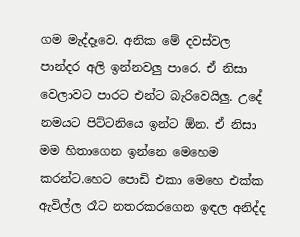ගම මැද්දෑවෙ. අනික මේ දවස්වල පාන්දර අලි ඉන්නවලු පාරෙ. ඒ නිසා වෙලාවට පාරට එන්ට බැරිවෙයිලු. උදේ නමයට පිට්ටනියෙ ඉන්ට ඕන. ඒ නිසා මම හිතාගෙන ඉන්නෙ මෙහෙම කරන්ට.හෙට පොඩි එකා මෙහෙ එක්ක ඇවිල්ල රෑට නතරකරගෙන ඉඳල අනිද්ද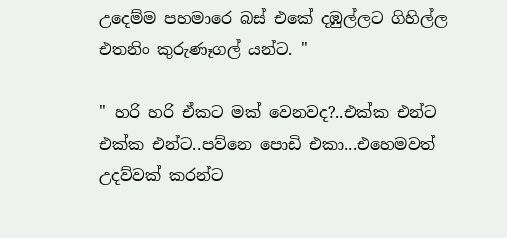උදෙම්ම පහමාරෙ බස් එකේ දඹුල්ලට ගිහිල්ල එතනිං කුරුණෑගල් යන්ට. "

" හරි හරි ඒකට මක් වෙනවද?..එක්ක එන්ට එක්ක එන්ට..පව්නෙ පොඩි එකා...එහෙමවත් උදව්වක් කරන්ට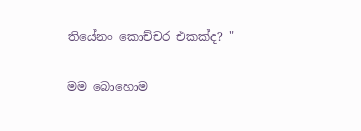තියේනං කොච්චර එකක්ද? "

මම බොහොම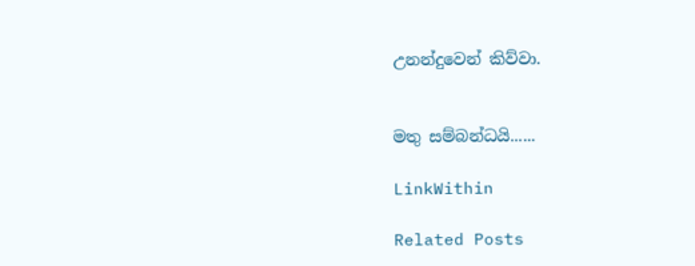උනන්දුවෙන් කිව්වා.


මතු සම්බන්ධයි......

LinkWithin

Related Posts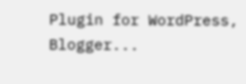Plugin for WordPress, Blogger...